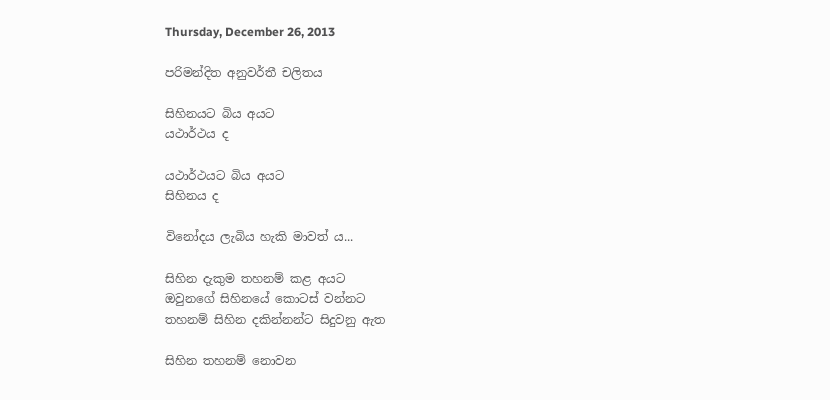Thursday, December 26, 2013

පරිමන්දිත අනුවර්තී චලිතය

සිහිනයට බිය අයට
යථාර්ථය ද

යථාර්ථයට බිය අයට
සිහිනය ද

විනෝදය ලැබිය හැකි මාවත් ය...

සිහින දැකුම තහනම් කළ අයට
ඔවුනගේ සිහිනයේ කොටස් වන්නට
තහනම් සිහින දකින්නන්ට සිදුවනු ඇත

සිහින තහනම් නොවන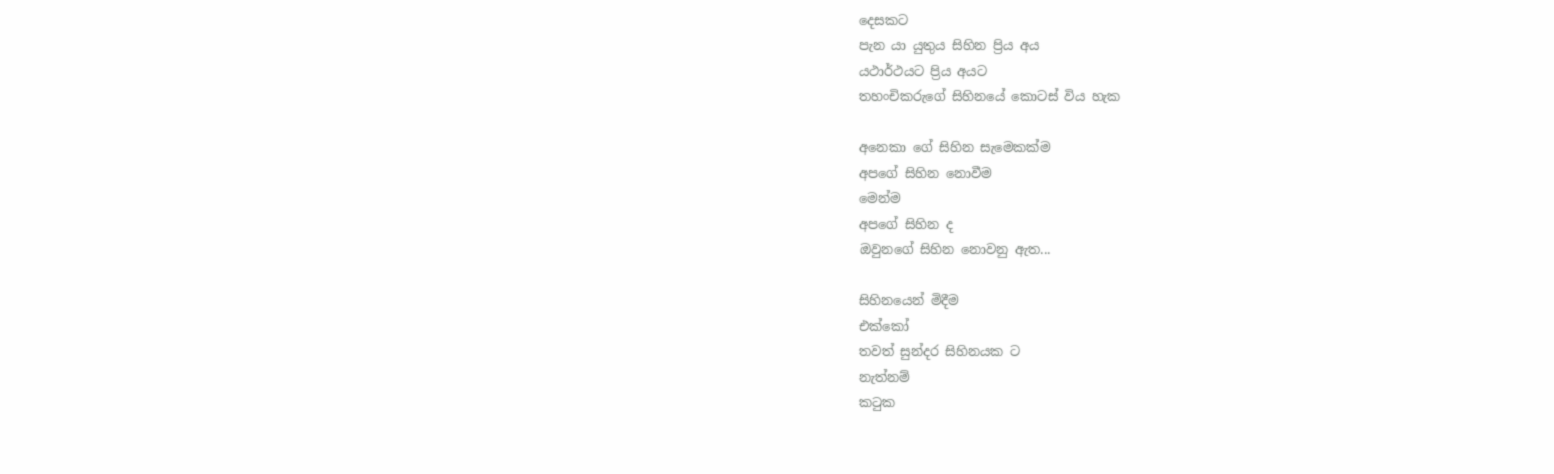දෙසකට
පැන යා යුතුය සිහින ප්‍රිය අය
යථාර්ථයට ප්‍රිය අයට
තහංචිකරුගේ සිහිනයේ කොටස් විය හැක

අනෙකා ගේ සිහින සැමෙකක්ම
අපගේ සිහින නොවීම
මෙන්ම
අපගේ සිහින ද
ඔවුනගේ සිහින නොවනු ඇත...

සිහිනයෙන් මිදීම
එක්කෝ
තවත් සුන්දර සිහිනයක ට
නැත්නම්
කටුක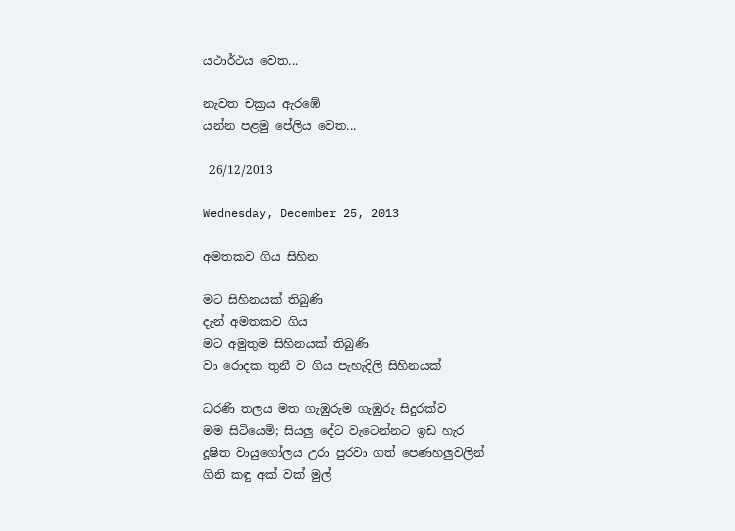යථාර්ථය වෙත...

නැවත චක්‍රය ඇරඹේ
යන්න පළමු පේලිය වෙත...

 26/12/2013

Wednesday, December 25, 2013

අමතකව ගිය සිහින

මට සිහිනයක් තිබුණි
දැන් අමතකව ගිය
මට අමුතුම සිහිනයක් තිබුණි
වා රොදක තුනී ව ගිය පැහැදිලි සිහිනයක්

ධරණි තලය මත ගැඹුරුම ගැඹුරු සිදුරක්ව
මම සිටියෙමි; සියලු දේට වැටෙන්නට ඉඩ හැර
දූෂිත වායුගෝලය උරා පුරවා ගත් පෙණහලුවලින්
ගිනි කඳු අක් වක් මුල්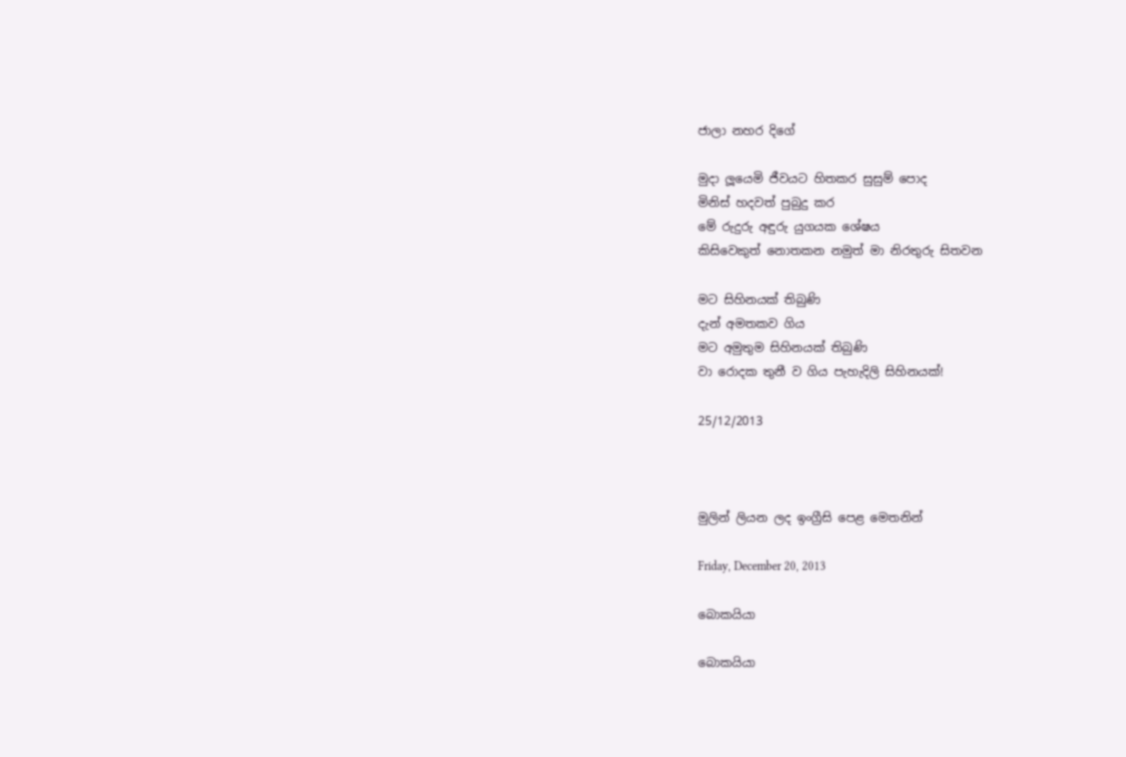ජාලා නහර දිගේ

මුදා ලූයෙමි ජීවයට හිතකර සුසුම් පොද
මිනිස් හදවත් පුබුදු කර
මේ රුදුරු අඳුරු යුගයක ශේෂය
කිසිවෙකුත් නොතකන නමුත් මා නිරතුරු සිතවන

මට සිහිනයක් තිබුණි
දැන් අමතකව ගිය
මට අමුතුම සිහිනයක් තිබුණි
වා රොදක තුනී ව ගිය පැහැදිලි සිහිනයක්!

25/12/2013



මුලින් ලියන ලද ඉංග්‍රීසි පෙළ මෙතනින්

Friday, December 20, 2013

බොකයියා

බොකයියා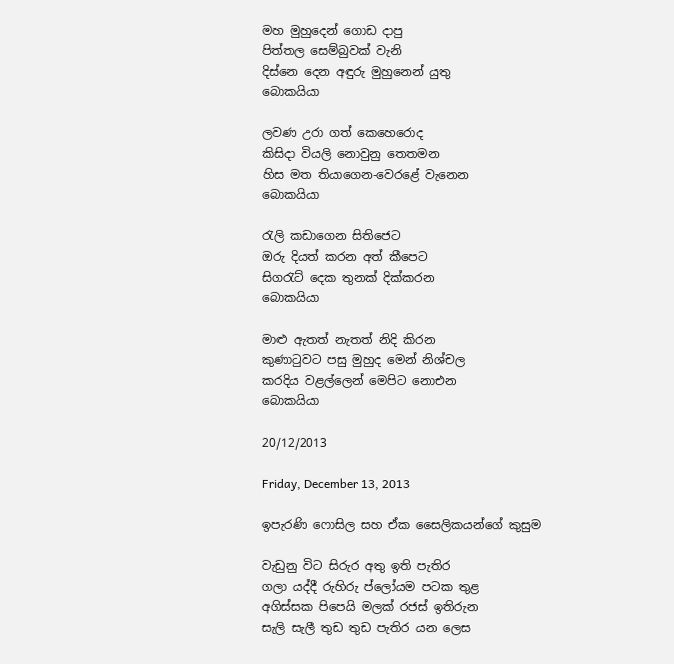මහ මුහුදෙන් ගොඩ දාපු
පිත්තල සෙම්බුවක් වැනි
දිස්නෙ දෙන අඳුරු මුහුනෙන් යුතු
බොකයියා

ලවණ උරා ගත් කෙහෙරොද
කිසිදා වියලි නොවුනු තෙතමන
හිස මත තියාගෙන-වෙරළේ වැනෙන
බොකයියා

රැලි කඩාගෙන සිතිජෙට
ඔරු දියත් කරන අත් කීපෙට
සිගරැට් දෙක තුනක් දික්කරන
බොකයියා

මාළු ඇතත් නැතත් නිදි කිරන
කුණාටුවට පසු මුහුද මෙන් නිශ්චල
කරදිය වළල්ලෙන් මෙපිට නොඑන
බොකයියා

20/12/2013

Friday, December 13, 2013

ඉපැරණි ෆොසිල සහ ඒක සෛලිකයන්ගේ කුසුම

වැඩුනු විට සිරුර අතු ඉති පැතිර
ගලා යද්දී රුහිරු ප්ලෝයම පටක තුළ
අගිස්සක පිපෙයි මලක් රජස් ඉතිරුන
සැලි සැලී තුඩ තුඩ පැතිර යන ලෙස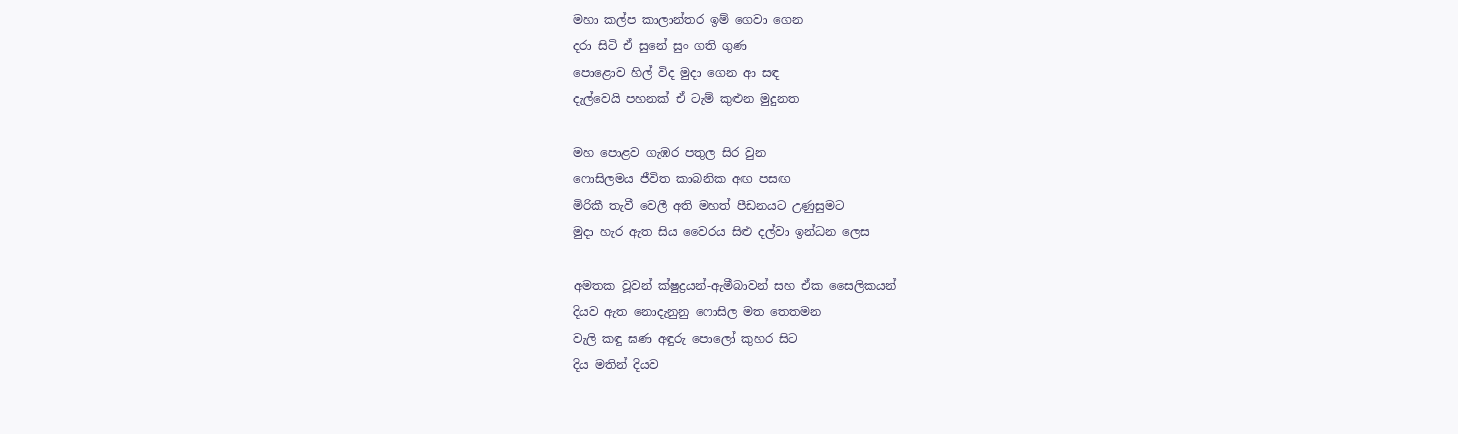මහා කල්ප කාලාන්තර ඉම් ගෙවා ගෙන
දරා සිටි ඒ සුනේ සුං ගති ගුණ
පොළොව හිල් විද මුදා ගෙන ආ සඳ
දැල්වෙයි පහනක් ඒ ටැම් කුළුන මුදුනත

මහ පොළව ගැඹර පතුල සිර වුන
ෆොසිලමය ජීවිත කාබනික අඟ පසඟ
මිරිකී තැවී වෙලී අති මහත් පීඩනයට උණුසුමට
මුදා හැර ඇත සිය වෛරය සිළු දල්වා ඉන්ධන ලෙස

අමතක වූවන් ක්ෂුද්‍රයන්-ඇමීබාවන් සහ ඒක සෛලිකයන්
දියව ඇත නොදැනුනු ෆොසිල මත තෙතමන
වැලි කඳු ඝණ අඳුරු පොලෝ කුහර සිට
දිය මතින් දියව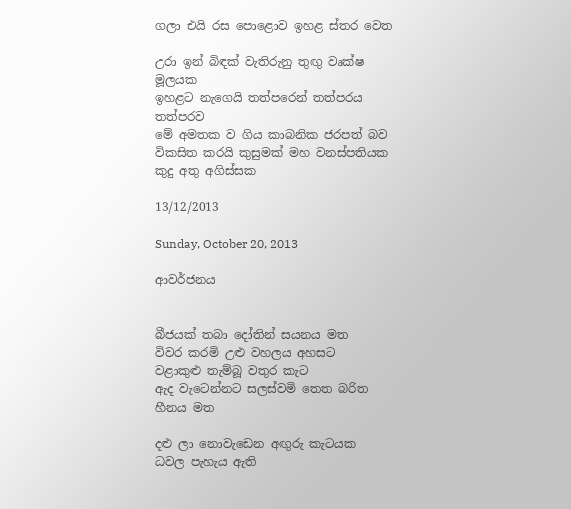ගලා එයි රස පොළොව ඉහළ ස්තර වෙත

උරා ඉන් බිඳක් වැතිරුනු තුඟු වෘක්ෂ මූලයක
ඉහළට නැගෙයි තත්පරෙන් තත්පරය තත්පරව
මේ අමතක ව ගිය කාබනික ජරපත් බව
විකසිත කරයි කුසුමක් මහ වනස්පතියක කුදු අතු අගිස්සක

13/12/2013

Sunday, October 20, 2013

ආවර්ජනය


බීජයක් තබා දෝතින් සයනය මත
විවර කරමි උළු වහලය අහසට
වළාකුළු තැම්බූ වතුර කැට
ඇද වැටෙන්නට සලස්වමි තෙත බරිත හීනය මත

දළු ලා නොවැඩෙන අඟුරු කැටයක
ධවල පැහැය ඇති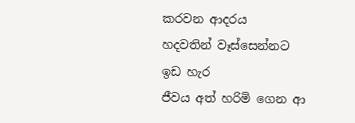කරවන ආදරය
හදවතින් වෑස්සෙන්නට ඉඩ හැර
ජීවය අත් හරිමි ගෙන ආ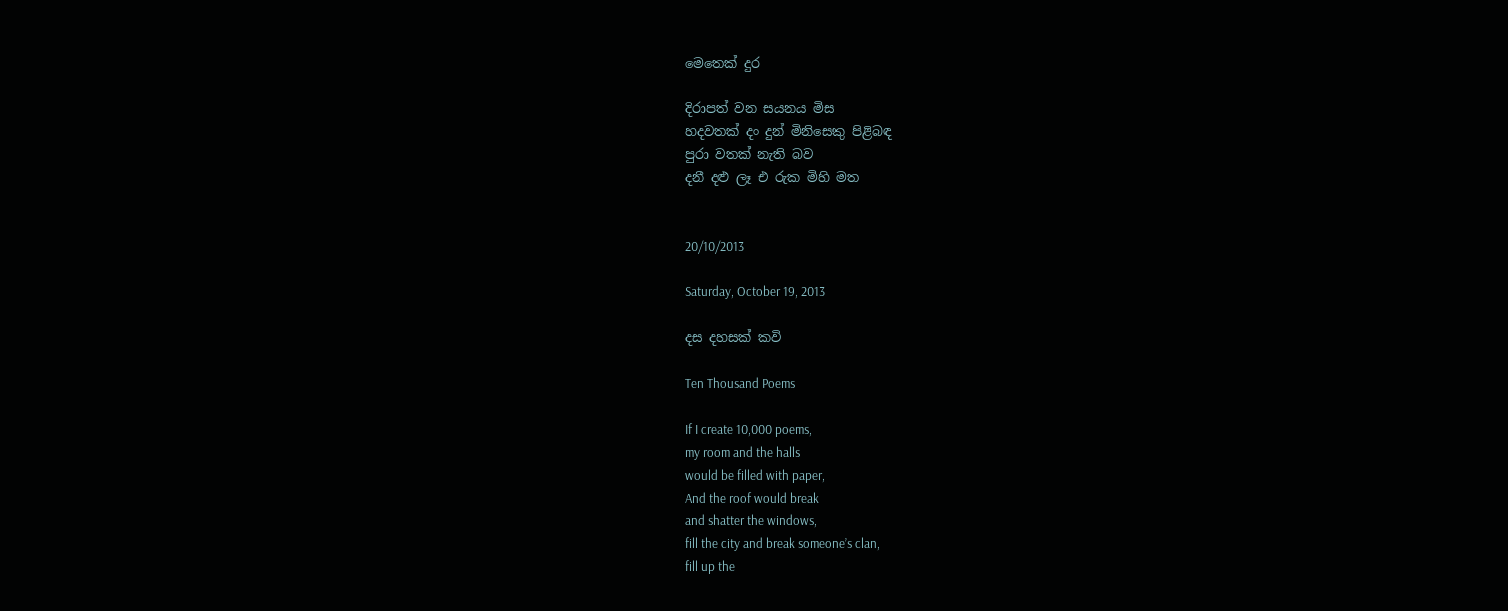මෙතෙක් දුර

දිරාපත් වන සයනය මිස
හදවතක් දං දුන් මිනිසෙකු පිළිබඳ
පුරා වතක් නැති බව
දනී දළු ලෑ එ රුක මිහි මත


20/10/2013

Saturday, October 19, 2013

දස දහසක් කවි

Ten Thousand Poems

If I create 10,000 poems,
my room and the halls
would be filled with paper,
And the roof would break
and shatter the windows,
fill the city and break someone’s clan,
fill up the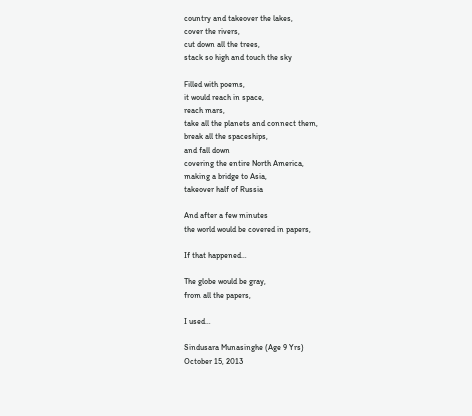country and takeover the lakes,
cover the rivers,
cut down all the trees,
stack so high and touch the sky

Filled with poems,
it would reach in space,
reach mars,
take all the planets and connect them,
break all the spaceships,
and fall down
covering the entire North America,
making a bridge to Asia,
takeover half of Russia

And after a few minutes
the world would be covered in papers,

If that happened…

The globe would be gray,
from all the papers,

I used…

Sindusara Munasinghe (Age 9 Yrs)
October 15, 2013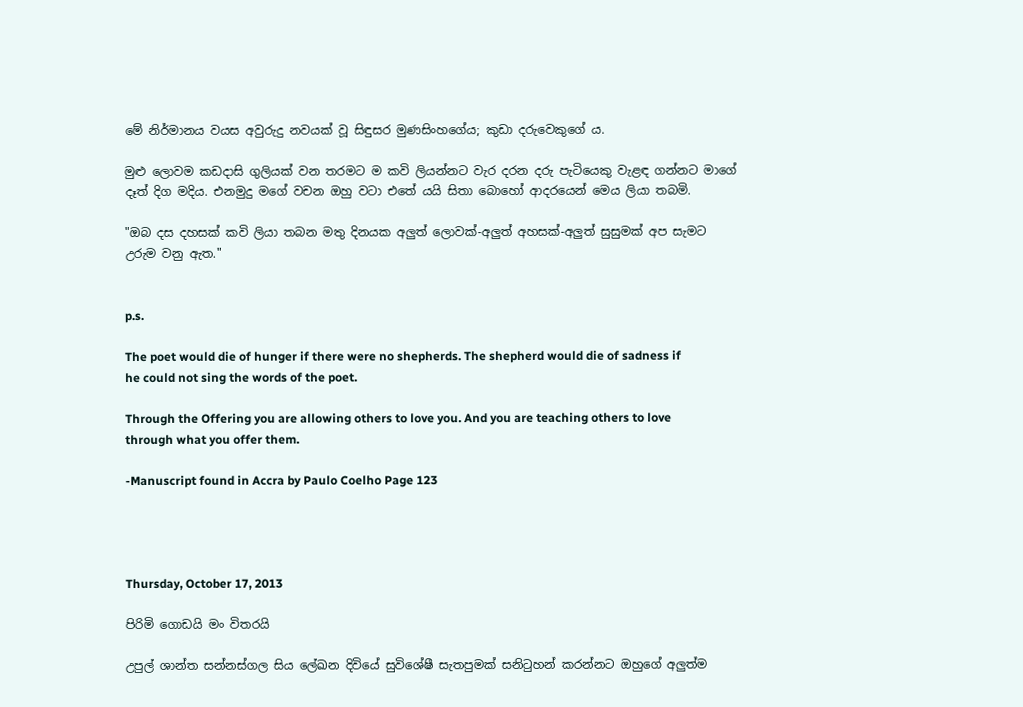මේ නිර්මානය වයස අවුරුදු නවයක් වූ සිඳුසර මුණසිංහගේය; කුඩා දරුවෙකුගේ ය.

මුළු ලොවම කඩදාසි ගුලියක් වන තරමට ම කවි ලියන්නට වැර දරන දරු පැටියෙකු වැළඳ ගන්නට මාගේ දෑත් දිග මදිය. එනමුදු මගේ වචන ඔහු වටා එතේ යයි සිතා බොහෝ ආදරයෙන් මෙය ලියා තබමි.

"ඔබ දස දහසක් කවි ලියා තබන මතු දිනයක අලුත් ලොවක්-අලුත් අහසක්-අලුත් සුසුමක් අප සැමට උරුම වනු ඇත."


p.s.

The poet would die of hunger if there were no shepherds. The shepherd would die of sadness if he could not sing the words of the poet.

Through the Offering you are allowing others to love you. And you are teaching others to love through what you offer them.

-Manuscript found in Accra by Paulo Coelho Page 123




Thursday, October 17, 2013

පිරිමි ගොඩයි මං විතරයි

උපුල් ශාන්ත සන්නස්ගල සිය ලේඛන දිවියේ සුවිශේෂී සැතපුමක් සනිටුහන් කරන්නට ඔහුගේ අලුත්ම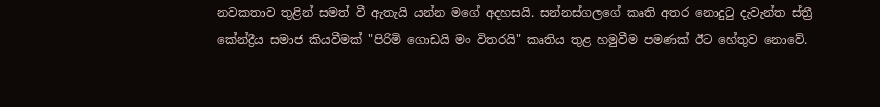නවකතාව තුළින් සමත් වී ඇතැයි යන්න මගේ අදහසයි. සන්නස්ගලගේ කෘති අතර නොදුටු දැවැන්ත ස්ත්‍රී කේන්ද්‍රීය සමාජ කියවීමක් "පිරිමි ගොඩයි මං විතරයි" කෘතිය තුළ හමුවීම පමණක් ඊට හේතුව නොවේ.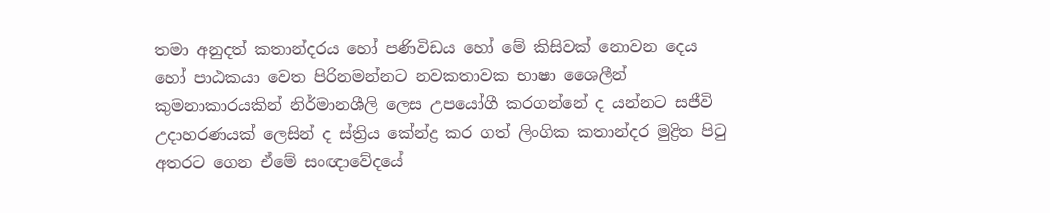තමා අනුදත් කතාන්දරය හෝ පණිවිඩය හෝ මේ කිසිවක් නොවන දෙය හෝ පාඨකයා වෙත පිරිනමන්නට නවකතාවක භාෂා ශෛලීන් කුමනාකාරයකින් නිර්මානශීලි ලෙස උපයෝගී කරගන්නේ ද යන්නට සජීවි උදාහරණයක් ලෙසින් ද ස්ත්‍රිය කේන්ද්‍ර කර ගත් ලිංගික කතාන්දර මුද්‍රිත පිටු අතරට ගෙන ඒමේ සංඥාවේදයේ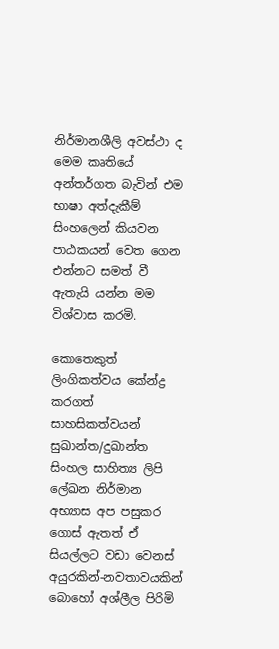නිර්මානශීලි අවස්ථා ද මෙම කෘතියේ අන්තර්ගත බැවින් එම භාෂා අත්දැකීම්  සිංහලෙන් කියවන පාඨකයන් වෙත ගෙන එන්නට සමත් වී ඇතැයි යන්න මම විශ්වාස කරමි.

කොතෙකුත් ලිංගිකත්වය කේන්ද්‍ර කරගත් සාහසිකත්වයන් සුඛාන්ත/දුඛාන්ත සිංහල සාහිත්‍ය ලිපි ලේඛන නිර්මාන අභ්‍යාස අප පසුකර ගොස් ඇතත් ඒ සියල්ලට වඩා වෙනස් අයුරකින්-නවතාවයකින් බොහෝ අශ්ලීල පිරිමි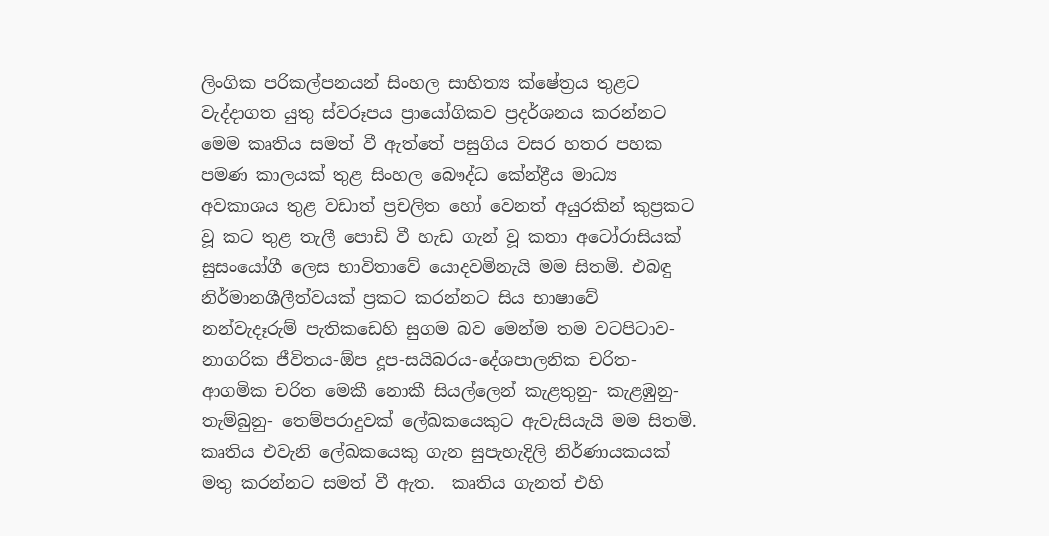ලිංගික පරිකල්පනයන් සිංහල සාහිත්‍ය ක්ෂේත්‍රය තුළට වැද්දාගත යුතු ස්වරූපය ප්‍රායෝගිකව ප්‍රදර්ශනය කරන්නට මෙම කෘතිය සමත් වී ඇත්තේ පසුගිය වසර හතර පහක පමණ කාලයක් තුළ සිංහල බෞද්ධ කේන්ද්‍රීය මාධ්‍ය අවකාශය තුළ වඩාත් ප්‍රචලිත හෝ වෙනත් අයුරකින් කුප්‍රකට වූ කට තුළ තැලී පොඩි වී හැඩ ගැන් වූ කතා අටෝරාසියක් සුසංයෝගී ලෙස භාවිතාවේ යොදවමිනැයි මම සිතමි. එබඳු නිර්මානශීලීත්වයක් ප්‍රකට කරන්නට සිය භාෂාවේ නන්වැදෑරුම් පැතිකඩෙහි සුගම බව මෙන්ම තම වටපිටාව-නාගරික ජීවිතය-ඕප දූප-සයිබරය-දේශපාලනික චරිත- ආගමික චරිත මෙකී නොකී සියල්ලෙන් කැළතුනු- කැළඹුනු-තැම්බුනු- තෙම්පරාදුවක් ලේඛකයෙකුට ඇවැසියැයි මම සිතමි. කෘතිය එවැනි ලේඛකයෙකු ගැන සුපැහැදිලි නිර්ණායකයක් මතු කරන්නට සමත් වී ඇත.  කෘතිය ගැනත් එහි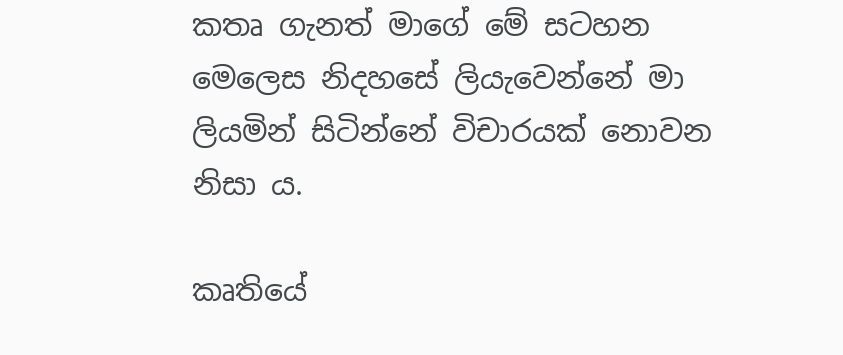කතෘ ගැනත් මාගේ මේ සටහන මෙලෙස නිදහසේ ලියැවෙන්නේ මා ලියමින් සිටින්නේ විචාරයක් නොවන නිසා ය.

කෘතියේ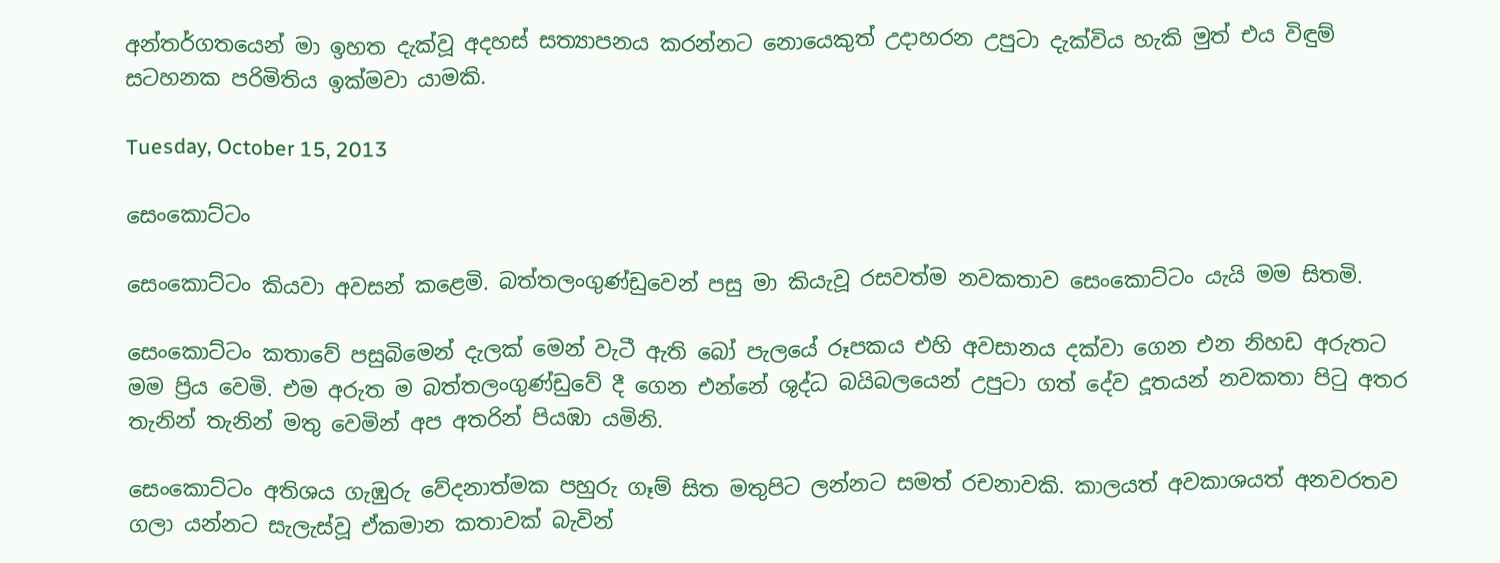අන්තර්ගතයෙන් මා ඉහත දැක්වූ අදහස් සත්‍යාපනය කරන්නට නොයෙකුත් උදාහරන උපුටා දැක්විය හැකි මුත් එය විඳුම් සටහනක පරිමිතිය ඉක්මවා යාමකි.

Tuesday, October 15, 2013

සෙංකොට්ටං

සෙංකොට්ටං කියවා අවසන් කළෙමි. බත්තලංගුණ්ඩුවෙන් පසු මා කියැවූ රසවත්ම නවකතාව සෙංකොට්ටං යැයි මම සිතමි.

සෙංකොට්ටං කතාවේ පසුබිමෙන් දැලක් මෙන් වැටී ඇති බෝ පැලයේ රූපකය එහි අවසානය දක්වා ගෙන එන නිහඩ අරුතට මම ප්‍රිය වෙමි. එම අරුත ම බත්තලංගුණ්ඩුවේ දී ගෙන එන්නේ ශුද්ධ බයිබලයෙන් උපුටා ගත් දේව දූතයන් නවකතා පිටු අතර තැනින් තැනින් මතු වෙමින් අප අතරින් පියඹා යමිනි.

සෙංකොට්ටං අතිශය ගැඹුරු වේදනාත්මක පහුරු ගෑම් සිත මතුපිට ලන්නට සමත් රචනාවකි. කාලයත් අවකාශයත් අනවරතව ගලා යන්නට සැලැස්වූ ඒකමාන කතාවක් බැවින්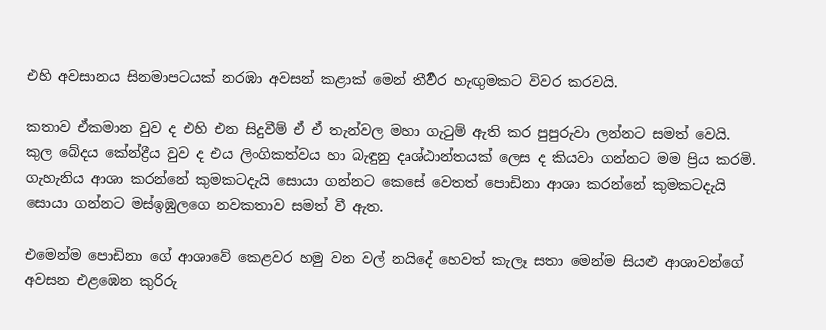එහි අවසානය සිනමාපටයක් නරඹා අවසන් කළාක් මෙන් තීර්‍වර හැඟුමකට විවර කරවයි.

කතාව ඒකමාන වුව ද එහි එන සිදුවීම් ඒ ඒ තැන්වල මහා ගැටුම් ඇති කර පුපුරුවා ලන්නට සමත් වෙයි.
කුල බේදය කේන්ද්‍රීය වුව ද එය ලිංගිකත්වය හා බැඳුනු දෘශ්ඨාන්තයක් ලෙස ද කියවා ගන්නට මම ප්‍රිය කරමි. ගැහැනිය ආශා කරන්නේ කුමකටදැයි සොයා ගන්නට කෙසේ වෙතත් පොඩිනා ආශා කරන්නේ කුමකටදැයි සොයා ගන්නට මස්ඉඹුලගෙ නවකතාව සමත් වී ඇත.

එමෙන්ම පොඩිනා ගේ ආශාවේ කෙළවර හමු වන වල් නයිදේ හෙවත් කැලෑ සතා මෙන්ම සියළු ආශාවන්ගේ අවසන එළඹෙන කුරිරු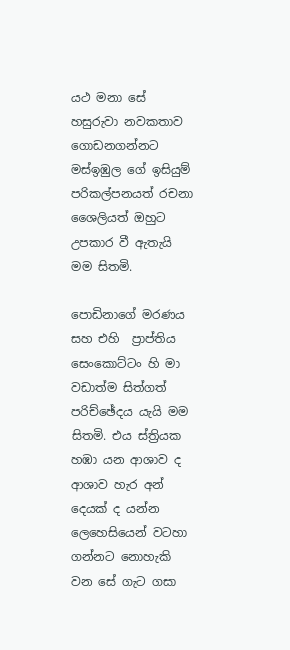යථ මනා සේ හසුරුවා නවකතාව ගොඩනගන්නට මස්ඉඹුල ගේ ඉසියුම් පරිකල්පනයත් රචනා ශෛලියත් ඔහුට උපකාර වී ඇතැයි මම සිතමි.

පොඩිනාගේ මරණය සහ එහි  ප්‍රාප්තිය සෙංකොට්ටං හි මා වඩාත්ම සිත්ගත් පරිච්ඡේදය යැයි මම සිතමි. එය ස්ත්‍රියක හඹා යන ආශාව ද ආශාව හැර අන් දෙයක් ද යන්න ලෙහෙසියෙන් වටහා ගන්නට නොහැකි වන සේ ගැට ගසා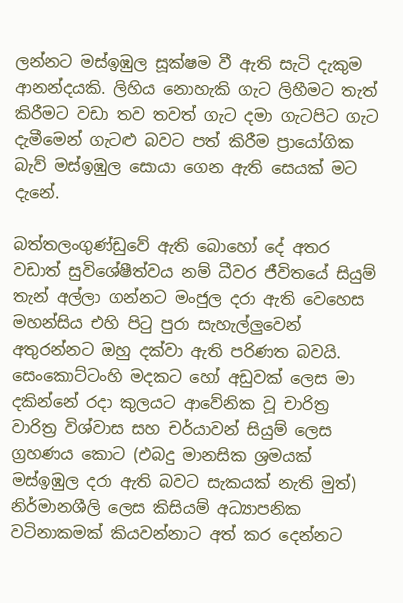ලන්නට මස්ඉඹුල සූක්ෂම වී ඇති සැටි දැකුම ආනන්දයකි. ලිහිය නොහැකි ගැට ලිහීමට තැත් කිරීමට වඩා තව තවත් ගැට දමා ගැටපිට ගැට දැමීමෙන් ගැටළු බවට පත් කිරීම ප්‍රායෝගික බැව් මස්ඉඹුල සොයා ගෙන ඇති සෙයක් මට දැනේ.

බත්තලංගුණ්ඩුවේ ඇති බොහෝ දේ අතර වඩාත් සුවිශේෂීත්වය නම් ධීවර ජීවිතයේ සියුම් තැන් අල්ලා ගන්නට මංජුල දරා ඇති වෙහෙස මහන්සිය එහි පිටු පුරා සැහැල්ලුවෙන් අතුරන්නට ඔහු දක්වා ඇති පරිණත බවයි. සෙංකොට්ටංහි මදකට හෝ අඩුවක් ලෙස මා දකින්නේ රදා කුලයට ආවේනික වූ චාරිත්‍ර වාරිත්‍ර විශ්වාස සහ චර්යාවන් සියුම් ලෙස ග්‍රහණය කොට (එබදු මානසික ශ්‍රමයක් මස්ඉ‍ඹුල දරා ඇති බවට සැකයක් නැති මුත්) නිර්මානශීලි ලෙස කිසියම් අධ්‍යාපනික වටිනාකමක් කියවන්නාට අත් කර දෙන්නට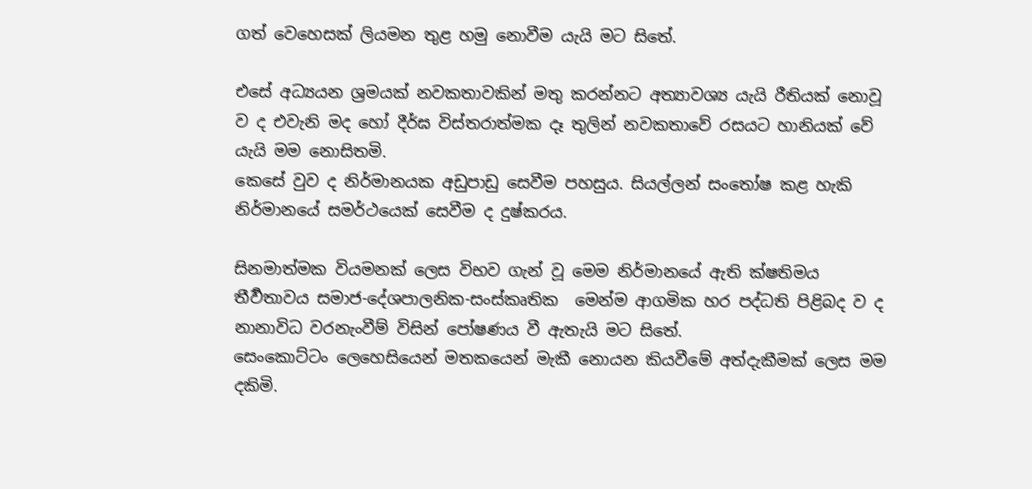ගත් වෙහෙසක් ලියමන තුළ හමු නොවීම යැයි මට සිතේ.

එසේ අධ්‍යයන ශ්‍රමයක් නවකතාවකින් මතු කරන්නට අත්‍යාවශ්‍ය යැයි රීතියක් නොවූ ව ද එවැනි මද හෝ දීර්ඝ විස්තරාත්මක දෑ තුලින් නවකතාවේ රසයට හානියක් වේ යැයි මම නොසිතමි.
කෙසේ වුව ද නිර්මානයක අඩුපාඩු සෙවීම පහසුය. සියල්ලන් සංතෝෂ කළ හැකි නිර්මානයේ සමර්ථයෙක් සෙවීම ද දුෂ්කරය.

සිනමාත්මක වියමනක් ලෙස විභව ගැන් වූ මෙම නිර්මානයේ ඇති ක්ෂතිමය තීර්‍වතාවය සමාජ-දේශපාලනික-සංස්කෘතික  මෙන්ම ආගමික හර පද්ධති පිළිබද ව ද නානාවිධ වරනැංවීම් විසින් පෝෂණය වී ඇතැයි මට සිතේ.
සෙංකොට්ටං ලෙහෙසියෙන් මතකයෙන් මැකී නොයන කියවීමේ අත්දැකීමක් ලෙස මම දකිමි.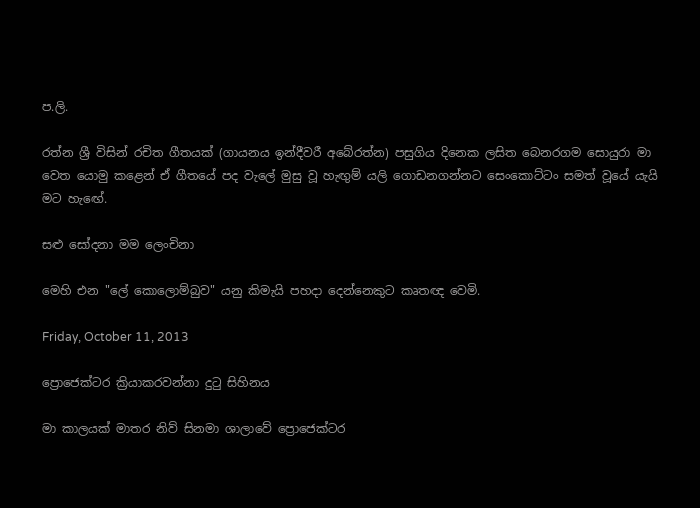ප.ලි.

රත්න ශ්‍රී විසින් රචිත ගීතයක් (ගායනය ඉන්දීවරී අබේරත්න) පසුගිය දිනෙක ලසිත බෙනරගම සොයුරා මා වෙත යොමු කළෙන් ඒ ගීතයේ පද වැලේ මුසු වූ හැඟුම් යලි ගොඩනගන්නට සෙංකොට්ටං සමත් වූයේ යැයි මට හැඟේ.

සළු සෝදනා මම ලෙංචිනා

මෙහි එන "ලේ කොලොම්බුව" යනු කිමැයි පහදා දෙන්නෙකුට කෘතඥ වෙමි.

Friday, October 11, 2013

ප්‍රොජෙක්‍ටර ක්‍රියාකරවන්නා දුටු සිහින‍ය

මා කාලයක් මාතර නිව් සිනමා ශාලාවේ ප්‍රොජෙක්ටර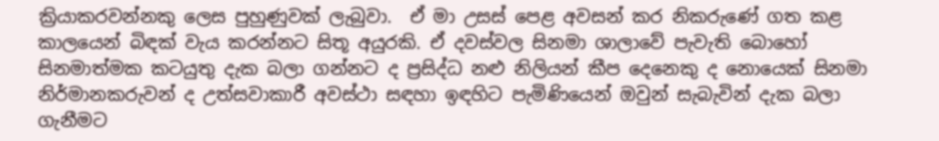ක්‍රියාකරවන්නකු ලෙස පුහුණුවක් ලැබුවා.  ඒ මා උසස් පෙළ අවසන් කර නිකරුණේ ගත කළ කාලයෙන් බිඳක් වැය කරන්නට සිතූ අයුරකි. ඒ දවස්වල සිනමා ශාලාවේ පැවැති බොහෝ සිනමාත්මක කටයුතු දැක බලා ගන්නට ද ප්‍රසිද්ධ නළු නිලියන් කීප දෙනෙකු ද නොයෙක් සිනමා නිර්මානකරුවන් ද උත්සවාකාරී අවස්ථා සඳහා ඉඳහිට පැමිණියෙන් ඔවුන් සැබැවින් දැක බලා ගැනීමට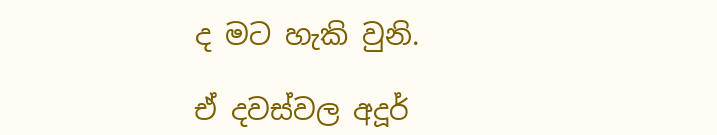ද මට හැකි වුනි.

ඒ දවස්වල අදූර්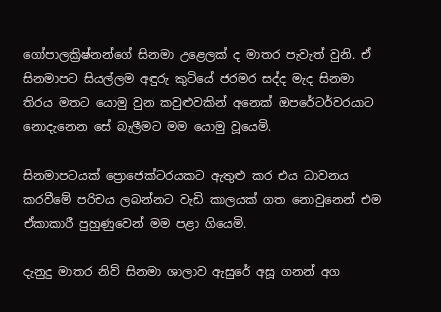ගෝපාලක්‍රිෂ්නන්ගේ සිනමා උළෙලක් ද මාතර පැවැත් වුනි. ඒ සිනමාපට සියල්ලම අඳුරු කුටියේ ජරමර සද්ද මැද සිනමා තිරය මතට යොමු වුන කවුළුවකින් අනෙක් ඔපරේටර්වරයාට නොදැනෙන සේ බැලීමට මම යොමු වූයෙමි.

සිනමාපටයක් ප්‍රොජෙක්ටරයකට ඇතුළු කර එය ධාවනය කරවීමේ පරිචය ලබන්නට වැඩි කාලයක් ගත නොවුනෙන් එම ඒකාකාරී පුහුණුවෙන් මම පළා ගියෙමි.

දැනුදු මාතර නිව් සිනමා ශාලාව ඇසුරේ අසූ ගනන් අග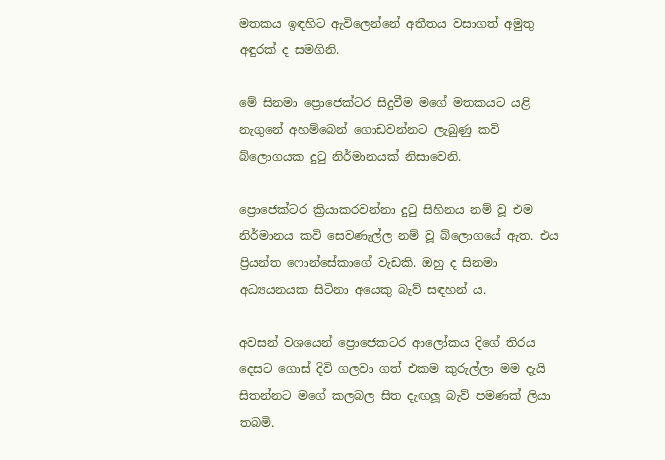මතකය ඉඳහිට ඇවිලෙන්නේ අතීතය වසාගත් අමුතු අඳුරක් ද සමගිනි.

මේ සිනමා ප්‍රොජෙක්ටර සිදුවීම මගේ මතකයට යළි නැගුනේ අහම්බෙන් ගොඩවන්නට ලැබුණු කවි බ්ලොගයක දුටු නිර්මානයක් නිසාවෙනි.

ප්‍රොජෙක්ටර ක්‍රියාකරවන්නා දුටු සිහිනය නම් වූ එම නිර්මානය කවි සෙවණැල්ල නම් වූ බ්ලොගයේ ඇත. එය ප්‍රියන්ත ෆොන්සේකාගේ වැඩකි. ඔහු ද සිනමා අධ්‍යයනයක සිටිනා අයෙකු බැව් සඳහන් ය.

අවසන් වශයෙන් ප්‍රොජෙකටර ආලෝකය දිගේ තිරය දෙසට ගොස් දිවි ගලවා ගත් එකම කුරුල්ලා මම දැයි සිතන්නට මගේ කලබල සිත දැඟලූ බැව් පමණක් ලියා තබමි.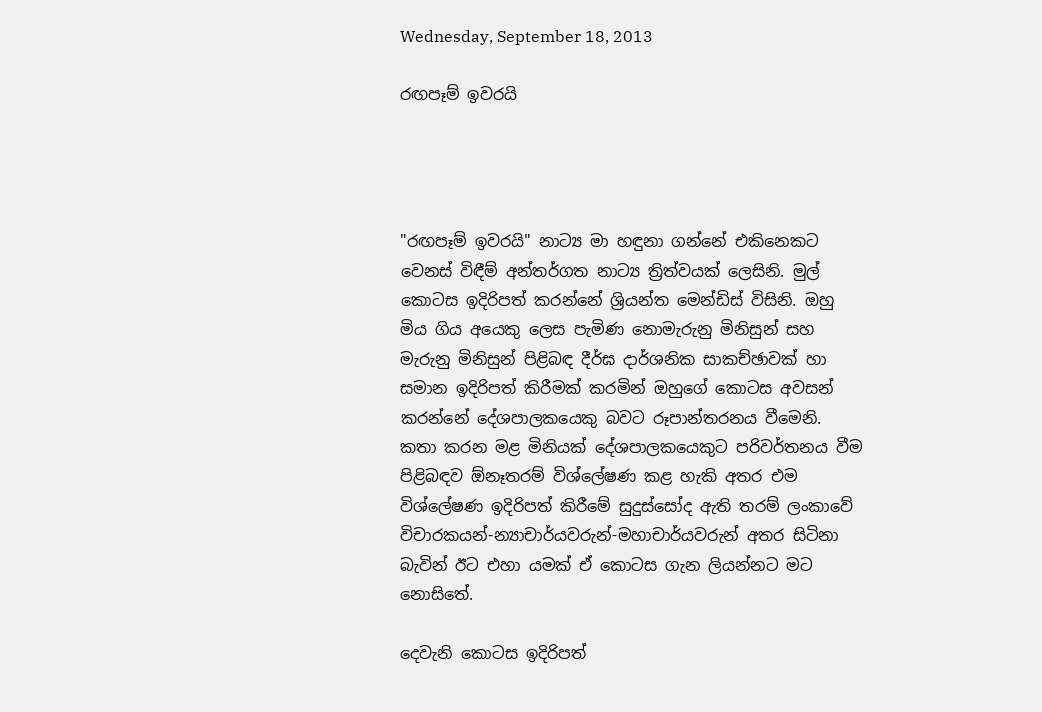Wednesday, September 18, 2013

රඟපෑම් ඉවරයි




"රඟපෑම් ඉවරයි" නාට්‍ය මා හඳුනා ගන්නේ එකිනෙකට වෙනස් විඳීම් අන්තර්ගත නාට්‍ය ත්‍රිත්වයක් ලෙසිනි. මුල් කොටස ඉදිරිපත් කරන්නේ ශ්‍රියන්ත මෙන්ඩිස් විසිනි. ඔහු මිය ගිය අයෙකු ලෙස පැමිණ නොමැරුනු මිනිසුන් සහ මැරුනු මිනිසුන් පිළිබඳ දීර්ඝ දාර්ශනික සාකච්ඡාවක් හා සමාන ඉදිරිපත් කිරීමක් කරමින් ඔහුගේ කොටස අවසන් කරන්නේ දේශපාලකයෙකු බවට රූපාන්තරනය වීමෙනි. කතා කරන මළ මිනියක් දේශපාලකයෙකුට පරිවර්තනය වීම පිළිබඳව ඕනෑතරම් විශ්ලේෂණ කළ හැකි අතර එම විශ්ලේෂණ ඉදිරිපත් කිරීමේ සුදුස්සෝද ඇති තරම් ලංකාවේ විචාරකයන්-න්‍යාචාර්යවරුන්-මහාචාර්යවරුන් අතර සිටිනා බැවින් ඊට එහා යමක් ඒ කොටස ගැන ලියන්නට මට නොසිතේ.

දෙවැනි කොටස ඉදිරිපත්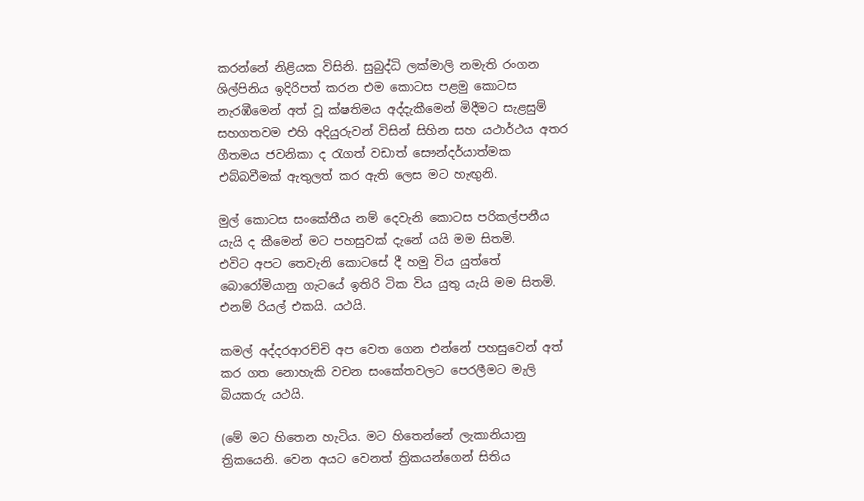කරන්නේ නිළියක විසිනි. සුබුද්ධි ලක්මාලි නමැති රංගන ශිල්පිනිය ඉදිරිපත් කරන එම කොටස පළමු කොටස නැරඹීමෙන් අත් වූ ක්ෂතිමය අද්දැකීමෙන් මිදීමට සැළසුම් සහගතවම එහි අදියුරුවන් විසින් සිහින සහ යථාර්ථය අතර ගීතමය ජවනිකා ද රැගත් වඩාත් සෞන්දර්යාත්මක එබ්බවීමක් ඇතුලත් කර ඇති ලෙස මට හැඟුනි.

මුල් කොටස සංකේතීය නම් දෙවැනි කොටස පරිකල්පනීය යැයි ද කීමෙන් මට පහසුවක් දැනේ යයි මම සිතමි.
එවිට අපට තෙවැනි කොටසේ දී හමු විය යුත්තේ බොරෝමියානු ගැටයේ ඉතිරි ටික විය යුතු යැයි මම සිතමි. එනම් රියල් එකයි. යථයි.

කමල් අද්දරආරච්චි අප වෙත ගෙන එන්නේ පහසුවෙන් අත් කර ගත නොහැකි වචන සංකේතවලට පෙරලීමට මැලි බියකරු යථයි.

(මේ මට හිතෙන හැටිය. මට හිතෙන්නේ ලැකානියානු ත්‍රිකයෙනි. වෙන අයට වෙනත් ත්‍රිකයන්ගෙන් සිතිය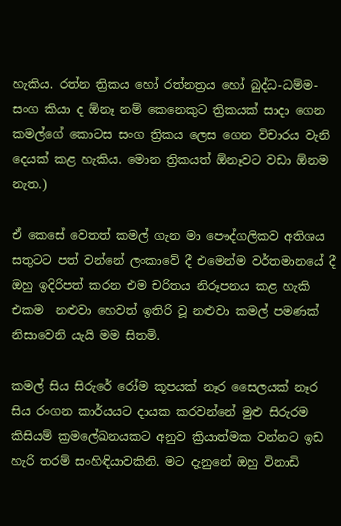හැකිය. රත්න ත්‍රිකය හෝ රත්නත්‍රය හෝ බුද්ධ-ධම්ම-සංග කියා ද ඕනෑ නම් කෙනෙකුට ත්‍රිකයක් සාදා ගෙන කමල්ගේ කොටස සංග ත්‍රිකය ලෙස ගෙන විචාරය වැනි දෙයක් කළ හැකිය. මොන ත්‍රිකයත් ඕනෑවට වඩා ඕනම නැත.)

ඒ කෙසේ වෙතත් කමල් ගැන මා පෞද්ගලිකව අතිශය සතුටට පත් වන්නේ ලංකාවේ දී එමෙන්ම වර්තමානයේ දී ඔහු ඉදිරිපත් කරන එම චරිතය නිරූපනය කළ හැකි එකම  නළුවා හෙවත් ඉතිරි වූ නළුවා කමල් පමණක් නිසාවෙනි යැයි මම සිතමි.

කමල් සිය සිරුරේ රෝම කූපයක් නෑර සෛලයක් නෑර සිය රංගන කාර්යයට දායක කරවන්නේ මුළු සිරුරම කිසියම් ක්‍රමලේඛනයකට අනුව ක්‍රියාත්මක වන්නට ඉඩ හැරි තරම් සංහිඳියාවකිනි. මට දැනුනේ ඔහු විනාඩි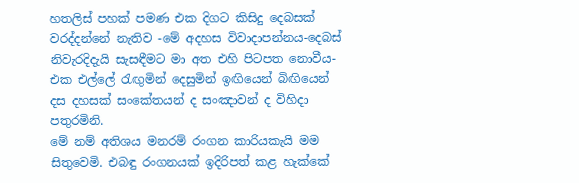හතලිස් පහක් පමණ එක දිගට කිසිදු දෙබසක් වරද්දන්නේ නැතිව -මේ අදහස විවාදාපන්නය-දෙබස් නිවැරදිදැයි සැසඳීමට මා අත එහි පිටපත නොවීය- එක එල්ලේ රැඟුමින් දෙසුමින් ඉඟියෙන් බිඟියෙන් දස දහසක් සංකේතයන් ද සංඤාවන් ද විහිදා පතුරමිනි.
මේ නම් අතිශය මනරම් රංගන කාරියකැයි මම සිතුවෙමි. එබඳු රංගනයක් ඉදිරිපත් කළ හැක්කේ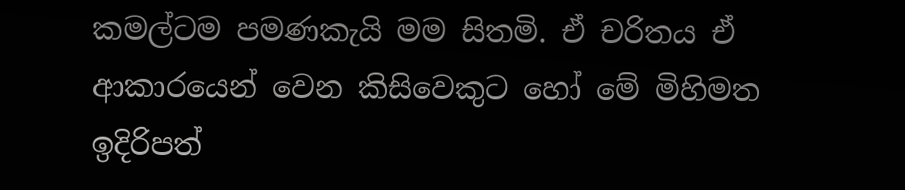කමල්ටම පමණකැයි මම සිතමි. ඒ චරිතය ඒ ආකාරයෙන් වෙන කිසිවෙකුට හෝ මේ මිහිමත ඉදිරිපත්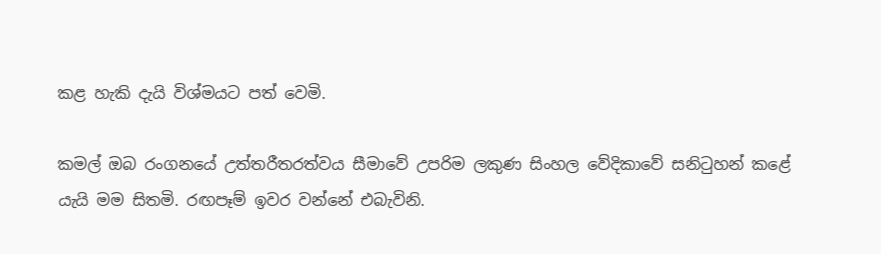කළ හැකි දැයි විශ්මයට පත් වෙමි.

කමල් ඔබ රංගනයේ උත්තරීතරත්වය සීමාවේ උපරිම ලකුණ සිංහල වේදිකාවේ සනිටුහන් කළේ යැයි මම සිතමි. රඟපෑම් ඉවර වන්නේ එබැවිනි.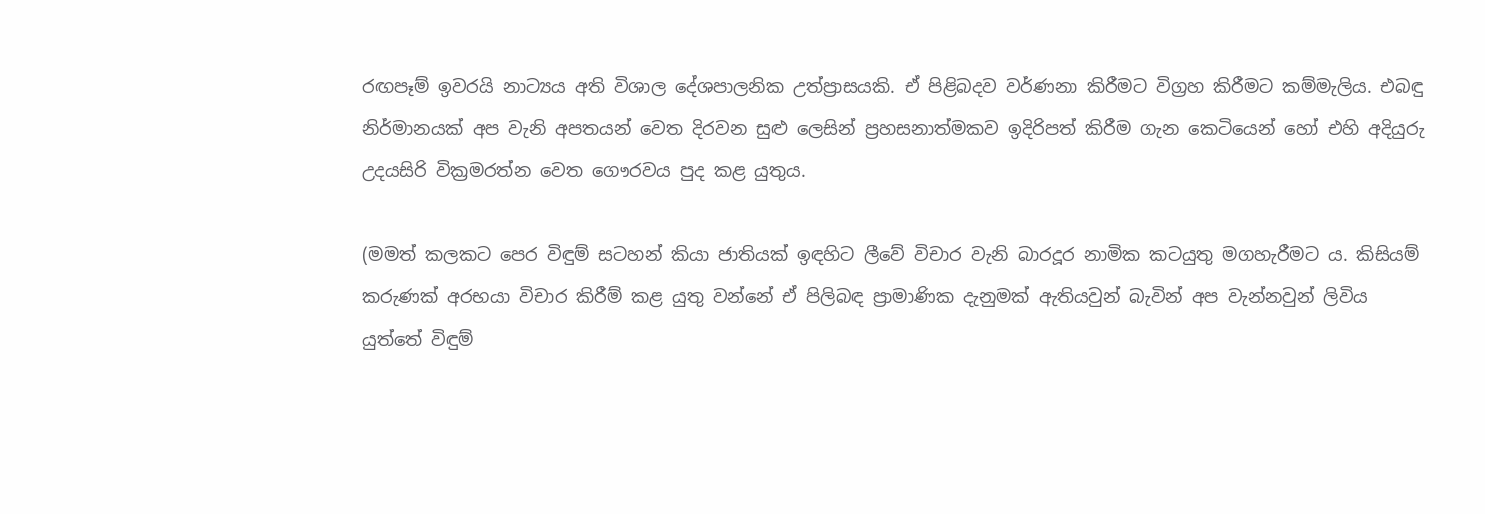රඟපෑම් ඉවරයි නාට්‍යය අති විශාල දේශපාලනික උත්ප්‍රාසයකි. ඒ පිළිබදව වර්ණනා කිරීමට විග්‍රහ කිරීමට කම්මැලිය. එබඳු නිර්මානයක් අප වැනි අපතයන් වෙත දිරවන සුළු ලෙසින් ප්‍රහසනාත්මකව ඉදිරිපත් කිරීම ගැන කෙටියෙන් හෝ එහි අදියුරු උදයසිරි වික්‍රමරත්න වෙත ගෞරවය පුද කළ යුතුය.

(මමත් කලකට පෙර විඳුම් සටහන් කියා ජාතියක් ඉඳහිට ලීවේ විචාර වැනි බාරදූර නාමික කටයුතු මගහැරීමට ය. කිසියම් කරුණක් අරභයා විචාර කිරීම් කළ යුතු වන්නේ ඒ පිලිබඳ ප්‍රාමාණික දැනුමක් ඇතියවුන් බැවින් අප වැන්නවුන් ලිවිය යුත්තේ විඳුම්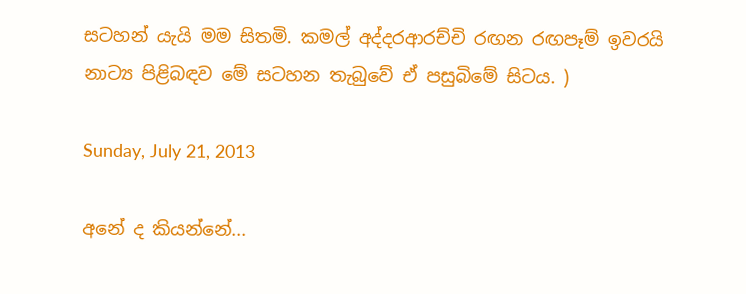සටහන් යැයි මම සිතමි. කමල් අද්දරආරච්චි රඟන රඟපෑම් ඉවරයි නාට්‍ය පිළිබඳව මේ සටහන තැබුවේ ඒ පසුබිමේ සිටය. )

Sunday, July 21, 2013

අනේ ද කියන්නේ...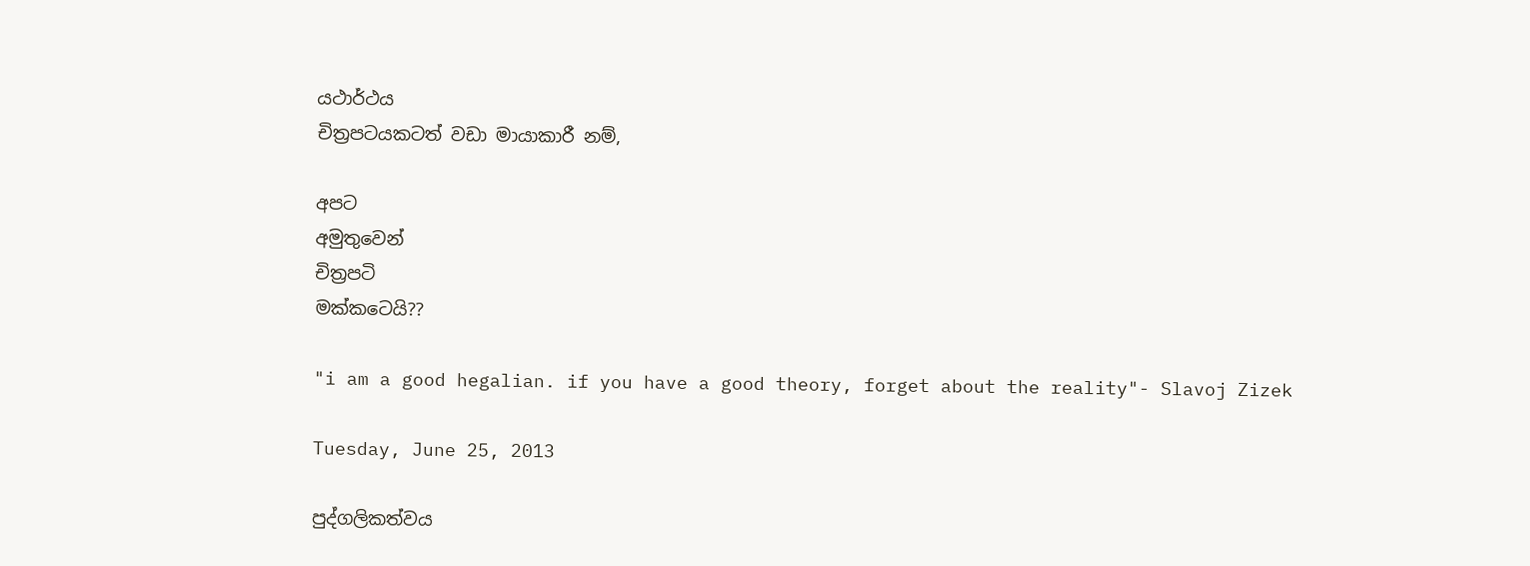යථාර්ථය
චිත්‍රපටයකටත් වඩා මායාකාරී නම්,

අපට
අමුතුවෙන්
චිත්‍රපටි
මක්කටෙයි??

"i am a good hegalian. if you have a good theory, forget about the reality"- Slavoj Zizek

Tuesday, June 25, 2013

පුද්ගලිකත්වය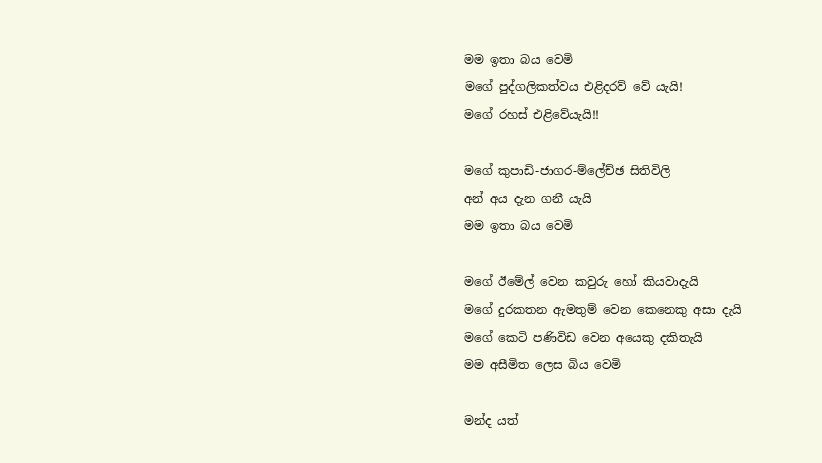මම ඉතා බය වෙමි
මගේ පුද්ගලිකත්වය එළිදරව් වේ යැයි!
මගේ රහස් එළිවේයැයි!!

මගේ කුපාඩි-ජාගර-ම්ලේච්ඡ සිතිවිලි
අන් අය දැන ගනී යැයි
මම ඉතා බය වෙමි

මගේ ඊමේල් වෙන කවුරු හෝ කියවාදැයි
මගේ දුරකතන ඇමතුම් වෙන කෙනෙකු අසා දැයි
මගේ කෙටි පණිවිඩ වෙන අයෙකු දකිතැයි
මම අසීමිත ලෙස බිය වෙමි

මන්ද යත්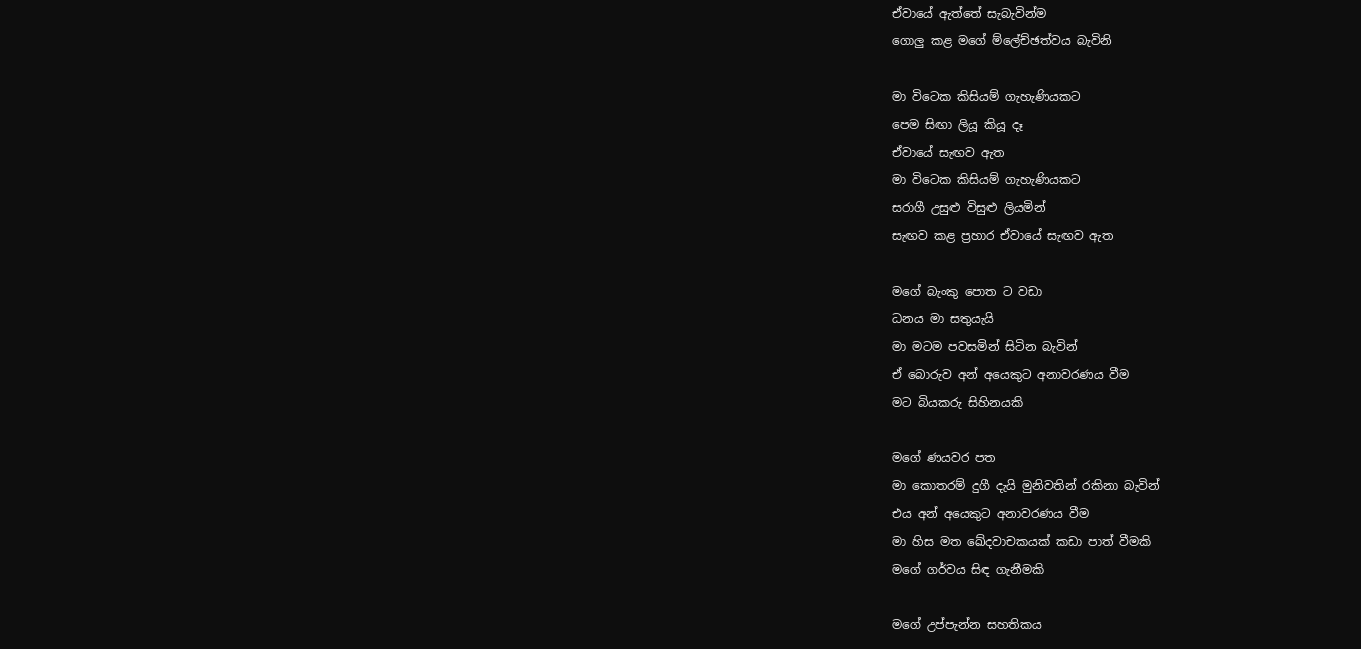ඒවායේ ඇත්තේ සැබැවින්ම
ගොලු කළ මගේ ම්ලේච්ඡත්වය බැවිනි

මා විටෙක කිසියම් ගැහැණියකට
පෙම සිඟා ලියූ කියූ දෑ
ඒවායේ සැඟව ඇත
මා විටෙක කිසියම් ගැහැණියකට
සරාගී උසුළු විසුළු ලියමින්
සැඟව කළ ප්‍රහාර ඒවායේ සැඟව ඇත

මගේ බැංකු පොත ට වඩා
ධනය මා සතුයැයි
මා මටම පවසමින් සිටින බැවින්
ඒ බොරුව අන් අයෙකුට අනාවරණය වීම
මට බියකරු සිහිනයකි

මගේ ණයවර පත
මා කොතරම් දුගී දැයි මුනිවතින් රකිනා බැවින්
එය අන් අයෙකුට අනාවරණය වීම
මා හිස මත ඛේදවාචකයක් කඩා පාත් වීමකි
මගේ ගර්වය සිඳ ගැනීමකි

මගේ උප්පැන්න සහතිකය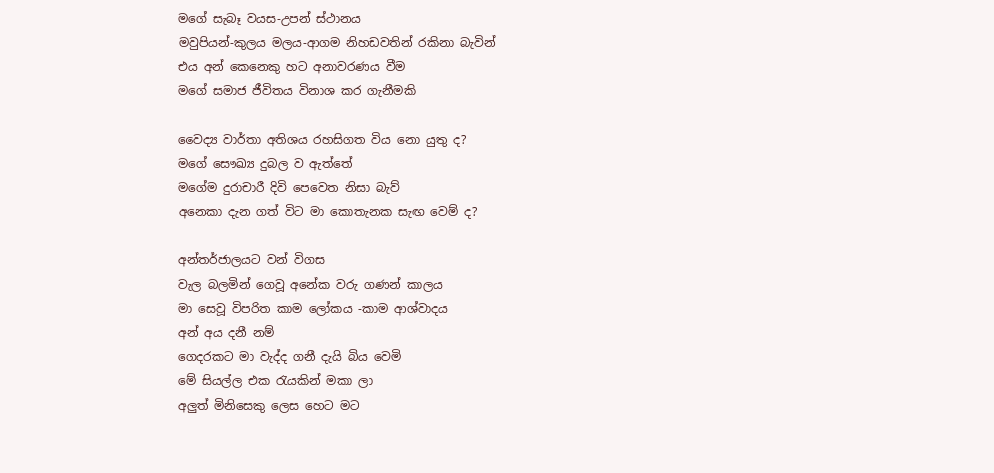මගේ සැබෑ වයස-උපන් ස්ථානය
මවුපියන්-කුලය මලය-ආගම නිහඩවතින් රකිනා බැවින්
එය අන් කෙනෙකු හට අනාවරණය වීම
මගේ සමාජ ජීවිතය විනාශ කර ගැනීමකි

වෛද්‍ය වාර්තා අතිශය රහසිගත විය නො යුතු ද?
මගේ සෞඛ්‍ය දුබල ව ඇත්තේ
මගේම දුරාචාරී දිවි පෙවෙත නිසා බැව්
අනෙකා දැන ගත් විට මා කොතැනක සැඟ වෙම් ද?

අන්තර්ජාලයට වන් විගස
වැල බලමින් ගෙවූ අනේක වරු ගණන් කාලය
මා සෙවූ විපරිත කාම ලෝකය -කාම ආශ්වාදය
අන් අය දනී නම්
ගෙදරකට මා වැද්ද ගනී දැයි බිය වෙමි
මේ සියල්ල එක රැයකින් මකා ලා
අලුත් මිනිසෙකු ලෙස හෙට මට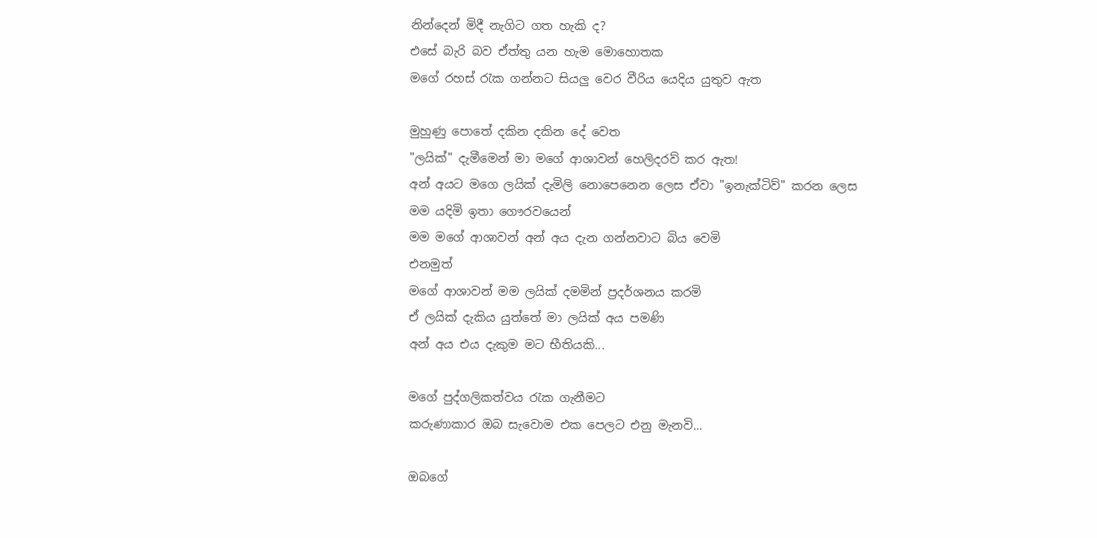නින්දෙන් මිදී නැගිට ගත හැකි ද?
එසේ බැරි බව ඒත්තු යන හැම මොහොතක
මගේ රහස් රැක ගන්නට සියලු වෙර වීරිය යෙදිය යුතුව ඇත

මුහුණු පොතේ දකින දකින දේ වෙත
"ලයික්" දැමීමෙන් මා මගේ ආශාවන් හෙලිදරව් කර ඇත!
අන් අයට මගෙ ලයික් දැමිලි නොපෙනෙන ලෙස ඒවා "ඉනැක්ටිව්" කරන ලෙස
මම යදිමි ඉතා ගෞරවයෙන්
මම මගේ ආශාවන් අන් අය දැන ගන්නවාට බිය වෙමි
එනමුත්
මගේ ආශාවන් මම ලයික් දමමින් ප්‍රදර්ශනය කරමි
ඒ ලයික් දැකිය යුත්තේ මා ලයික් අය පමණි
අන් අය එය දැකුම මට භීතියකි...

මගේ පුද්ගලිකත්වය රැක ගැනීමට
කරුණාකාර ඔබ සැවොම එක පෙලට එනු මැනවි...

ඔබගේ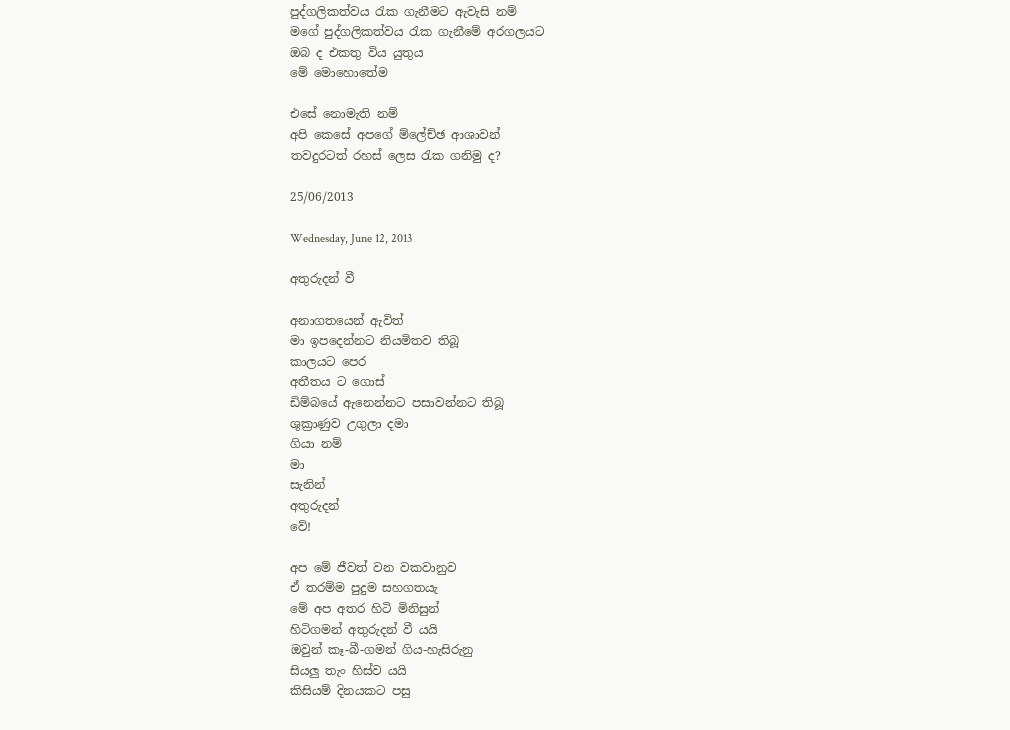පුද්ගලිකත්වය රැක ගැනීමට ඇවැසි නම්
මගේ පුද්ගලිකත්වය රැක ගැනීමේ අරගලයට
ඔබ ද එකතු විය යුතුය
මේ මොහොතේම

එසේ නොමැති නම්
අපි කෙසේ අපගේ ම්ලේච්ඡ ආශාවන්
තවදුරටත් රහස් ලෙස රැක ගනිමු ද?

25/06/2013

Wednesday, June 12, 2013

අතුරුදන් වී

අනාගතයෙන් ඇවිත්
මා ඉපදෙන්නට නියමිතව තිබූ
කාලයට පෙර
අතීතය ට ගොස්
ඩිම්බයේ ඇනෙන්නට පසාවන්නට තිබූ
ශුක්‍රාණුව උගුලා දමා
ගියා නම්
මා
සැනින්
අතුරුදන්
වේ!

අප මේ ජීවත් වන වකවානුව
ඒ තරම්ම පුදුම සහගතයැ
මේ අප අතර හිටි මිනිසුන්
හිටිගමන් අතුරුදන් වී යයි
ඔවුන් කෑ-බී-ගමන් ගිය-හැසිරුනු
සියලු තැං හිස්ව යයි
කිසියම් දිනයකට පසු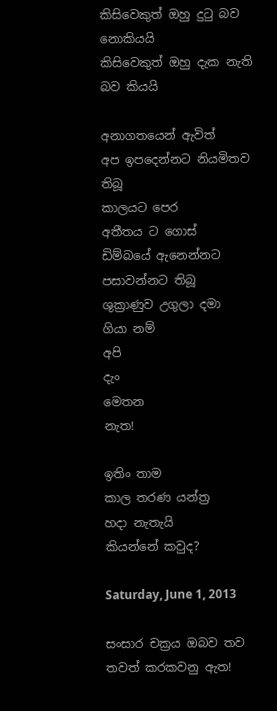කිසිවෙකුත් ඔහු දුටු බව නොකියයි
කිසිවෙකුත් ඔහු දැක නැති බව කියයි

අනාගතයෙන් ඇවිත්
අප ඉපදෙන්නට නියමිතව තිබූ
කාලයට පෙර
අතීතය ට ගොස්
ඩිම්බයේ ඇනෙන්නට පසාවන්නට තිබූ
ශුක්‍රාණුව උගුලා දමා
ගියා නම්
අපි
දැං
මෙතන
නැත!

ඉතිං තාම
කාල තරණ යන්ත්‍ර
හදා නැතැයි
කියන්නේ කවුද?

Saturday, June 1, 2013

සංසාර චක්‍රය ඔබව තව තවත් කරකවනු ඇත!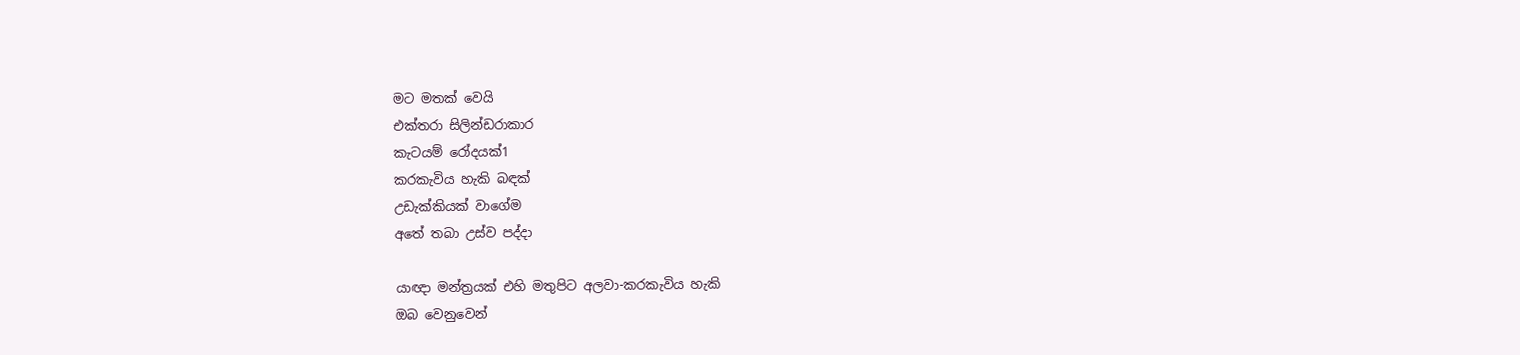මට මතක් වෙයි
එක්තරා සිලින්ඩරාකාර
කැටයම් රෝදයක්1
කරකැවිය හැකි බඳක්
උඩැක්කියක් වාගේම
අතේ තබා උස්ව පද්දා

යාඥා මන්ත්‍රයක් එහි මතුපිට අලවා-කරකැවිය හැකි
ඔබ වෙනුවෙන්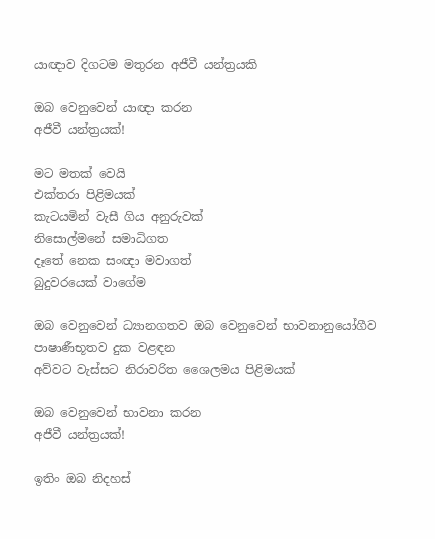යාඥාව දිගටම මතුරන අජීවී යන්ත්‍රයකි

ඔබ වෙනුවෙන් යාඥා කරන
අජීවී යන්ත්‍රයක්!

මට මතක් වෙයි
එක්තරා පිළිමයක්
කැටයමින් වැසී ගිය අනුරුවක්
නිසොල්මනේ සමාධිගත
දෑතේ නෙක සංඥා මවාගත්
බුදුවරයෙක් වාගේම

ඔබ වෙනුවෙන් ධ්‍යානගතව ඔබ වෙනුවෙන් භාවනානුයෝගීව
පාෂාණීභූතව දුක වළඳන
අව්වට වැස්සට නිරාවරිත ශෛලමය පිළිමයක්

ඔබ වෙනුවෙන් භාවනා කරන
අජීවී යන්ත්‍රයක්!

ඉතිං ඔබ නිදහස්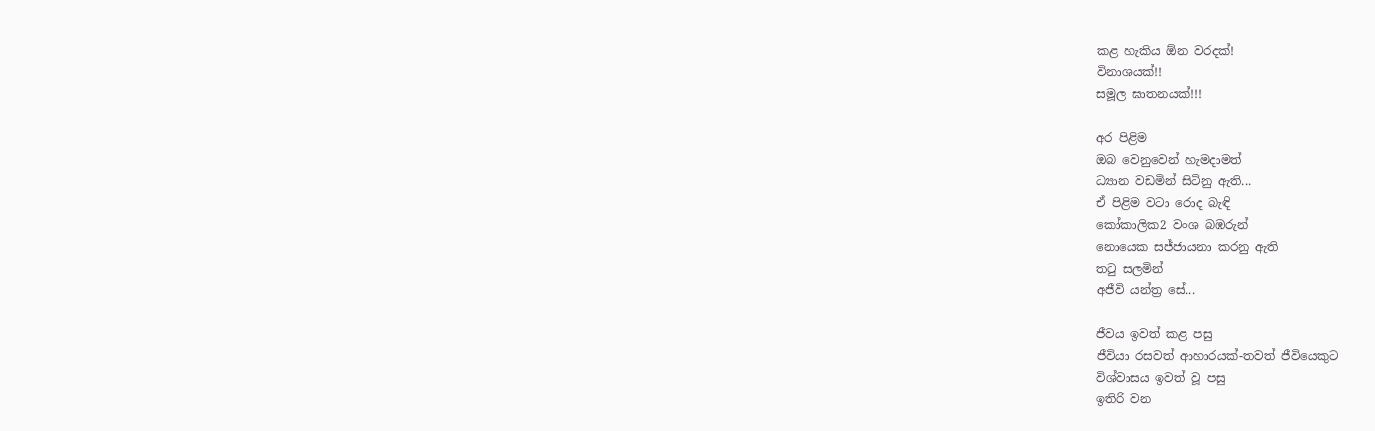කළ හැකිය ඕන වරදක්!
විනාශයක්!!
සමූල ඝාතනයක්!!!

අර පිළිම
ඔබ වෙනුවෙන් හැමදාමත්
ධ්‍යාන වඩමින් සිටිනු ඇති...
ඒ පිළිම වටා රොද බැඳි
කෝකාලික2 වංශ බඹරුන්
නොයෙක සජ්ජායනා කරනු ඇති
තටු සලමින්
අජීවි යන්ත්‍ර සේ...

ජීවය ඉවත් කළ පසු
ජීවියා රසවත් ආහාරයක්-තවත් ජීවියෙකුට
විශ්වාසය ඉවත් වූ පසු
ඉතිරි වන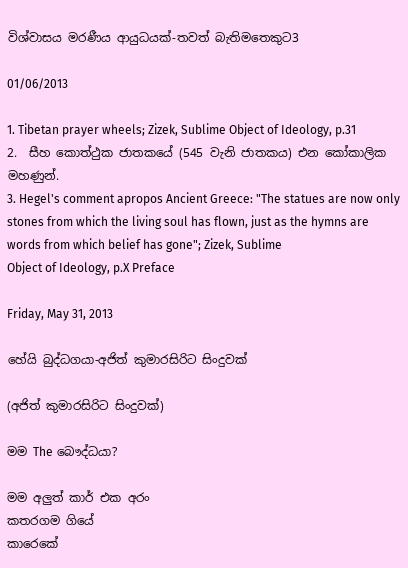විශ්වාසය මරණීය ආයුධයක්-තවත් බැතිමතෙකුට3

01/06/2013

1. Tibetan prayer wheels; Zizek, Sublime Object of Ideology, p.31
2.  සීහ කොත්ථුක ජාතකයේ (545 වැනි ජාතකය) එන කෝකාලික මහණුන්.
3. Hegel's comment apropos Ancient Greece: "The statues are now only stones from which the living soul has flown, just as the hymns are words from which belief has gone"; Zizek, Sublime
Object of Ideology, p.X Preface

Friday, May 31, 2013

හේයි බුද්ධගයා-අජිත් කුමාරසිරිට සිංදුවක්

(අජිත් කුමාරසිරිට සිංදුවක්)

මම The බෞද්ධයා?

මම අලුත් කාර් එක අරං
කතරගම ගියේ
කාරෙකේ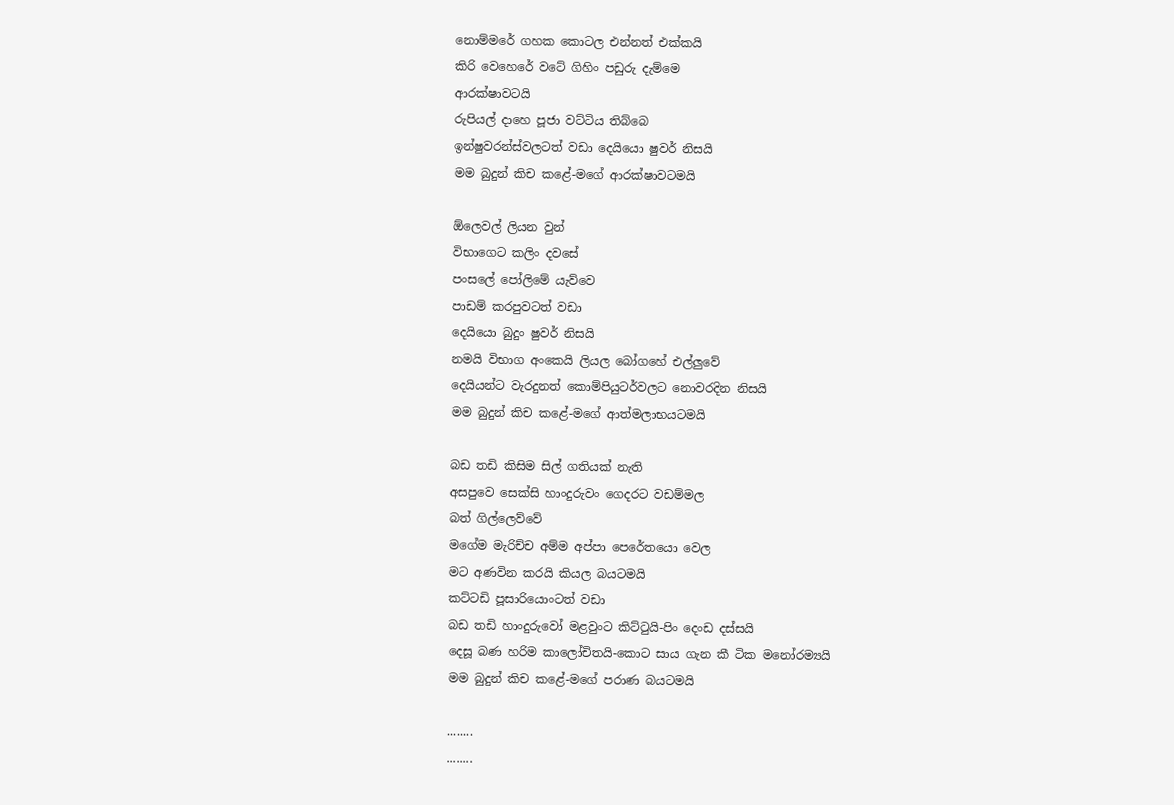නොම්මරේ ගහක කොටල එන්නත් එක්කයි
කිරි වෙහෙරේ වටේ ගිහිං පඩුරු දැම්මෙ
ආරක්ෂාවටයි
රුපියල් දාහෙ පූජා වට්ටිය තිබ්බෙ
ඉන්ෂුවරන්ස්වලටත් වඩා දෙයියො ෂුවර් නිසයි
මම බුදුන් කිච කළේ-මගේ ආරක්ෂාවටමයි

ඕලෙවල් ලියන වුන්
විභාගෙට කලිං දවසේ
පංසලේ පෝලිමේ යැව්වෙ
පාඩම් කරපුවටත් වඩා
දෙයියො බුදුං ෂුවර් නිසයි
නමයි විභාග අංකෙයි ලියල බෝගහේ එල්ලුවේ
දෙයියන්ට වැරදුනත් කොම්පියුටර්වලට නොවරදින නිසයි
මම බුදුන් කිච කළේ-මගේ ආත්මලාභයටමයි

බඩ තඩි කිසිම සිල් ගතියක් නැති
අසපුවෙ සෙක්සි හාංදුරුවං ගෙදරට වඩම්මල
බත් ගිල්ලෙව්වේ
මගේම මැරිච්ච අම්ම අප්පා පෙරේතයො වෙල
මට අණවින කරයි කියල බයටමයි
කට්ටඩි පූසාරියොංටත් වඩා
බඩ තඩි හාංදුරුවෝ මළවුංට කිට්ටුයි-පිං දෙංඩ දස්සයි
දෙසූ බණ හරිම කාලෝචිතයි-කොට සාය ගැන කී ටික මනෝරම්‍යයි
මම බුදුන් කිච කළේ-මගේ පරාණ බයටමයි

........
........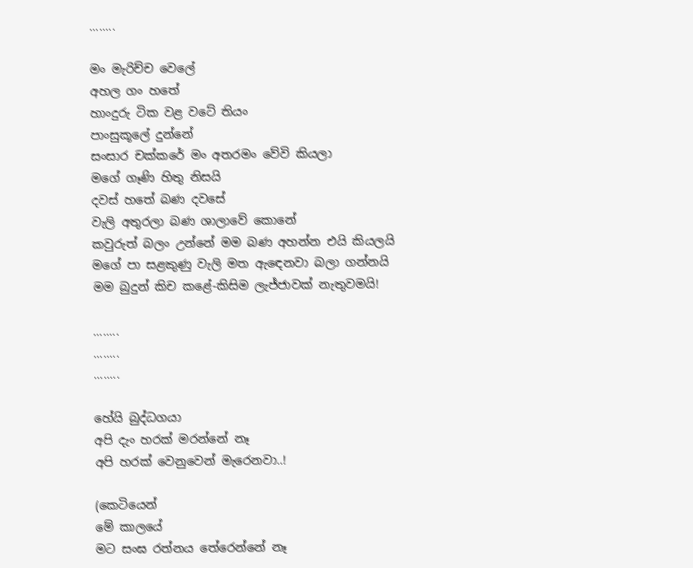........

මං මැරිච්ච වෙලේ
අහල ගං හතේ
හාංදුරු ටික වළ වටේ තියං
පාංසුකූලේ දුන්නේ
සංසාර චක්කරේ මං අතරමං වේවි කියලා
මගේ ගෑණි හිතු නිසයි
දවස් හතේ බණ දවසේ
වැලි අතුරලා බණ ශාලාවේ කොනේ
කවුරුත් බලං උන්නේ මම බණ අහන්න එයි කියලයි
මගේ පා සළකුණු වැලි මත ඇඳෙනවා බලා ගන්නයි
මම බුදුන් කිච කළේ-කිසිම ලැජ්ජාවක් නැතුවමයි!

........
........
........

හේයි බුද්ධගයා
අපි දැං හරක් මරන්නේ නෑ
අපි හරක් වෙනුවෙන් මැරෙනවා..!

(කෙටියෙන්
මේ කාලයේ
මට සංඝ රත්නය තේරෙන්නේ නෑ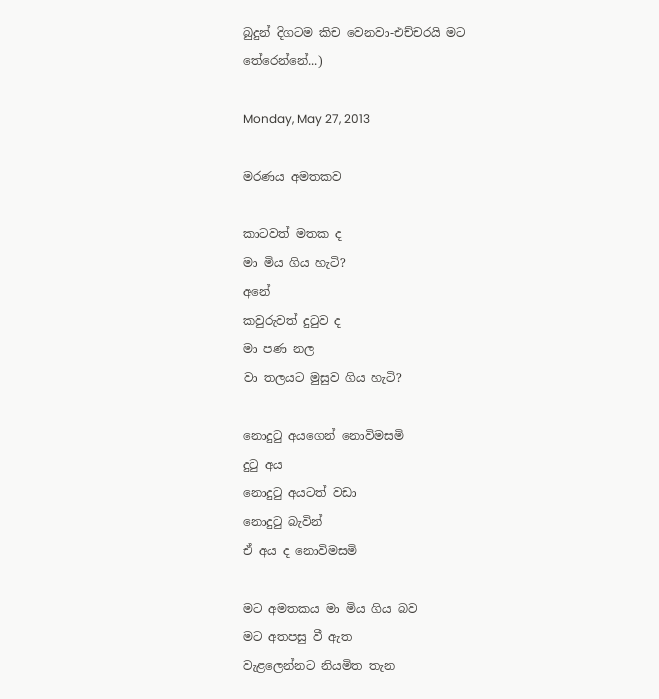බුදුන් දිගටම කිච වෙනවා-එච්චරයි මට තේරෙන්නේ...)

Monday, May 27, 2013

මරණය අමතකව

කාටවත් මතක ද
මා මිය ගිය හැටි?
අනේ
කවුරුවත් දුටුව ද
මා පණ නල
වා තලයට මුසුව ගිය හැටි?

නොදුටු අයගෙන් නොවිමසමි
දුටු අය
නොදුටු අයටත් වඩා
නොදුටු බැවින්
ඒ අය ද නොවිමසමි

මට අමතකය මා මිය ගිය බව
මට අතපසු වී ඇත
වැළලෙන්නට නියමිත තැන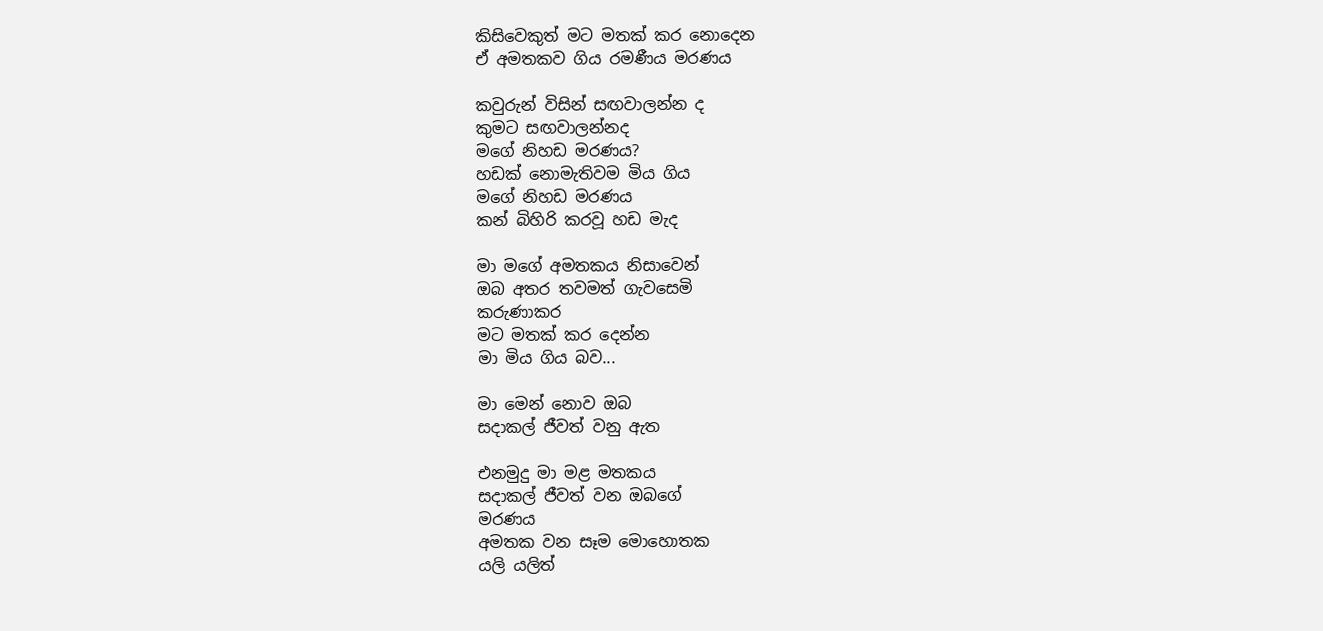කිසිවෙකුත් මට මතක් කර නොදෙන
ඒ අමතකව ගිය රමණීය මරණය

කවුරුන් විසින් සඟවාලන්න ද
කුමට සඟවාලන්නද
මගේ නිහඩ මරණය?
හඩක් නොමැතිවම මිය ගිය
මගේ නිහඩ මරණය
කන් බිහිරි කරවූ හඩ මැද

මා මගේ අමතකය නිසාවෙන්
ඔබ අතර තවමත් ගැවසෙමි
කරුණාකර
මට මතක් කර දෙන්න
මා මිය ගිය බව...

මා මෙන් නොව ඔබ
සදාකල් ජීවත් වනු ඇත

එනමුදු මා මළ මතකය
සදාකල් ජීවත් වන ඔබගේ
මරණය
අමතක වන සෑම මොහොතක
යලි යලිත්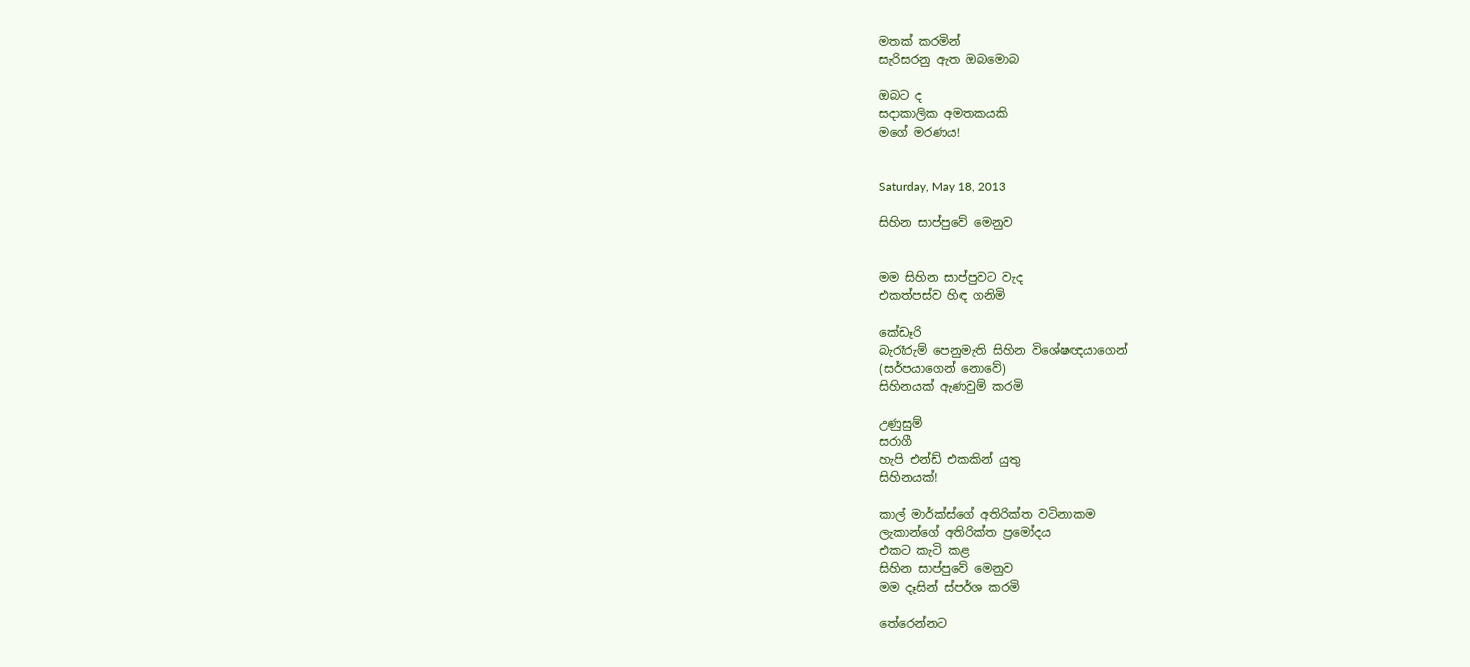මතක් කරමින්
සැරිසරනු ඇත ඔබමොබ

ඔබට ද
සදාකාලික අමතකයකි
මගේ මරණය!


Saturday, May 18, 2013

සිහින සාප්පුවේ මෙනුව


මම සිහින සාප්පුවට වැද
එකත්පස්ව හිඳ ගනිමි

කේඩෑරි
බැරෑරුම් පෙනුමැති සිහින විශේෂඥයාගෙන්
(සර්පයාගෙන් නොවේ)
සිහිනයක් ඇණවුම් කරමි

උණුසුම්
සරාගී
හැපි එන්ඩ් එකකින් යුතු
සිහිනයක්!

කාල් මාර්ක්ස්ගේ අතිරික්ත වටිනාකම
ලැකාන්ගේ අතිරික්ත ප්‍රමෝදය
එකට කැටි කළ
සිහින සාප්පුවේ මෙනුව
මම දෑසින් ස්පර්ශ කරමි

තේරෙන්නට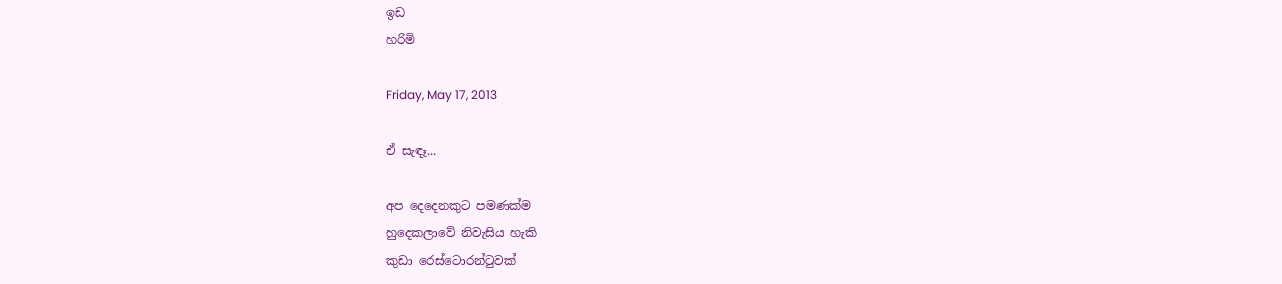ඉඩ
හරිමි

Friday, May 17, 2013

ඒ සැඳෑ...

අප දෙදෙනකුට පමණක්ම
හුදෙකලාවේ නිවැසිය හැකි
කුඩා රෙස්ටොරන්ටුවක්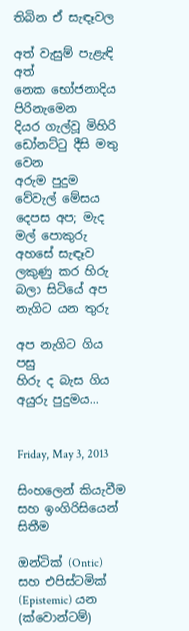තිබින ඒ සැඳෑවල

අත් වැසුම් පැළැඳි අත්
නෙක භෝජනාදිය පිරිනැමෙන
දියර ගැල්වූ මිහිරි
ඩෝනට්ටු දීසි මතු වෙන
අරුම පුදුම වේවැල් මේසය
දෙපස අප; මැද මල් පොකුරු
අහසේ සැඳෑව ලකුණු කර හිරු
බලා සිටියේ අප නැගිට යන තුරු

අප නැගිට ගිය පසු
හිරු ද බැස ගිය අයුරු පුදුමය...


Friday, May 3, 2013

සිංහලෙන් කියැවීම සහ ඉංගිරිසියෙන් සිතීම

ඔන්ටික් (Ontic) සහ එපිස්ටමික් (Epistemic) යන (ක්වොන්ටම්)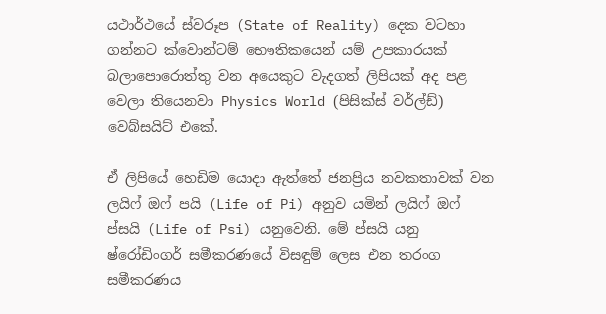යථාර්ථයේ ස්වරූප (State of Reality) දෙක වටහා ගන්නට ක්වොන්ටම් භෞතිකයෙන් යම් උපකාරයක් බලාපොරොත්තු වන අයෙකුට වැදගත් ලිපියක් අද පළ වෙලා තියෙනවා Physics World (පිසික්ස් වර්ල්ඩ්) වෙබ්සයිට් එකේ.

ඒ ලිපියේ හෙඩිම යොදා ඇත්තේ ජනප්‍රිය නවකතාවක් වන ලයිෆ් ඔෆ් පයි (Life of Pi) අනුව යමින් ලයිෆ් ඔෆ් ප්සයි (Life of Psi) යනුවෙනි. මේ ප්සයි යනු ෂ්රෝඩිංගර් සමීකරණයේ විසඳුම් ලෙස එන තරංග සමීකරණය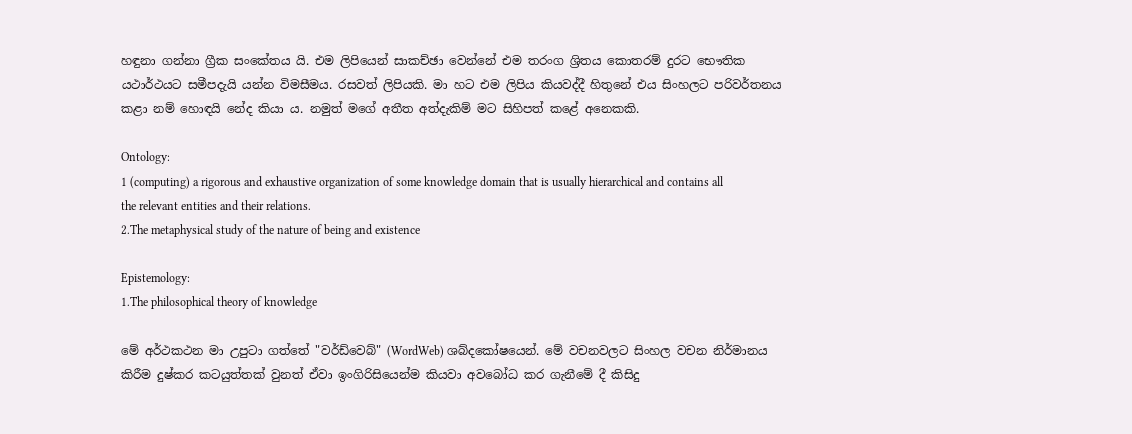හඳුනා ගන්නා ග්‍රීක සංකේතය යි. එම ලිපියෙන් සාකච්ඡා වෙන්නේ එම තරංග ශ්‍රිතය කොතරම් දුරට භෞතික යථාර්ථයට සමීපදැයි යන්න විමසීමය. රසවත් ලිපියකි. මා හට එම ලිපිය කියවද්දී හිතුනේ එය සිංහලට පරිවර්තනය කළා නම් හොඳයි නේද කියා ය. නමුත් මගේ අතීත අත්දැකිම් මට සිහිපත් කළේ අනෙකකි.

Ontology:
1 (computing) a rigorous and exhaustive organization of some knowledge domain that is usually hierarchical and contains all the relevant entities and their relations.
2.The metaphysical study of the nature of being and existence

Epistemology:
1.The philosophical theory of knowledge

මේ අර්ථකථන මා උපුටා ගත්තේ "වර්ඩ්වෙබ්" (WordWeb) ශබ්දකෝෂයෙන්. මේ වචනවලට සිංහල වචන නිර්මානය කිරීම දුෂ්කර කටයුත්තක් වුනත් ඒවා ඉංගිරිසියෙන්ම කියවා අවබෝධ කර ගැනීමේ දී කිසිදු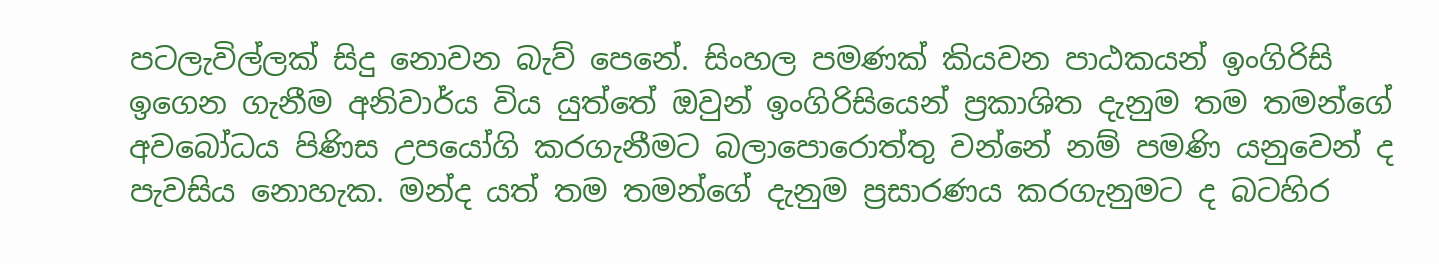පටලැවිල්ලක් සිදු නොවන බැව් පෙනේ. සිංහල පමණක් කියවන පාඨකයන් ඉංගිරිසි ඉගෙන ගැනීම අනිවාර්ය විය යුත්තේ ඔවුන් ඉංගිරිසියෙන් ප්‍රකාශිත දැනුම තම තමන්ගේ අවබෝධය පිණිස උපයෝගි කරගැනීමට බලාපොරොත්තු වන්නේ නම් පමණි යනුවෙන් ද පැවසිය නොහැක. මන්ද යත් තම තමන්ගේ දැනුම ප්‍රසාරණය කරගැනුමට ද බටහිර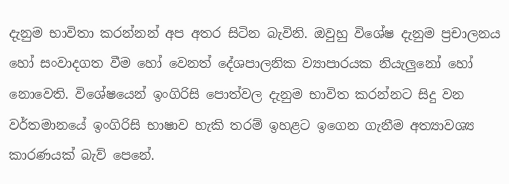දැනුම භාවිතා කරන්නන් අප අතර සිටින බැවිනි. ඔවුහු විශේෂ දැනුම ප්‍රචාලනය හෝ සංවාදගත වීම හෝ වෙනත් දේශපාලනික ව්‍යාපාරයක නියැලුනෝ හෝ නොවෙති. විශේෂයෙන් ඉංගිරිසි පොත්වල දැනුම භාවිත කරන්නට සිදු වන වර්තමානයේ ඉංගිරිසි භාෂාව හැකි තරම් ඉහළට ඉගෙන ගැනීම අත්‍යාවශ්‍ය කාරණයක් බැව් පෙනේ.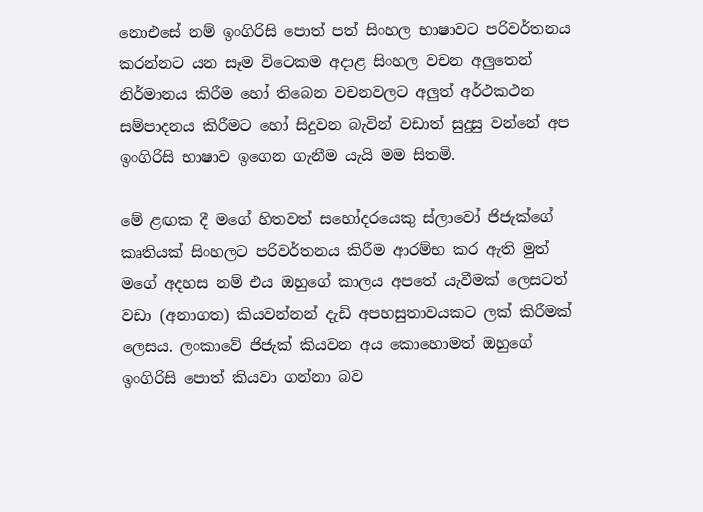නොඑසේ නම් ඉංගිරිසි පොත් පත් සිංහල භාෂාවට පරිවර්තනය කරන්නට යන සෑම විටෙකම අදාළ සිංහල වචන අලුතෙන් නිර්මානය කිරීම හෝ තිබෙන වචනවලට අලුත් අර්ථකථන සම්පාදනය කිරීමට හෝ සිදුවන බැවින් වඩාත් සුදුසු වන්නේ අප ඉංගිරිසි භාෂාව ඉගෙන ගැනීම යැයි මම සිතමි.

මේ ළඟක දී මගේ හිතවත් සහෝදරයෙකු ස්ලාවෝ ජිජැක්ගේ කෘතියක් සිංහලට පරිවර්තනය කිරීම ආරම්භ කර ඇති මුත් මගේ අදහස නම් එය ඔහුගේ කාලය අපතේ යැවීමක් ලෙසටත් වඩා (අනාගත) කියවන්නන් දැඩි අපහසුතාවයකට ලක් කිරීමක් ලෙසය. ලංකාවේ ජිජැක් කියවන අය කොහොමත් ඔහුගේ ඉංගිරිසි පොත් කියවා ගන්නා බව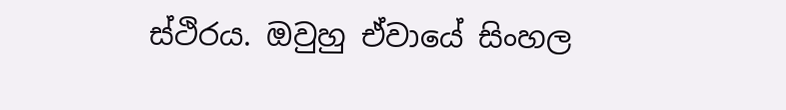ස්‍ථිරය. ඔවුහු ඒවායේ සිංහල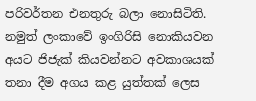පරිවර්තන එනතුරු බලා නොසිටිති. නමුත් ලංකාවේ ඉංගිරිසි නොකියවන අයට ජිජැක් කියවන්නට අවකාශයක් තනා දීම අගය කළ යුත්තක් ලෙස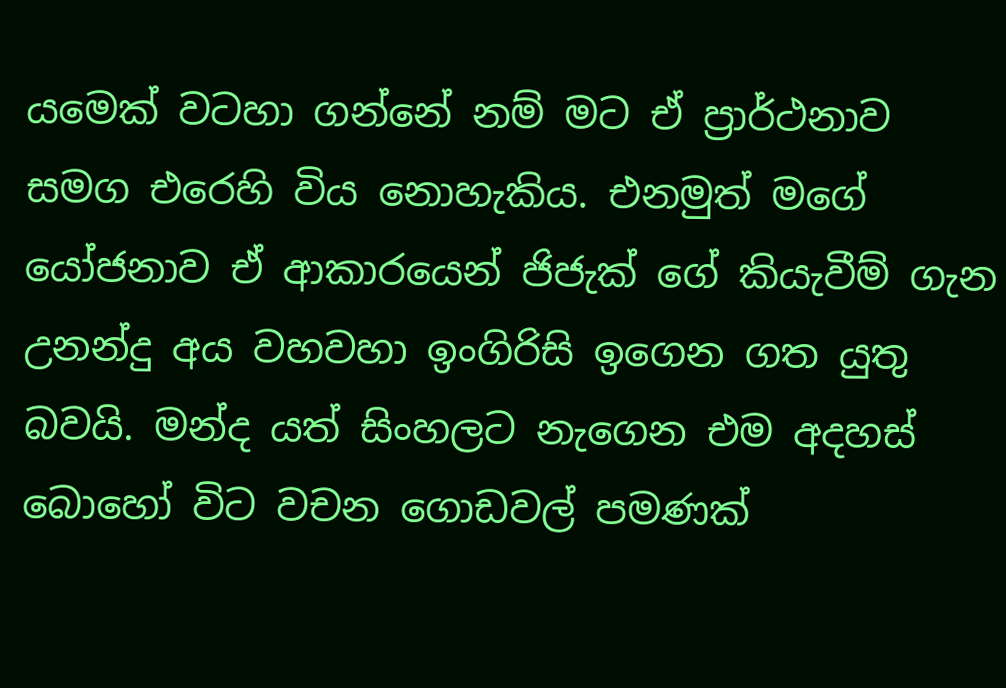යමෙක් වටහා ගන්නේ නම් මට ඒ ප්‍රාර්ථනාව සමග එරෙහි විය නොහැකිය. එනමුත් මගේ යෝජනාව ඒ ආකාරයෙන් ජිජැක් ගේ කියැවීම් ගැන උනන්දු අය වහවහා ඉංගිරිසි ඉගෙන ගත යුතු බවයි. මන්ද යත් සිංහලට නැගෙන එම අදහස් බොහෝ විට වචන ගොඩවල් පමණක්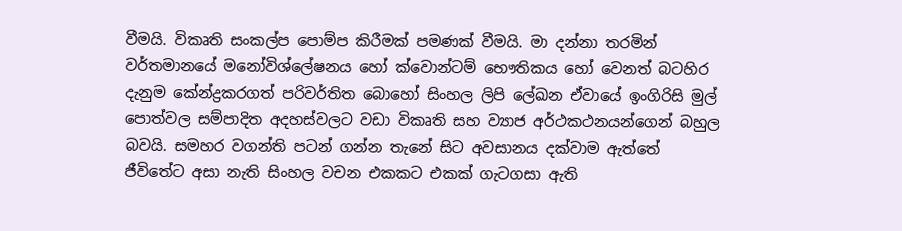වීමයි. විකෘති සංකල්ප පොම්ප කිරීමක් පමණක් වීමයි. මා දන්නා තරමින් වර්තමානයේ මනෝවිශ්ලේෂනය හෝ ක්වොන්ටම් භෞතිකය හෝ වෙනත් බටහිර දැනුම කේන්ද්‍රකරගත් පරිවර්තිත බොහෝ සිංහල ලිපි ලේඛන ඒවායේ ඉංගිරිසි මුල් පොත්වල සම්පාදිත අදහස්වලට වඩා විකෘති සහ ව්‍යාජ අර්ථකථනයන්ගෙන් බහුල බවයි. සමහර වගන්ති පටන් ගන්න තැනේ සිට අවසානය දක්වාම ඇත්තේ ජීවිතේට අසා නැති සිංහල වචන එකකට එකක් ගැටගසා ඇති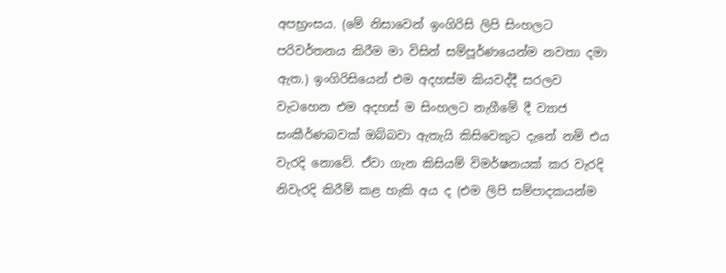අපභ්‍රංසය. (මේ නිසාවෙන් ඉංගිරිසි ලිපි සිංහලට පරිවර්තනය කිරීම මා විසින් සම්පූර්ණයෙන්ම නවතා දමා ඇත.) ඉංගිරිසියෙන් එම අදහස්ම කියවද්දී සරලව වැටහෙන එම අදහස් ම සිංහලට නැගීමේ දී ව්‍යාජ සංකීර්ණබවක් ඔබ්බවා ඇතැයි කිසිවෙකුට දැනේ නම් එය වැරදි නොවේ. ඒවා ගැන කිසියම් විමර්ෂනයක් කර වැරදි නිවැරදි කිරීම් කළ හැකි අය ද (එම ලිපි සම්පාදකයන්ම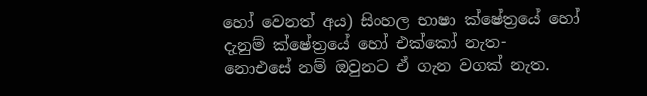හෝ වෙනත් අය) සිංහල භාෂා ක්ෂේත්‍රයේ හෝ දැනුම් ක්ෂේත්‍රයේ හෝ එක්කෝ නැත- නොඑසේ නම් ඔවුනට ඒ ගැන වගක් නැත.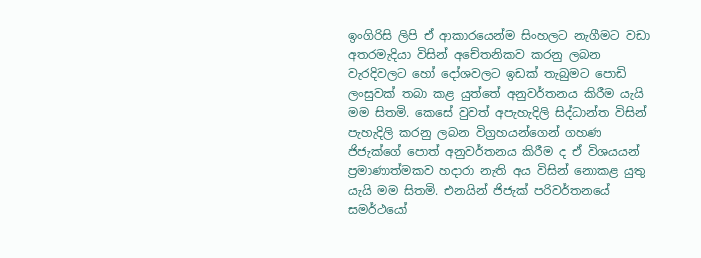ඉංගිරිසි ලිපි ඒ ආකාරයෙන්ම සිංහලට නැගීමට වඩා අතරමැදියා විසින් අචේතනිකව කරනු ලබන වැරදිවලට හෝ දෝශවලට ඉඩක් තැබුමට පොඩි ලංසුවක් තබා කළ යුත්තේ අනුවර්තනය කිරීම යැයි මම සිතමි. කෙසේ වුවත් අපැහැදිලි සිද්ධාන්ත විසින් පැහැදිලි කරනු ලබන විග්‍රහයන්ගෙන් ගහණ ජිජැක්ගේ පොත් අනුවර්තනය කිරීම ද ඒ විශයයන් ප්‍රමාණාත්මකව හදාරා නැති අය විසින් නොකළ යුතු යැයි මම සිතමි. එනයින් ජිජැක් පරිවර්තනයේ සමර්ථයෝ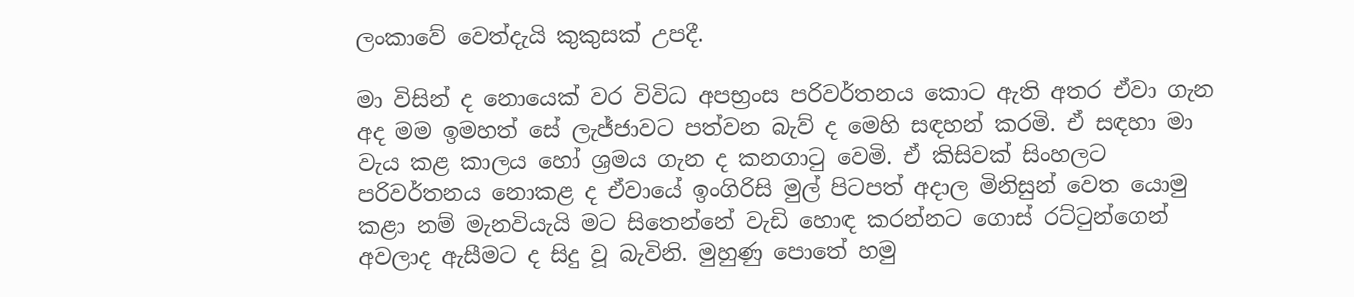ලංකාවේ වෙත්දැයි කුකුසක් උපදී.

මා විසින් ද නොයෙක් වර විවිධ අපභ්‍රංස පරිවර්තනය කොට ඇති අතර ඒවා ගැන අද මම ඉමහත් සේ ලැජ්ජාවට පත්වන බැව් ද මෙහි සඳහන් කරමි. ඒ සඳහා මා වැය කළ කාලය හෝ ශ්‍රමය ගැන ද කනගාටු වෙමි. ඒ කිසිවක් සිංහලට පරිවර්තනය නොකළ ද ඒවායේ ඉංගිරිසි මුල් පිටපත් අදාල මිනිසුන් වෙත යොමු කළා නම් මැනවියැයි මට සිතෙන්නේ වැඩි හොඳ කරන්නට ගොස් රට්ටුන්ගෙන් අවලාද ඇසීමට ද සිදු වූ බැවිනි. මුහුණු පොතේ හමු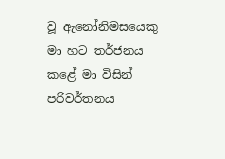වූ ඇනෝනිමසයෙකු මා හට තර්ජනය කළේ මා විසින් පරිවර්තනය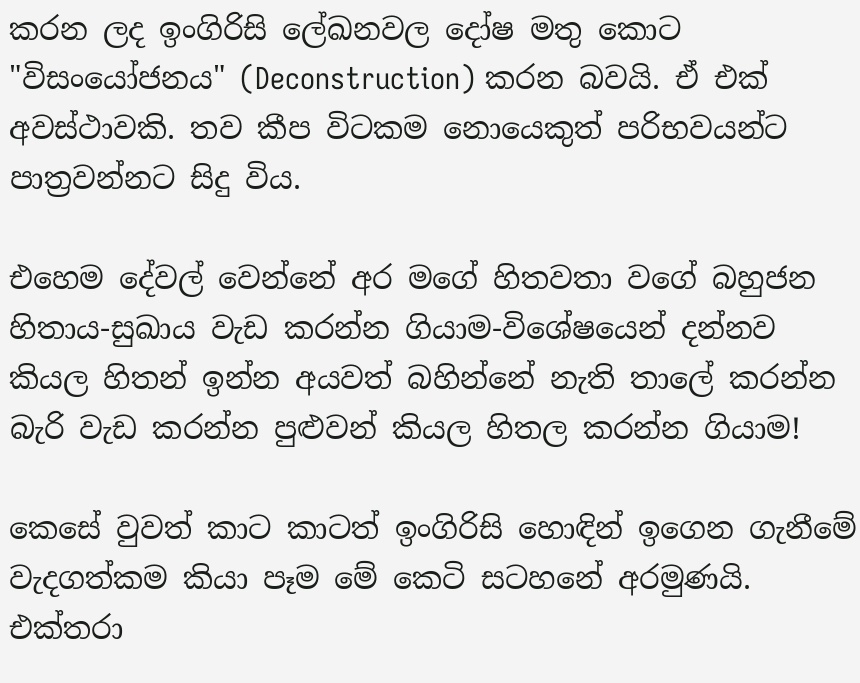කරන ලද ඉංගිරිසි ලේඛනවල දෝෂ මතු කොට "විසංයෝජනය" (Deconstruction) කරන බවයි. ඒ එක් අවස්ථාවකි. තව කීප විටකම නොයෙකුත් පරිභවයන්ට පාත්‍රවන්නට සිදු විය.

එහෙම දේවල් වෙන්නේ අර මගේ හිතවතා වගේ බහුජන හිතාය-සුඛාය වැඩ කරන්න ගියාම-විශේෂයෙන් දන්නව කියල හිතන් ඉන්න අයවත් බහින්නේ නැති තාලේ කරන්න බැරි වැඩ කරන්න පුළුවන් කියල හිතල කරන්න ගියාම!

කෙසේ වුවත් කාට කාටත් ඉංගිරිසි හොඳින් ඉගෙන ගැනීමේ වැදගත්කම කියා පෑම මේ කෙටි සටහනේ අරමුණයි. එක්තරා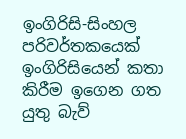ඉංගිරිසි-සිංහල පරිවර්තකයෙක් ඉංගිරිසියෙන් කතා කිරීම ඉගෙන ගත යුතු බැව්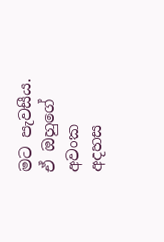මට පැවසීය. ඒ ඔහුගේ අවංක අදහස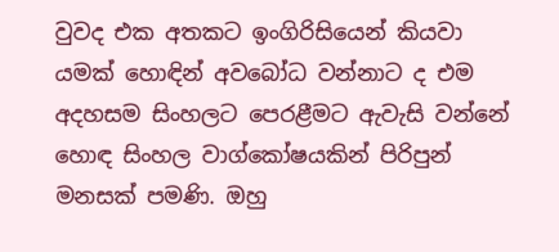වුවද එක අතකට ඉංගිරිසියෙන් කියවා යමක් හොඳින් අවබෝධ වන්නාට ද එම අදහසම සිංහලට පෙරළීමට ඇවැසි වන්නේ හොඳ සිංහල වාග්කෝෂයකින් පිරිපුන් මනසක් පමණි. ඔහු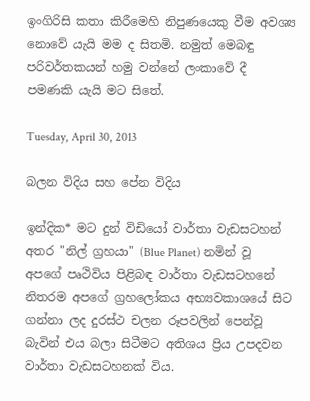ඉංගිරිසි කතා කිරීමෙහි නිපුණයෙකු වීම අවශ්‍ය නොවේ යැයි මම ද සිතමි. නමුත් මෙබඳු පරිවර්තකයන් හමු වන්නේ ලංකාවේ දී පමණකි යැයි මට සිතේ.

Tuesday, April 30, 2013

බලන විදිය සහ පේන විදිය

ඉන්දික* මට දුන් විඩියෝ වාර්තා වැඩසටහන් අතර "නිල් ග්‍රහයා" (Blue Planet) නමින් වූ අපගේ පෘථිවිය පිළිබඳ වාර්තා වැඩසටහනේ නිතරම අපගේ ග්‍රහලෝකය අභ්‍යවකාශයේ සිට ගන්නා ලද දුරස්ථ චලන රූපවලින් පෙන්වූ බැවින් එය බලා සිටීමට අතිශය ප්‍රිය උපදවන වාර්තා වැඩසටහනක් විය.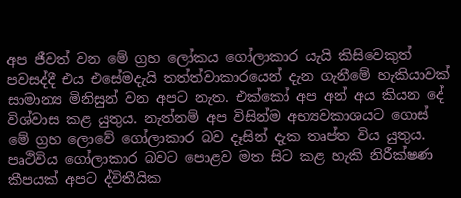අප ජීවත් වන මේ ග්‍රහ ලෝකය ගෝලාකාර යැයි කිසිවෙකුත් පවසද්දී එය එසේමදැයි තත්ත්වාකාරයෙන් දැන ගැනීමේ හැකියාවක් සාමාන්‍ය මිනිසුන් වන අපට නැත. එක්කෝ අප අන් අය කියන දේ විශ්වාස කළ යුතුය. නැත්නම් අප විසින්ම අභ්‍යවකාශයට ගොස් මේ ග්‍රහ ලොවේ ගෝලාකාර බව දෑසින් දැක තෘප්ත විය යුතුය. පෘථිවිය ගෝලාකාර බවට පොළව මත සිට කළ හැකි නිරීක්ෂණ කීපයක් අපට ද්විතීයික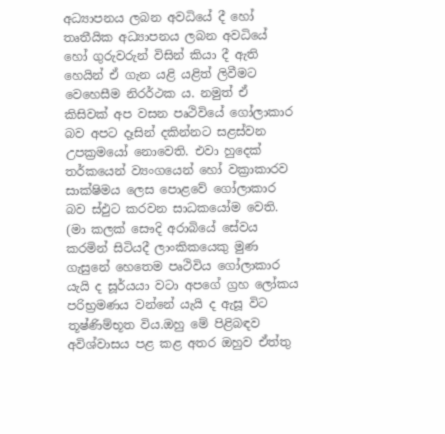අධ්‍යාපනය ලබන අවධියේ දී හෝ තෘතීයික අධ්‍යාපනය ලබන අවධියේ හෝ ගුරුවරුන් විසින් කියා දී ඇති හෙයින් ඒ ගැන යළි යළිත් ලිවීමට වෙහෙසීම නිරර්ථක ය. නමුත් ඒ කිසිවක් අප වසන පෘථිවියේ ගෝලාකාර බව අපට දෑසින් දකින්නට සළස්වන උපක්‍රමයෝ නොවෙති. එවා හුදෙක් තර්කයෙන් ව්‍යංගයෙන් හෝ වක්‍රාකාරව සාක්ෂිමය ලෙස පොළවේ ගෝලාකාර බව ස්ඵුට කරවන සාධකයෝම වෙති. (මා කලක් සෞදි අරාබියේ සේවය කරමින් සිටියදී ලාංකිකයෙකු මුණ ගැසුනේ හෙතෙම පෘථිවිය ගෝලාකාර යැයි ද සූර්යයා වටා අපගේ ග්‍රහ ලෝකය පරිභ්‍රමණය වන්නේ යැයි ද ඇසූ විට තූෂ්ණිම්භූත විය.ඔහු මේ පිළිබඳව අවිශ්වාසය පළ කළ අතර ඔහුව ඒත්තු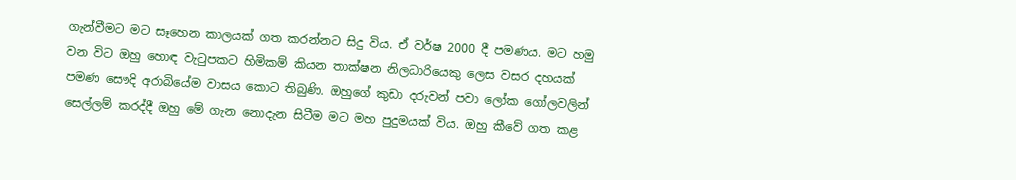ගැන්වීමට මට සෑහෙන කාලයක් ගත කරන්නට සිදු විය. ඒ වර්ෂ 2000 දී පමණය. මට හමු වන විට ඔහු හොඳ වැටුපකට හිමිකම් කියන තාක්ෂන නිලධාරියෙකු ලෙස වසර දහයක් පමණ සෞදි අරාබියේම වාසය කොට තිබුණි. ඔහුගේ කුඩා දරුවන් පවා ලෝක ගෝලවලින් සෙල්ලම් කරද්දී ඔහු මේ ගැන නොදැන සිටීම මට මහ පුදුමයක් විය. ඔහු කීවේ ගත කළ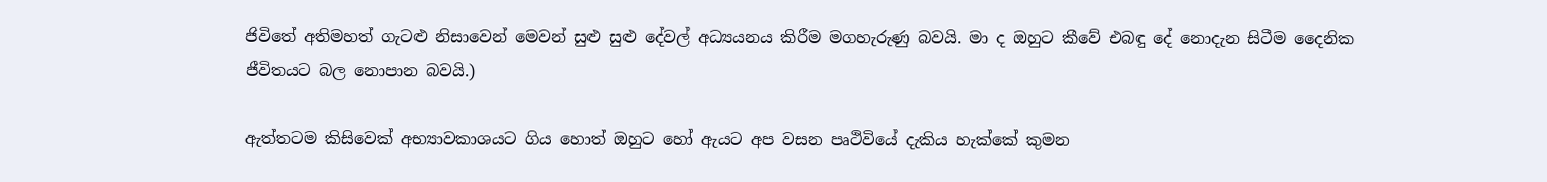ජිවිතේ අතිමහත් ගැටළු නිසාවෙන් මෙවන් සුළු සුළු දේවල් අධ්‍යයනය කිරීම මගහැරුණු බවයි. මා ද ඔහුට කීවේ එබඳු දේ නොදැන සිටීම දෛනික ජීවිතයට බල නොපාන බවයි.)

ඇත්තටම කිසිවෙක් අභ්‍යාවකාශයට ගිය හොත් ඔහුට හෝ ඇයට අප වසන පෘථිවියේ දැකිය හැක්කේ කුමන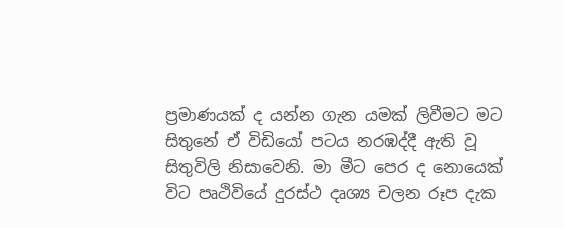ප්‍රමාණයක් ද යන්න ගැන යමක් ලිවීමට මට සිතුනේ ඒ විඩියෝ පටය නරඹද්දී ඇති වූ සිතුවිලි නිසාවෙනි. මා මීට පෙර ද නොයෙක් විට පෘථිවියේ දුරස්ථ දෘශ්‍ය චලන රූප දැක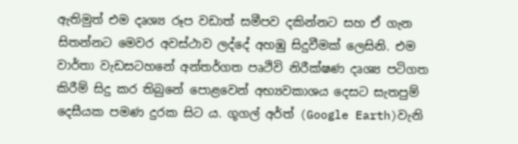ඇතිමුත් එම දෘශ්‍ය රූප වඩාත් සමීපව දකින්නට සහ ඒ ගැන සිතන්නට මෙවර අවස්ථාව ලද්දේ අහඹු සිදුවීමක් ලෙසිනි. එම වාර්තා වැඩසටහනේ අන්තර්ගත පෘථිවි නිරීක්ෂණ දෘශ්‍ය පටිගත කිරීම් සිදු කර තිබුනේ පොළවෙන් අභ්‍යවකාශය දෙසට සැතපුම් දෙසීයක පමණ දුරක සිට ය. ගූගල් අර්ත් (Google Earth)වැනි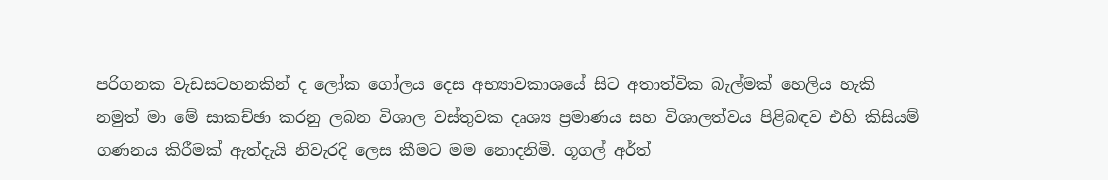පරිගනක වැඩසටහනකින් ද ලෝක ගෝලය දෙස අභ්‍යාවකාශයේ සිට අතාත්වික බැල්මක් හෙලිය හැකි නමුත් මා මේ සාකච්ඡා කරනු ලබන විශාල වස්තුවක දෘශ්‍ය ප්‍රමාණය සහ විශාලත්වය පිළිබඳව එහි කිසියම් ගණනය කිරීමක් ඇත්දැයි නිවැරදි ලෙස කීමට මම නොදනිමි. ගූගල් අර්ත්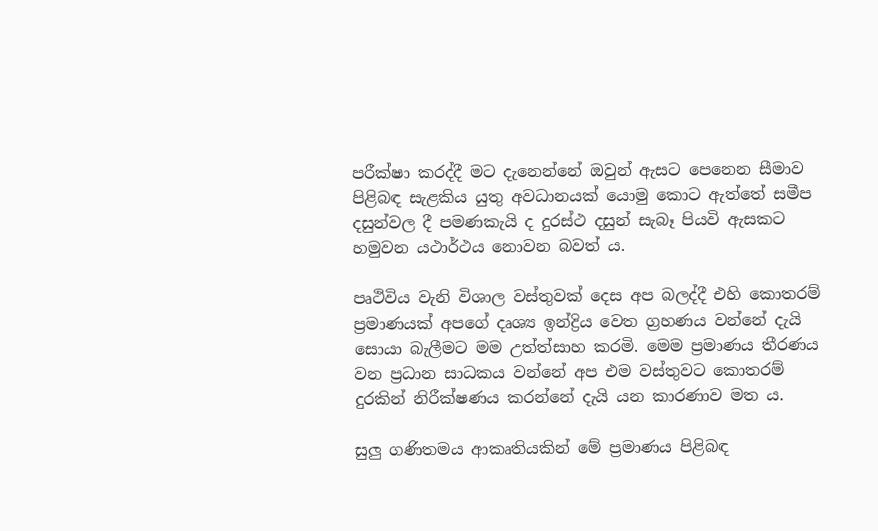පරීක්ෂා කරද්දී මට දැනෙන්නේ ඔවුන් ඇසට පෙනෙන සීමාව පිළිබඳ සැළකිය යුතු අවධානයක් යොමු කොට ඇත්තේ සමීප දසුන්වල දී පමණකැයි ද දුරස්ථ දසුන් සැබෑ පියවි ඇසකට හමුවන යථාර්ථය නොවන බවත් ය.

පෘථිවිය වැනි විශාල වස්තුවක් දෙස අප බලද්දී එහි කොතරම් ප්‍රමාණයක් අපගේ දෘශ්‍ය ඉන්ද්‍රිය වෙත ග්‍රහණය වන්නේ දැයි සොයා බැලීමට මම උත්ත්සාහ කරමි. මෙම ප්‍රමාණය තීරණය වන ප්‍රධාන සාධකය වන්නේ අප එම වස්තුවට කොතරම් දුරකින් නිරීක්ෂණය කරන්නේ දැයි යන කාරණාව මත ය.

සුලු ගණිතමය ආකෘතියකින් මේ ප්‍රමාණය පිළිබඳ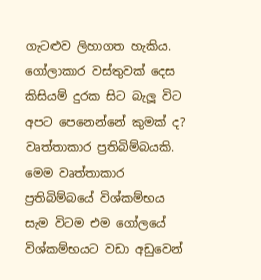ගැටළුව ලිහාගත හැකිය. ගෝලාකාර වස්තුවක් දෙස කිසියම් දුරක සිට බැලූ විට අපට පෙනෙන්නේ කුමක් ද? වෘත්තාකාර ප්‍රතිබිම්බයකි. මෙම වෘත්තාකාර ප්‍රතිබිම්බයේ විශ්කම්භය සැම විටම එම ගෝලයේ විශ්කම්භයට වඩා අඩුවෙන්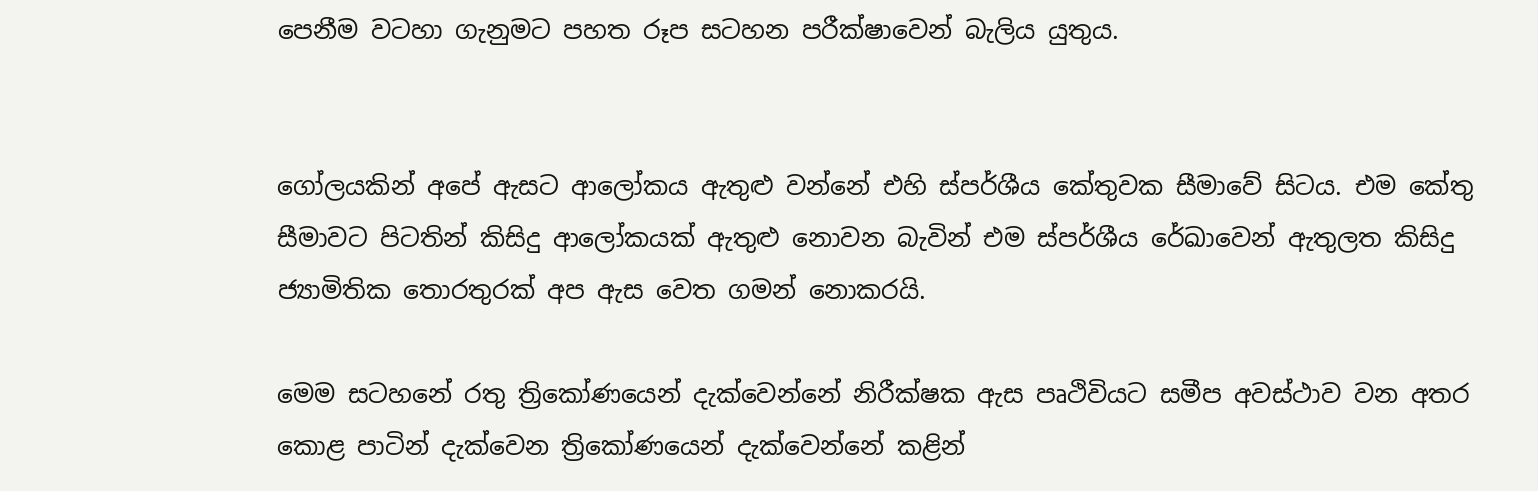පෙනීම වටහා ගැනුමට පහත රූප සටහන පරීක්ෂාවෙන් බැලිය යුතුය.


ගෝලයකින් අපේ ඇසට ආලෝකය ඇතුළු වන්නේ එහි ස්පර්ශීය කේතුවක සීමාවේ සිටය. එම කේතු සීමාවට පිටතින් කිසිදු ආලෝකයක් ඇතුළු නොවන බැවින් එම ස්පර්ශීය රේඛාවෙන් ඇතුලත කිසිදු ජ්‍යාමිතික තොරතුරක් අප ඇස වෙත ගමන් නොකරයි.

මෙම සටහනේ රතු ත්‍රිකෝණයෙන් දැක්වෙන්නේ නිරීක්ෂක ඇස පෘථිවියට සමීප අවස්ථාව වන අතර කොළ පාටින් දැක්වෙන ත්‍රිකෝණයෙන් දැක්වෙන්නේ කළින්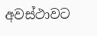අවස්ථාවට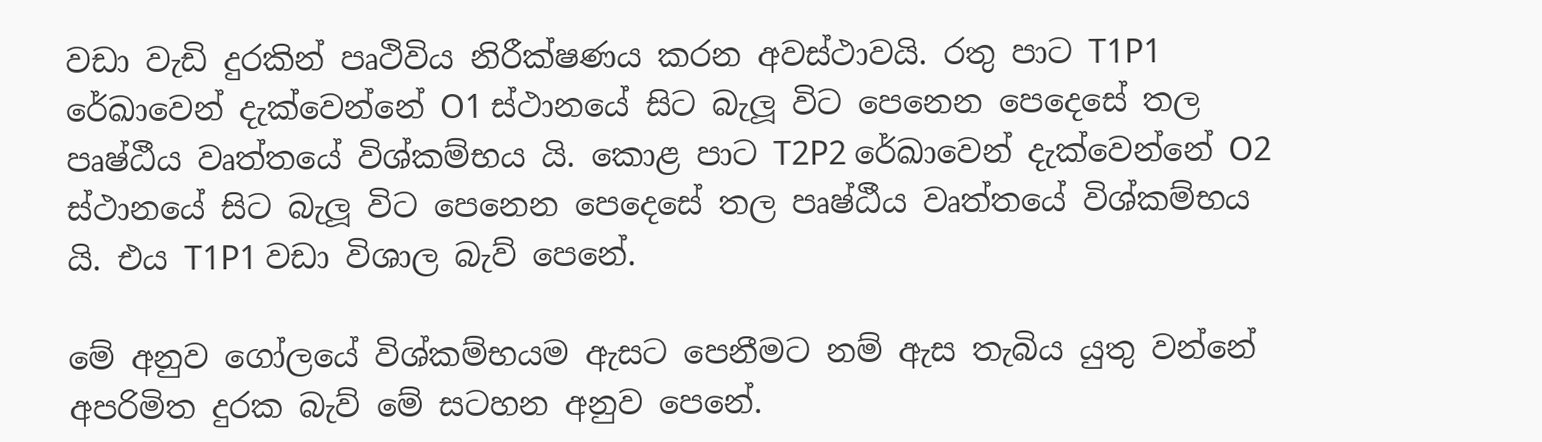වඩා වැඩි දුරකින් පෘථිවිය නිරීක්ෂණය කරන අවස්ථාවයි. රතු පාට T1P1 රේඛාවෙන් දැක්වෙන්නේ O1 ස්ථානයේ සිට බැලූ විට පෙනෙන පෙදෙසේ තල පෘෂ්ඨීය වෘත්තයේ විශ්කම්භය යි. කොළ පාට T2P2 රේඛාවෙන් දැක්වෙන්නේ O2 ස්ථානයේ සිට බැලූ විට පෙනෙන පෙදෙසේ තල පෘෂ්ඨීය වෘත්තයේ විශ්කම්භය යි. එය T1P1 වඩා විශාල බැව් පෙනේ.

මේ අනුව ගෝලයේ විශ්කම්භයම ඇසට පෙනීමට නම් ඇස තැබිය යුතු වන්නේ අපරිමිත දුරක බැව් මේ සටහන අනුව පෙනේ.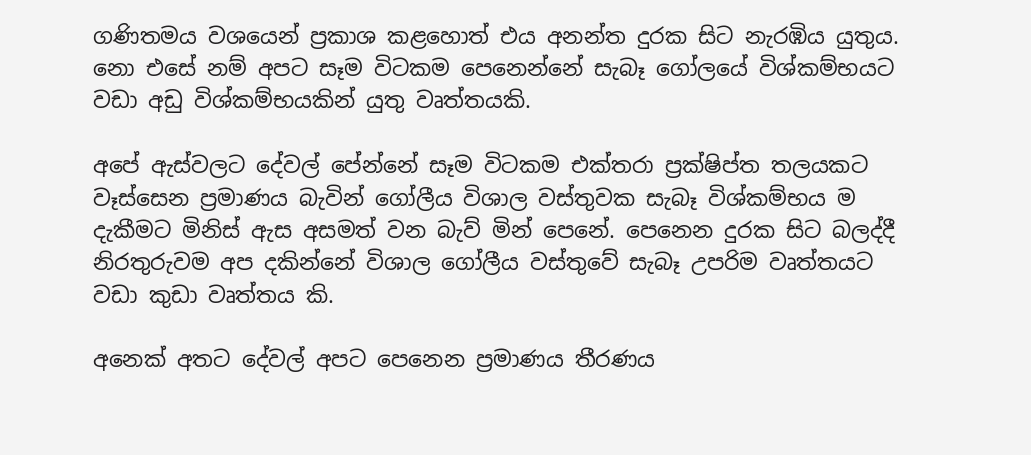ගණිතමය වශයෙන් ප්‍රකාශ කළහොත් එය අනන්ත දුරක සිට නැරඹිය යුතුය. නො එසේ නම් අපට සෑම විටකම පෙනෙන්නේ සැබෑ ගෝලයේ විශ්කම්භයට වඩා අඩු විශ්කම්භයකින් යුතු වෘත්තයකි.

අපේ ඇස්වලට දේවල් පේන්නේ සෑම විටකම එක්තරා ප්‍රක්ෂිප්ත තලයකට වෑස්සෙන ප්‍රමාණය බැවින් ගෝලීය විශාල වස්තුවක සැබෑ විශ්කම්භය ම දැකීමට මිනිස් ඇස අසමත් වන බැව් මින් පෙනේ. පෙනෙන දුරක සිට බලද්දී නිරතුරුවම අප දකින්නේ විශාල ගෝලීය වස්තුවේ සැබෑ උපරිම වෘත්තයට වඩා කුඩා වෘත්තය කි.

අනෙක් අතට දේවල් අපට පෙනෙන ප්‍රමාණය තීරණය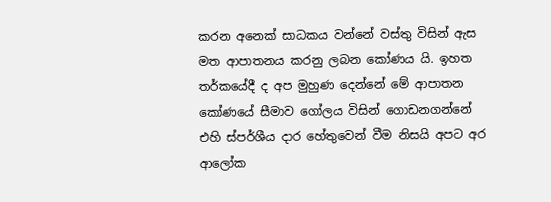කරන අනෙක් සාධකය වන්නේ වස්තු විසින් ඇස මත ආපාතනය කරනු ලබන කෝණය යි. ඉහත තර්කයේදී ද අප මුහුණ දෙන්නේ මේ ආපාතන කෝණයේ සීමාව ගෝලය විසින් ගොඩනගන්නේ එහි ස්පර්ශීය දාර හේතුවෙන් වීම නිසයි අපට අර ආලෝක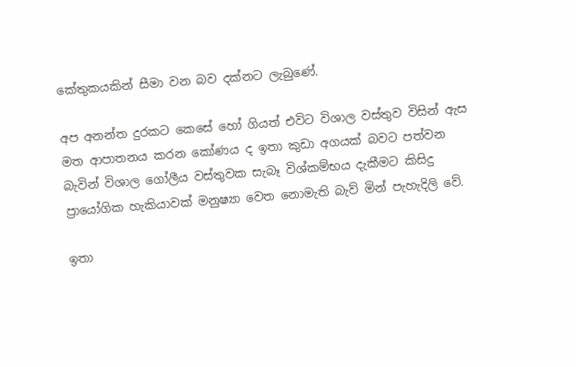කේතුකයකින් සීමා වන බව දක්නට ලැබුණේ.

අප අනන්ත දුරකට කෙසේ හෝ ගියත් එවිට විශාල වස්තුව විසින් ඇස මත ආපාතනය කරන කෝණය ද ඉතා කුඩා අගයක් බවට පත්වන බැවින් විශාල ගෝලීය වස්තුවක සැබෑ විශ්කම්භය දැකීමට කිසිදු ප්‍රායෝගික හැකියාවක් මනුෂ්‍යා වෙත නොමැති බැව් මින් පැහැදිලි වේ.

ඉතා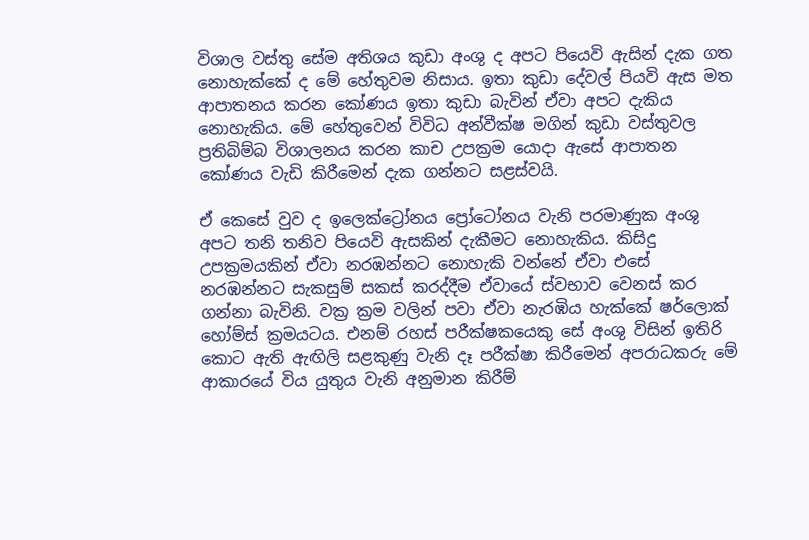විශාල වස්තු සේම අතිශය කුඩා අංශු ද අපට පියෙවි ඇසින් දැක ගත නොහැක්කේ ද මේ හේතුවම නිසාය. ඉතා කුඩා දේවල් පියවි ඇස මත ආපාතනය කරන කෝණය ඉතා කුඩා බැවින් ඒවා අපට දැකිය නොහැකිය. මේ හේතුවෙන් විවිධ අන්වීක්ෂ මගින් කුඩා වස්තුවල ප්‍රතිබිම්බ විශාලනය කරන කාච උපක්‍රම යොදා ඇසේ ආපාතන කෝණය වැඩි කිරීමෙන් දැක ගන්නට සළස්වයි.

ඒ කෙසේ වුව ද ඉලෙක්ට්‍රෝනය ප්‍රෝටෝනය වැනි පරමාණුක අංශු අපට තනි තනිව පියෙවි ඇසකින් දැකීමට නොහැකිය. කිසිදු උපක්‍රමයකින් ඒවා නරඹන්නට නොහැකි වන්නේ ඒවා එසේ නරඹන්නට සැකසුම් සකස් කරද්දීම ඒවායේ ස්වභාව වෙනස් කර ගන්නා බැවිනි. වක්‍ර ක්‍රම වලින් පවා ඒවා නැරඹිය හැක්කේ ෂර්ලොක් හෝම්ස් ක්‍රමයටය. එනම් රහස් පරීක්ෂකයෙකු සේ අංශු විසින් ඉතිරි කොට ඇති ඇඟිලි සළකුණු වැනි දෑ පරීක්ෂා කිරීමෙන් අපරාධකරු මේ ආකාරයේ විය යුතුය වැනි අනුමාන කිරීම්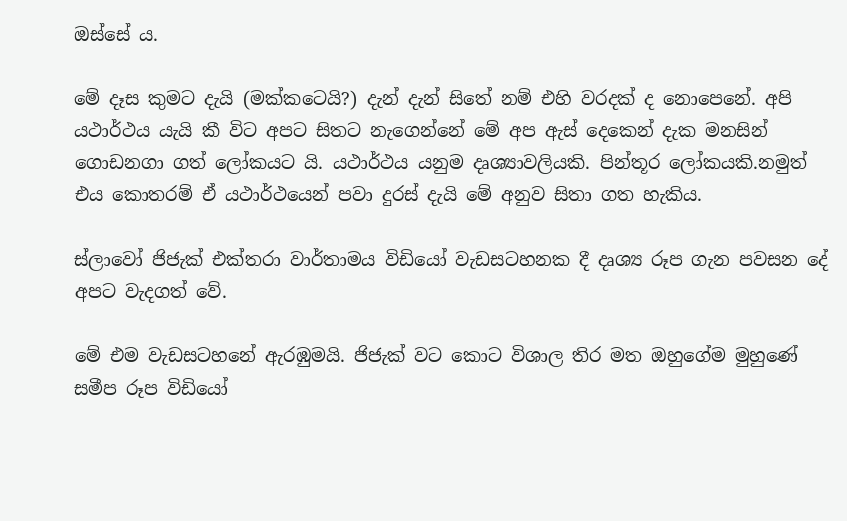ඔස්සේ ය.

මේ දෑස කුමට දැයි (මක්කටෙයි?) දැන් දැන් සිතේ නම් එහි වරදක් ද නොපෙනේ. අපි යථාර්ථය යැයි කී විට අපට සිතට නැගෙන්නේ මේ අප ඇස් දෙකෙන් දැක මනසින් ගොඩනගා ගත් ලෝකයට යි. යථාර්ථය යනුම දෘශ්‍යාවලියකි. පින්තූර ලෝකයකි.නමුත් එය කොතරම් ඒ යථාර්ථයෙන් පවා දුරස් දැයි මේ අනුව සිතා ගත හැකිය.

ස්ලාවෝ ජිජැක් එක්තරා වාර්තාමය විඩියෝ වැඩසටහනක දී දෘශ්‍ය රූප ගැන පවසන දේ අපට වැදගත් වේ.

මේ එම වැඩසටහනේ ඇරඹුමයි. ජිජැක් වට කොට විශාල තිර මත ඔහුගේම මුහුණේ සමීප රූප විඩියෝ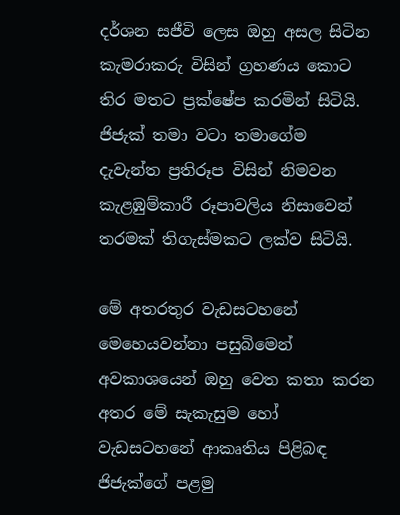දර්ශන සජීවි ලෙස ඔහු අසල සිටින කැමරාකරු විසින් ග්‍රහණය කොට තිර මතට ප්‍රක්ෂේප කරමින් සිටියි. ජිජැක් තමා වටා තමාගේම දැවැන්ත ප්‍රතිරූප විසින් නිමවන කැළඹුම්කාරී රූපාවලිය නිසාවෙන් තරමක් තිගැස්මකට ලක්ව සිටියි.

මේ අතරතුර වැඩසටහනේ මෙහෙයවන්නා පසුබිමෙන් අවකාශයෙන් ඔහු වෙත කතා කරන අතර මේ සැකැසුම හෝ වැඩසටහනේ ආකෘතිය පිළිබඳ ජිජැක්ගේ පළමු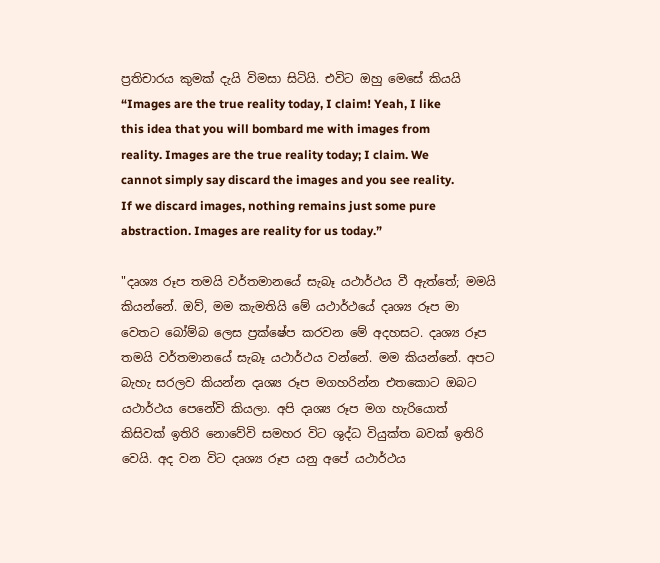ප්‍රතිචාරය කුමක් දැයි විමසා සිටියි. එවිට ඔහු මෙසේ කියයි “Images are the true reality today, I claim! Yeah, I like this idea that you will bombard me with images from reality. Images are the true reality today; I claim. We cannot simply say discard the images and you see reality. If we discard images, nothing remains just some pure abstraction. Images are reality for us today.”

"දෘශ්‍ය රූප තමයි වර්තමානයේ සැබෑ යථාර්ථය වී ඇත්තේ; මමයි කියන්නේ. ඔව්, මම කැමතියි මේ යථාර්ථයේ දෘශ්‍ය රූප මා වෙතට බෝම්බ ලෙස ප්‍රක්ෂේප කරවන මේ අදහසට. දෘශ්‍ය රූප තමයි වර්තමානයේ සැබෑ යථාර්ථය වන්නේ. මම කියන්නේ. අපට බැහැ සරලව කියන්න දෘශ්‍ය රූප මගහරින්න එතකොට ඔබට යථාර්ථය පෙනේවි කියලා. අපි දෘශ්‍ය රූප මග හැරියොත් කිසිවක් ඉතිරි නොවේවි සමහර විට ශුද්ධ වියුක්ත බවක් ඉතිරි වෙයි. අද වන විට දෘශ්‍ය රූප යනු අපේ යථාර්ථය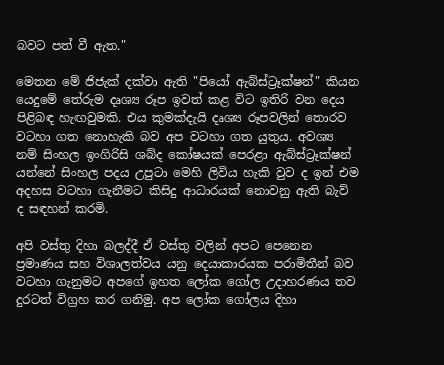බවට පත් වී ඇත."

මෙතන මේ ජිජැක් දක්වා ඇති "පියෝ ඇබ්ස්ට්‍රෑක්ෂන්" කියන යෙදුමේ තේරුම දෘශ්‍ය රූප ඉවත් කළ විට ඉතිරි වන දෙය පිළිබඳ හැඟවුමකි. එය කුමක්දැයි දෘශ්‍ය රූපවලින් තොරව වටහා ගත නොහැකි බව අප වටහා ගත යුතුය. අවශ්‍ය නම් සිංහල ඉංගිරිසි ශබ්ද කෝෂයක් පෙරළා ඇබ්ස්ට්‍රෑක්ෂන් යන්නේ සිංහල පදය උපුටා මෙහි ලිවිය හැකි වුව ද ඉන් එම අදහස වටහා ගැනීමට කිසිදු ආධාරයක් නොවනු ඇති බැව් ද සඳහන් කරමි.

අපි වස්තු දිහා බලද්දී ඒ වස්තු වලින් අපට පෙනෙන ප්‍රමාණය සහ විශාලත්වය යනු දෙයාකාරයක පරාමිතීන් බව වටහා ගැනුමට අපගේ ඉහත ලෝක ගෝල උදාහරණය තව දුරටත් විග්‍රහ කර ගනිමු. අප ලෝක ගෝලය දිහා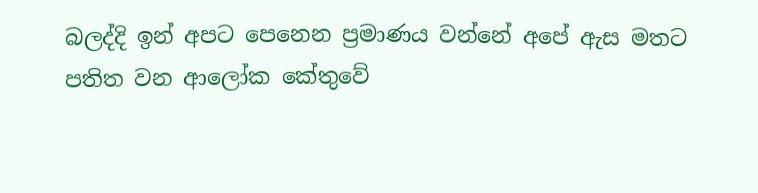බලද්දි ඉන් අපට පෙනෙන ප්‍රමාණය වන්නේ අපේ ඇස මතට පතිත වන ආලෝක කේතුවේ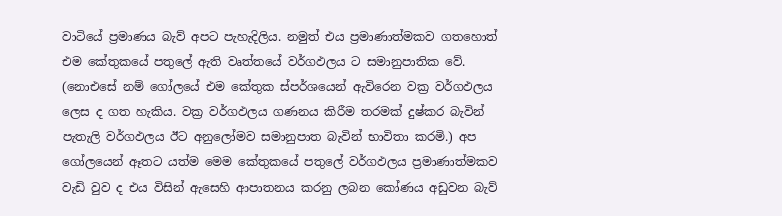වාටියේ ප්‍රමාණය බැව් අපට පැහැදිලිය. නමුත් එය ප්‍රමාණාත්මකව ගතහොත් එම කේතුකයේ පතුලේ ඇති වෘත්තයේ වර්ගඵලය ට සමානුපාතික වේ. (නොඑසේ නම් ගෝලයේ එම කේතුක ස්පර්ශයෙන් ඇවිරෙන වක්‍ර වර්ගඵලය ලෙස ද ගත හැකිය. වක්‍ර වර්ගඵලය ගණනය කිරීම තරමක් දුෂ්කර බැවින් පැතැලි වර්ගඵලය ඊට අනුලෝමව සමානුපාත බැවින් භාවිතා කරමි.) අප ගෝලයෙන් ඈතට යත්ම මෙම කේතුකයේ පතුලේ වර්ගඵලය ප්‍රමාණාත්මකව වැඩි වුව ද එය විසින් ඇසෙහි ආපාතනය කරනු ලබන කෝණය අඩුවන බැව්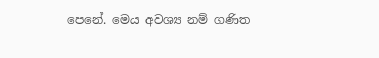පෙනේ. මෙය අවශ්‍ය නම් ගණිත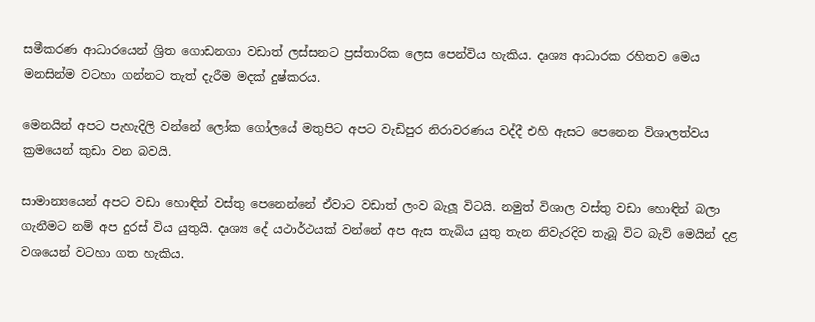සමීකරණ ආධාරයෙන් ශ්‍රිත ගොඩනගා වඩාත් ලස්සනට ප්‍රස්තාරික ලෙස පෙන්විය හැකිය. දෘශ්‍ය ආධාරක රහිතව මෙය මනසින්ම වටහා ගන්නට තැත් දැරීම මදක් දුෂ්කරය.

මෙනයින් අපට පැහැදිලි වන්නේ ලෝක ගෝලයේ මතුපිට අපට වැඩිපුර නිරාවරණය වද්දී එහි ඇසට පෙනෙන විශාලත්වය ක්‍රමයෙන් කුඩා වන බවයි.

සාමාන්‍යයෙන් අපට වඩා හොඳින් වස්තු පෙනෙන්නේ ඒවාට වඩාත් ලංව බැලූ විටයි. නමුත් විශාල වස්තු වඩා හොඳින් බලා ගැනීමට නම් අප දුරස් විය යුතුයි. දෘශ්‍ය දේ යථාර්ථයක් වන්නේ අප ඇස තැබිය යුතු තැන නිවැරදිව තැබූ විට බැව් මෙයින් දළ වශයෙන් වටහා ගත හැකිය.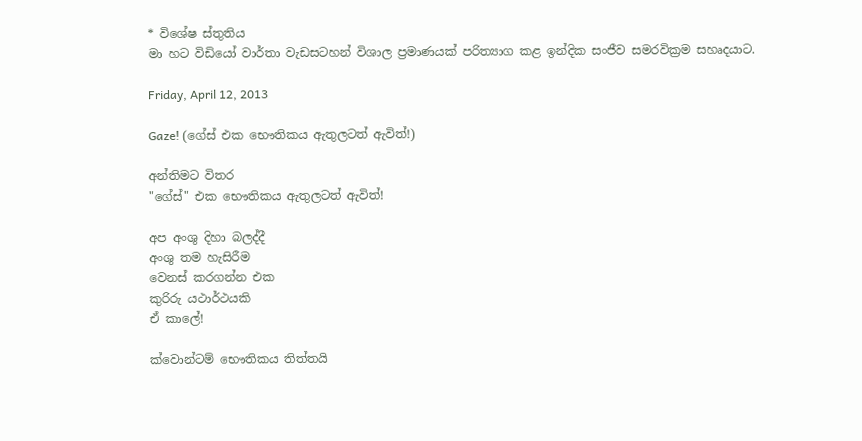* විශේෂ ස්තුතිය
මා හට විඩියෝ වාර්තා වැඩසටහන් විශාල ප්‍රමාණයක් පරිත්‍යාග කළ ඉන්දික සංජීව සමරවික්‍රම සහෘදයාට.

Friday, April 12, 2013

Gaze! (ගේස් එක භෞතිකය ඇතුලටත් ඇවිත්!)

අන්තිමට විතර
"ගේස්" එක භෞතිකය ඇතුලටත් ඇවිත්!

අප අංශු දිහා බලද්දී
අංශු තම හැසිරීම
වෙනස් කරගන්න එක
කුරිරු යථාර්ථයකි
ඒ කාලේ!

ක්වොන්ටම් භෞතිකය තිත්තයි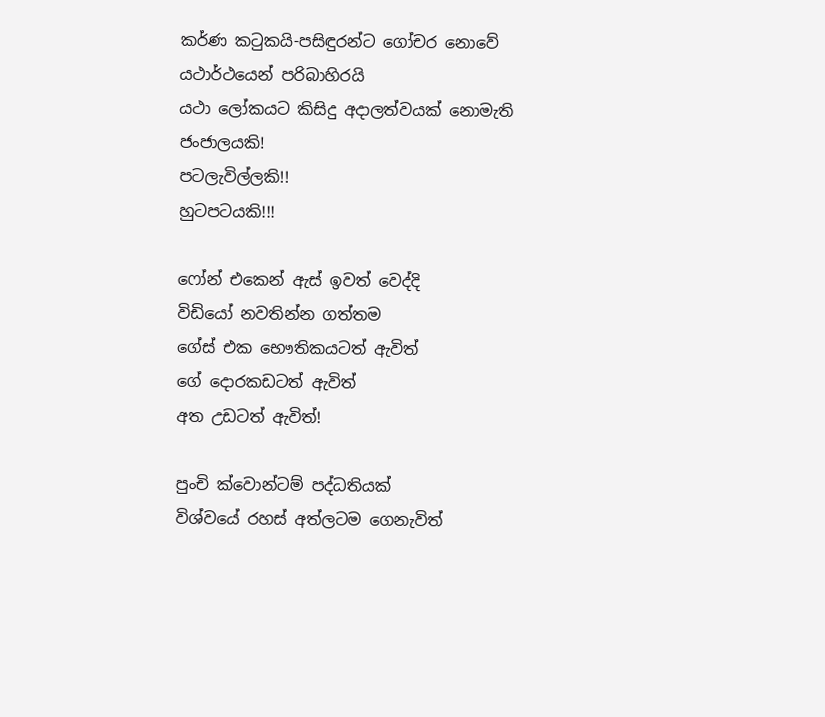කර්ණ කටුකයි-පසිඳුරන්ට ගෝචර නොවේ
යථාර්ථයෙන් පරිබාහිරයි
යථා ලෝකයට කිසිදු අදාලත්වයක් නොමැති
ජංජාලයකි!
පටලැවිල්ලකි!!
හුටපටයකි!!!

ෆෝන් එකෙන් ඇස් ඉවත් වෙද්දි
විඩියෝ නවතින්න ගත්තම
ගේස් එක භෞතිකයටත් ඇවිත්
ගේ දොරකඩටත් ඇවිත්
අත උඩටත් ඇවිත්!

පුංචි ක්වොන්ටම් පද්ධතියක්
විශ්වයේ රහස් අත්ලටම ගෙනැවිත්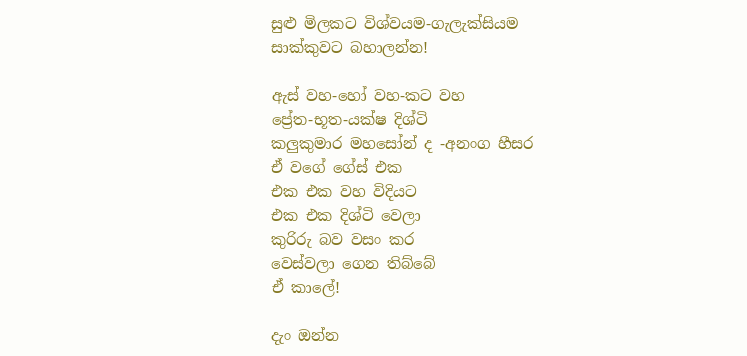සුළු මිලකට විශ්වයම-ගැලැක්සියම
සාක්කුවට බහාලන්න!

ඇස් වහ-හෝ වහ-කට වහ
ප්‍රේත-භූත-යක්ෂ දිශ්ටි
කලුකුමාර මහසෝන් ද -අනංග හීසර
ඒ වගේ ගේස් එක
එක එක වහ විදියට
එක එක දිශ්ටි වෙලා
කුරිරු බව වසං කර
වෙස්වලා ගෙන තිබ්බේ
ඒ කාලේ!

දැං ඔන්න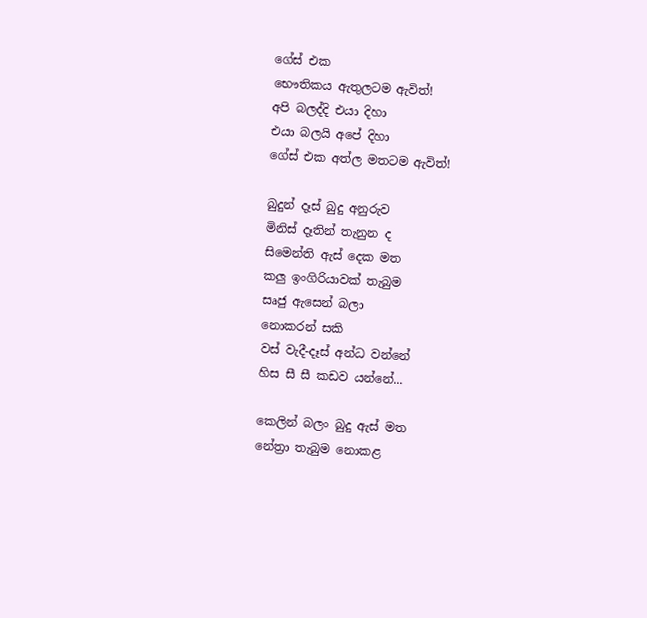ගේස් එක
භෞතිකය ඇතුලටම ඇවිත්!
අපි බලද්දි එයා දිහා
එයා බලයි අපේ දිහා
ගේස් එක අත්ල මතටම ඇවිත්!

බුදුන් දෑස් බුදු අනුරුව
මිනිස් දෑතින් තැනුන ද
සිමෙන්ති ඇස් දෙක මත
කලු ඉංගිරියාවක් තැබුම
සෘජු ඇසෙන් බලා
නොකරන් සකි
වස් වැදී-දෑස් අන්ධ වන්නේ
හිස සී සී කඩව යන්නේ...

කෙලින් බලං බුදු ඇස් මත
නේත්‍රා තැබුම නොකළ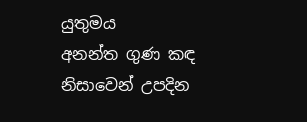යුතුමය
අනන්ත ගුණ කඳ නිසාවෙන් උපදින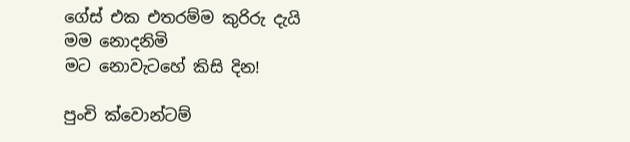ගේස් එක එතරම්ම කුරිරු දැයි
මම නොදනිමි
මට නොවැටහේ කිසි දින!

පුංචි ක්වොන්ටම්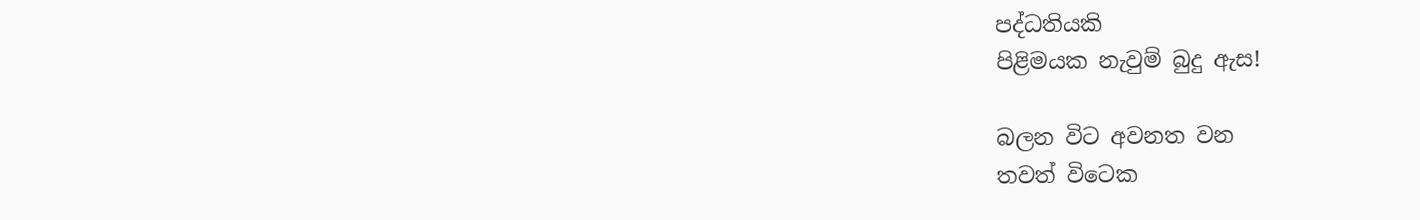පද්ධතියකි
පිළිමයක නැවුම් බුදු ඇස!

බලන විට අවනත වන
තවත් විටෙක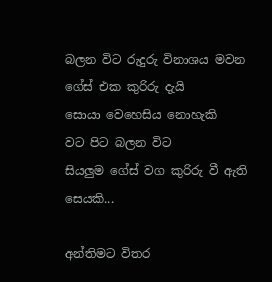බලන විට රුදුරු විනාශය මවන
ගේස් එක කුරිරු දැයි
සොයා වෙහෙසිය නොහැකි
වට පිට බලන විට
සියලුම ගේස් වග කුරිරු වී ඇති සෙයකි...

අන්තිමට විතර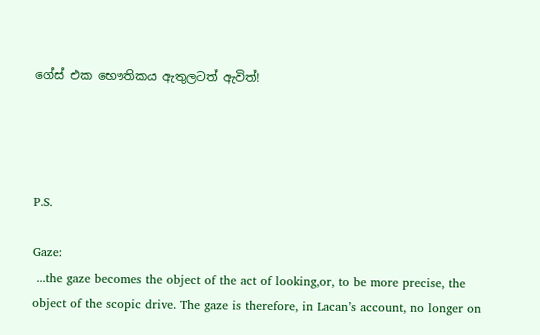ගේස් එක භෞතිකය ඇතුලටත් ඇවිත්!




P.S.

Gaze:
 ...the gaze becomes the object of the act of looking,or, to be more precise, the object of the scopic drive. The gaze is therefore, in Lacan’s account, no longer on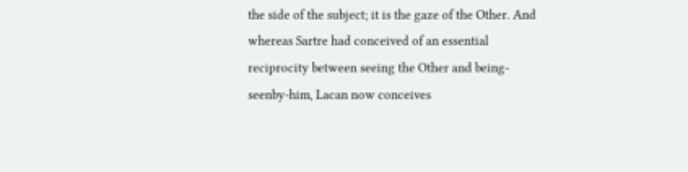the side of the subject; it is the gaze of the Other. And whereas Sartre had conceived of an essential reciprocity between seeing the Other and being-seenby-him, Lacan now conceives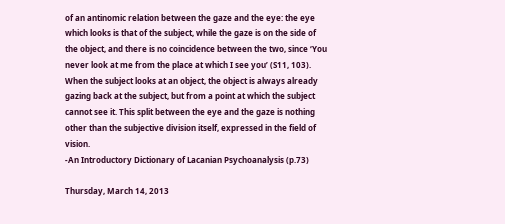of an antinomic relation between the gaze and the eye: the eye which looks is that of the subject, while the gaze is on the side of the object, and there is no coincidence between the two, since ‘You never look at me from the place at which I see you’ (S11, 103). When the subject looks at an object, the object is always already gazing back at the subject, but from a point at which the subject cannot see it. This split between the eye and the gaze is nothing other than the subjective division itself, expressed in the field of vision.
-An Introductory Dictionary of Lacanian Psychoanalysis (p.73)

Thursday, March 14, 2013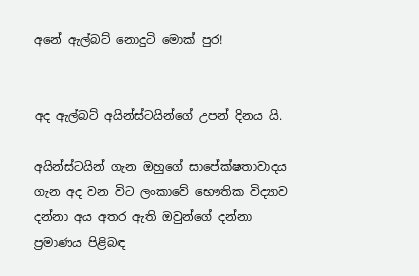අනේ ඇල්බට් නොදුටි මොක් පුර!


අද ඇල්බට් අයින්ස්ටයින්ගේ උපන් දිනය යි.

අයින්ස්ටයින් ගැන ඔහුගේ සාපේක්ෂතාවාදය ගැන අද වන විට ලංකාවේ භෞතික විද්‍යාව දන්නා අය අතර ඇති ඔවුන්ගේ දන්නා ප්‍රමාණය පිළිබඳ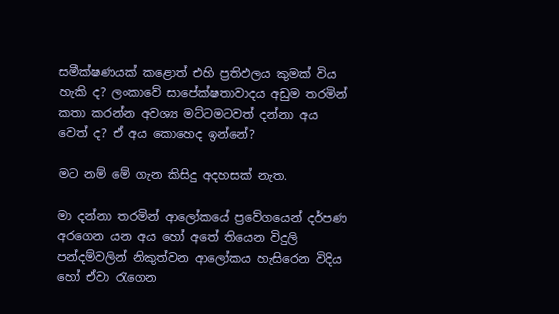සමීක්ෂණයක් කළොත් එහි ප්‍රතිඵලය කුමක් විය හැකි ද? ලංකාවේ සාපේක්ෂතාවාදය අඩුම තරමින් කතා කරන්න අවශ්‍ය මට්ටමටවත් දන්නා අය වෙත් ද? ඒ අය කොහෙද ඉන්නේ?

මට නම් මේ ගැන කිසිදු අදහසක් නැත.

මා දන්නා තරමින් ආලෝකයේ ප්‍රවේගයෙන් දර්පණ අරගෙන යන අය හෝ අතේ තියෙන විදුලි පන්දම්වලින් නිකුත්වන ආලෝකය හැසිරෙන විදිය හෝ ඒවා රැගෙන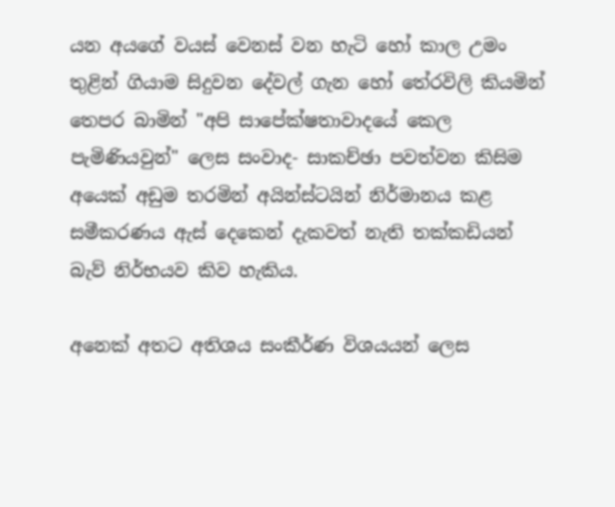යන අයගේ වයස් වෙනස් වන හැටි හෝ කාල උමං තුළින් ගියාම සිදුවන දේවල් ගැන හෝ තේරවිලි කියමින් තෙපර බාමින් "අපි සාපේක්ෂතාවාදයේ කෙල පැමිණියවුන්" ලෙස සංවාද- සාකච්ඡා පවත්වන කිසිම අයෙක් අඩුම තරමින් අයින්ස්ටයින් නිර්මානය කළ සමීකරණය ඇස් දෙකෙන් දැකවත් නැති තක්කඩියන් බැව් නිර්භයව කිව හැකිය.

අනෙක් අතට අතිශය සංකීර්ණ විශයයන් ලෙස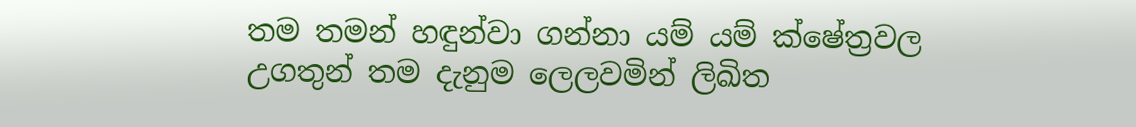තම තමන් හඳුන්වා ගන්නා යම් යම් ක්ෂේත්‍රවල උගතුන් තම දැනුම ලෙලවමින් ලිඛිත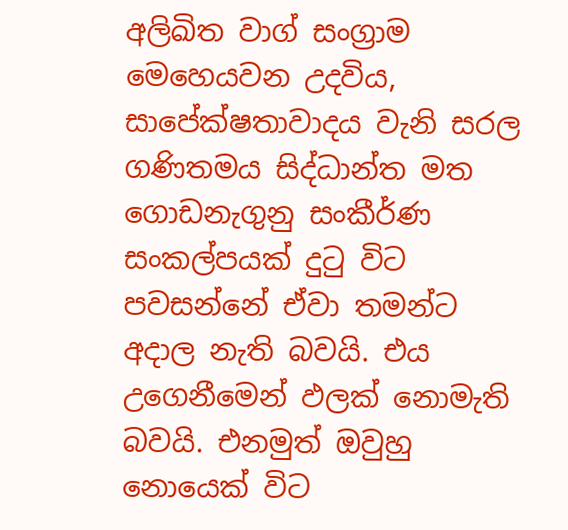අලිඛිත වාග් සංග්‍රාම මෙහෙයවන උදවිය, සාපේක්ෂතාවාදය වැනි සරල ගණිතමය සිද්ධාන්ත මත ගොඩනැගුනු සංකීර්ණ සංකල්පයක් දුටු විට  පවසන්නේ ඒවා තමන්ට අදාල නැති බවයි. එය උගෙනීමෙන් ඵලක් නොමැති බවයි. එනමුත් ඔවුහු නොයෙක් විට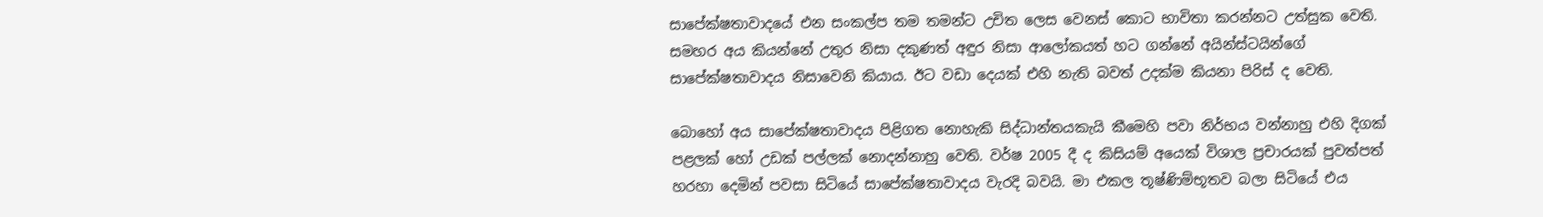සාපේක්ෂතාවාදයේ එන සංකල්ප තම තමන්ට උචිත ලෙස වෙනස් කොට භාවිතා කරන්නට උත්සුක වෙති. සමහර අය කියන්නේ උතුර නිසා දකුණත් අඳුර නිසා ආලෝකයත් හට ගන්නේ අයින්ස්ටයින්ගේ සාපේක්ෂතාවාදය නිසාවෙනි කියාය. ඊට වඩා දෙයක් එහි නැති බවත් උදක්ම කියනා පිරිස් ද වෙති.

බොහෝ අය සාපේක්ෂතාවාදය පිළිගත නොහැකි සිද්ධාන්තයකැයි කීමෙහි පවා නිර්භය වන්නාහු එහි දිගක් පළලක් හෝ උඩක් පල්ලක් නොදන්නාහු වෙති. වර්ෂ 2005 දී ද කිසියම් අයෙක් විශාල ප්‍රචාරයක් පුවත්පත් හරහා දෙමින් පවසා සිටියේ සාපේක්ෂතාවාදය වැරදි බවයි. මා එකල තූෂ්ණිම්භූතව බලා සිටියේ එය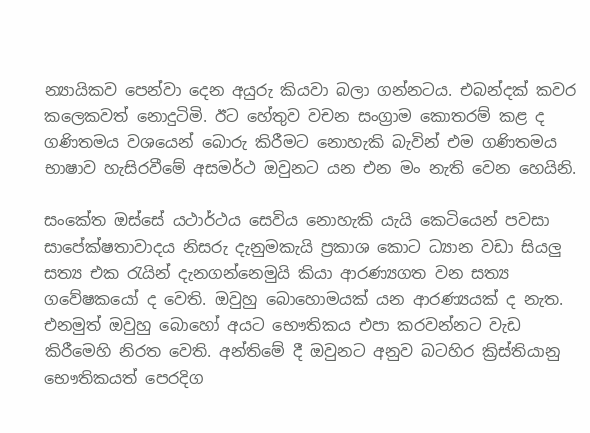න්‍යායිකව පෙන්වා දෙන අයුරු කියවා බලා ගන්නටය. එබන්දක් කවර කලෙකවත් නොදුටිමි. ඊට හේතුව වචන සංග්‍රාම කොතරම් කළ ද ගණිතමය වශයෙන් බොරු කිරීමට නොහැකි බැවින් එම ගණිතමය භාෂාව හැසිරවීමේ අසමර්ථ ඔවුනට යන එන මං නැති වෙන හෙයිනි.

සංකේත ඔස්සේ යථාර්ථය සෙවිය නොහැකි යැයි කෙටියෙන් පවසා සාපේක්ෂතාවාදය නිසරු දැනුමකැයි ප්‍රකාශ කොට ධ්‍යාන වඩා සියලු සත්‍ය එක රැයින් දැනගන්නෙමුයි කියා ආරණ්‍යගත වන සත්‍ය ගවේෂකයෝ ද වෙති. ඔවුහු බොහොමයක් යන ආරණ්‍යයක් ද නැත. එනමුත් ඔවුහු බොහෝ අයට භෞතිකය එපා කරවන්නට වැඩ කිරීමෙහි නිරත වෙති. අන්තිමේ දී ඔවුනට අනුව බටහිර ක්‍රිස්තියානු භෞතිකයත් පෙරදිග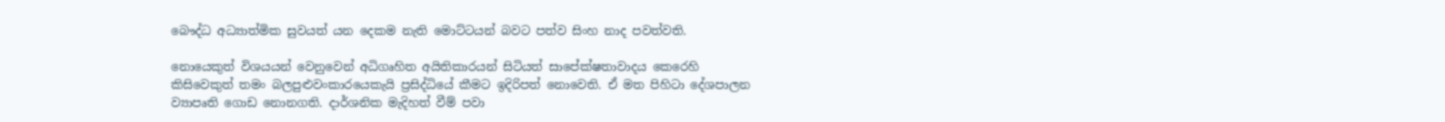බෞද්ධ අධ්‍යාත්මික සුවයත් යන දෙකම නැති මොට්ටයන් බවට පත්ව සිංහ නාද පවත්වති.

නොයෙකුත් විශයයන් වෙනුවෙන් අධිගෘහිත අයිතිකාරයන් සිටියත් සාපේක්ෂතාවාදය කෙරෙහි කිසිවෙකුත් තමං බලපුළුවංකාරයෙකැයි ප්‍රසිද්ධියේ කීමට ඉදිරිපත් නොවෙති. ඒ මත පිහිටා දේශපාලන ව්‍යාපෘති ගොඩ නොනගති. දාර්ශනික මැදිහත් වීම් පවා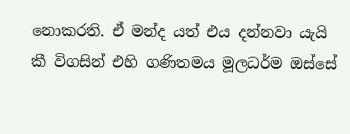නොකරති. ඒ මන්ද යත් එය දන්නවා යැයි කී විගසින් එහි ගණිතමය මූලධර්ම ඔස්සේ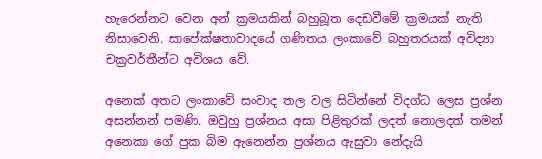හැරෙන්නට වෙන අන් ක්‍රමයකින් බහුබූත දෙඩවීමේ ක්‍රමයක් නැති නිසාවෙනි. සාපේක්ෂතාවාදයේ ගණිතය ලංකාවේ බහුතරයක් අවිද්‍යා චක්‍රවර්තීන්ට අවිශය වේ.

අනෙක් අතට ලංකාවේ සංවාද තල වල සිටින්නේ විදග්ධ ලෙස ප්‍රශ්න අසන්නන් පමණි. ඔවුහු ප්‍රශ්නය අසා පිළිතුරක් ලදත් නොලදත් තමන් අනෙකා ගේ පුක බිම ඇනෙන්න ප්‍රශ්නය ඇසුවා නේදැයි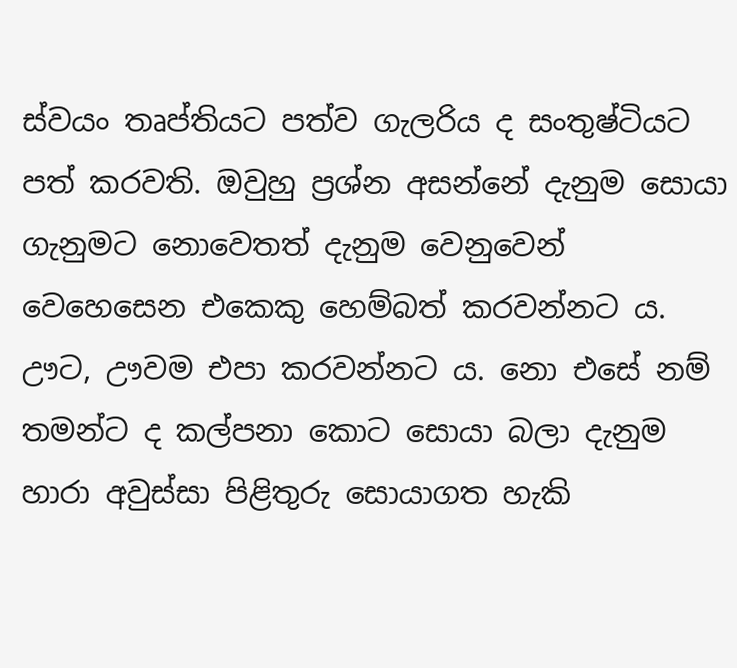ස්වයං තෘප්තියට පත්ව ගැලරිය ද සංතුෂ්ටියට පත් කරවති. ඔවුහු ප්‍රශ්න අසන්නේ දැනුම සොයා ගැනුමට නොවෙතත් දැනුම වෙනුවෙන් වෙහෙසෙන එකෙකු හෙම්බත් කරවන්නට ය. ඌට, ඌවම එපා කරවන්නට ය. නො එසේ නම් තමන්ට ද කල්පනා කොට සොයා බලා දැනුම හාරා අවුස්සා පිළිතුරු සොයාගත හැකි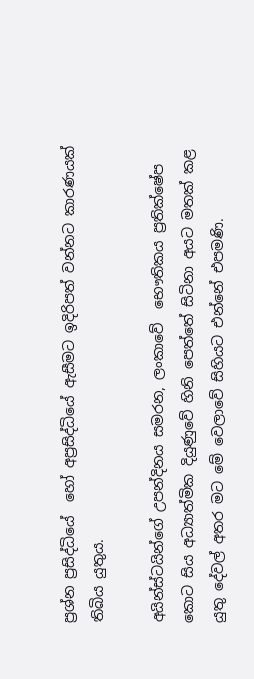ප්‍රශ්න ප්‍රසිද්ධියේ  හෝ අප්‍රසිද්ධියේ ඇසීමට ඉදිරිපත් වන්නට කාරණයක් තිබිය යුතුය.

අයින්ස්ටයින්ගේ උපන්දිනය සමරන, ලංකාවේ  භෞතිකය ප්‍රතික්ෂේප කොට සිය අධ්‍යාත්මික දියුණුවේ හිනි පෙත්තේ සිටිනා අයට මතක් කළ යුතු දේවල් අතර මට මේ වෙලාවේ සිහියට එන්නේ එපමණි.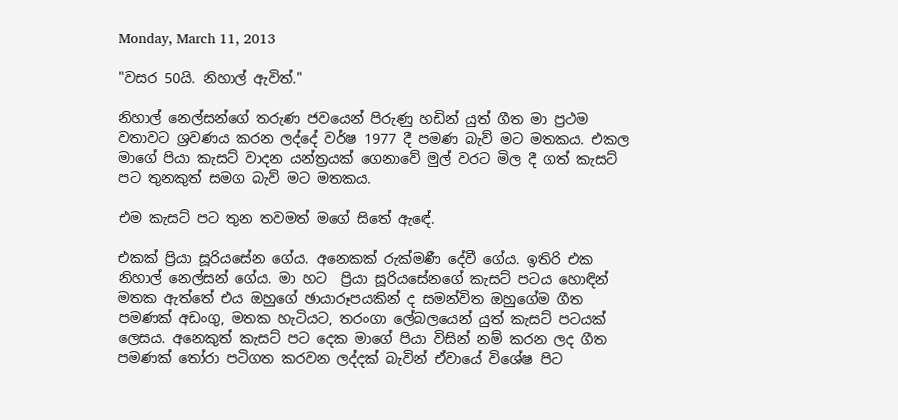Monday, March 11, 2013

"වසර 50යි. නිහාල් ඇවිත්."

නිහාල් නෙල්සන්ගේ තරුණ ජවයෙන් පිරුණු හඩින් යුත් ගීත මා ප්‍රථම වතාවට ශ්‍රවණය කරන ලද්දේ වර්ෂ 1977 දී පමණ බැව් මට මතකය. එකල මාගේ පියා කැසට් වාදන යන්ත්‍රයක් ගෙනාවේ මුල් වරට මිල දී ගත් කැසට් පට තුනකුත් සමග බැව් මට මතකය.

එම කැසට් පට තුන තවමත් මගේ සිතේ ඇඳේ.

එකක් ප්‍රියා සූරියසේන ගේය. අනෙකක් රුක්මණී දේවී ගේය. ඉතිරි එක නිහාල් නෙල්සන් ගේය. මා හට  ප්‍රියා සූරියසේනගේ කැසට් පටය හොඳින් මතක ඇත්තේ එය ඔහුගේ ඡායාරූපයකින් ද සමන්විත ඔහුගේම ගීත පමණක් අඩංගු, මතක හැටියට, තරංගා ලේබලයෙන් යුත් කැසට් පටයක් ලෙසය. අනෙකුත් කැසට් පට දෙක මාගේ පියා විසින් නම් කරන ලද ගීත පමණක් තෝරා පටිගත කරවන ලද්දක් බැවින් ඒවායේ විශේෂ පිට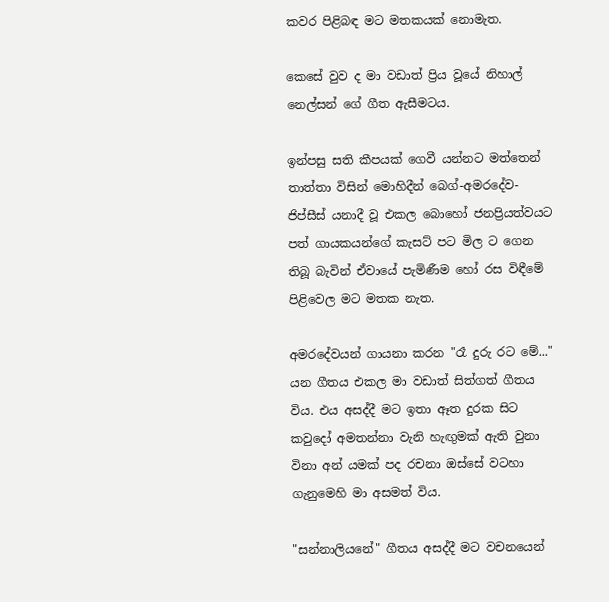කවර පිළිබඳ මට මතකයක් නොමැත.

කෙසේ වුව ද මා වඩාත් ප්‍රිය වූයේ නිහාල් නෙල්සන් ගේ ගීත ඇසීමටය.

ඉන්පසු සති කීපයක් ගෙවී යන්නට මත්තෙන් තාත්තා විසින් මොහිදීන් බෙග්-අමරදේව-ජිප්සීස් යනාදී වූ එකල බොහෝ ජනප්‍රියත්වයට පත් ගායකයන්ගේ කැසට් පට මිල ට ගෙන තිබූ බැවින් ඒවායේ පැමිණීම හෝ රස විඳීමේ පිළිවෙල මට මතක නැත.

අමරදේවයන් ගායනා කරන "රෑ දුරු රට මේ..." යන ගීතය එකල මා වඩාත් සිත්ගත් ගීතය විය. එය අසද්දී මට ඉතා ඈත දුරක සිට කවුදෝ අමතන්නා වැනි හැඟුමක් ඇති වුනා විනා අන් යමක් පද රචනා ඔස්සේ වටහා ගැනුමෙහි මා අසමත් විය.

"සන්නාලියනේ" ගීතය අසද්දී මට වචනයෙන්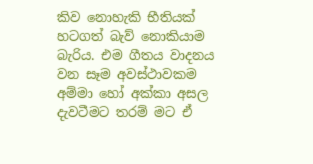කිව නොහැකි භීතියක් හටගත් බැව් නොකියාම බැරිය. එම ගීතය වාදනය වන සෑම අවස්ථාවකම අම්මා හෝ අක්කා අසල දැවටීමට තරම් මට ඒ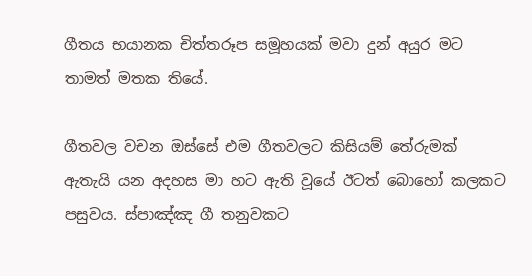ගීතය භයානක චිත්තරූප සමූහයක් මවා දුන් අයුර මට තාමත් මතක තියේ.

ගීතවල වචන ඔස්සේ එම ගීතවලට කිසියම් තේරුමක් ඇතැයි යන අදහස මා හට ඇති වූයේ ඊටත් බොහෝ කලකට පසුවය. ස්පාඤ්ඤ ගී තනුවකට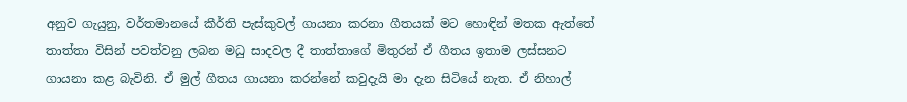අනුව ගැයුනු, වර්තමානයේ කීර්ති පැස්කුවල් ගායනා කරනා ගීතයක් මට හොඳින් මතක ඇත්තේ තාත්තා විසින් පවත්වනු ලබන මධු සාදවල දී තාත්තාගේ මිතුරන් ඒ ගීතය ඉතාම ලස්සනට ගායනා කළ බැවිනි. ඒ මුල් ගීතය ගායනා කරන්නේ කවුදැයි මා දැන සිටියේ නැත. ඒ නිහාල්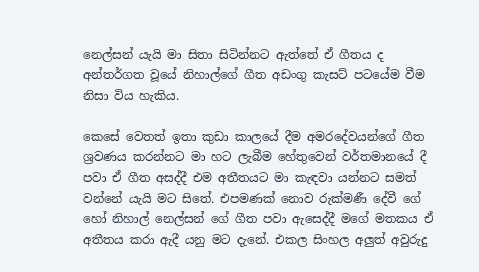නෙල්සන් යැයි මා සිතා සිටින්නට ඇත්තේ ඒ ගීතය ද අන්තර්ගත වූයේ නිහාල්ගේ ගීත අඩංගු කැසට් පටයේම වීම නිසා විය හැකිය.

කෙසේ වෙතත් ඉතා කුඩා කාලයේ දීම අමරදේවයන්ගේ ගීත ශ්‍රවණය කරන්නට මා හට ලැබීම හේතුවෙන් වර්තමානයේ දී පවා ඒ ගීත අසද්දී එම අතීතයට මා කැඳවා යන්නට සමත් වන්නේ යැයි මට සිතේ. එපමණක් නොව රුක්මණී දේවී ගේ හෝ නිහාල් නෙල්සන් ගේ ගීත පවා ඇසෙද්දී මගේ මතකය ඒ අතීතය කරා ඇදී යනු මට දැනේ. එකල සිංහල අලුත් අවුරුදු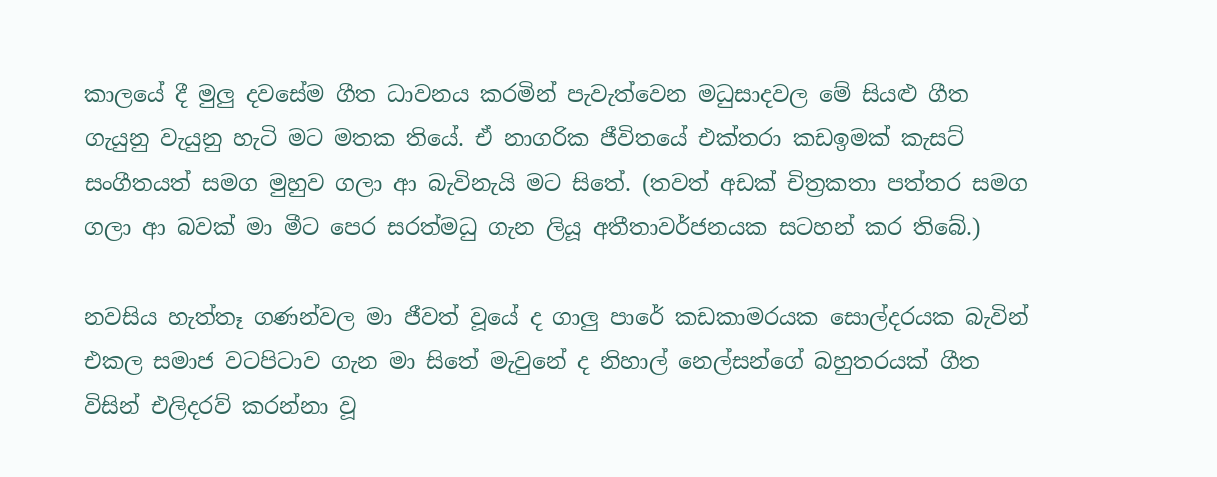කාලයේ දී මුලු දවසේම ගීත ධාවනය කරමින් පැවැත්වෙන මධුසාදවල මේ සියළු ගීත ගැයුනු වැයුනු හැටි මට මතක තියේ. ඒ නාගරික ජීවිතයේ එක්තරා කඩඉමක් කැසට් සංගීතයත් සමග මුහුව ගලා ආ බැවිනැයි මට සිතේ. (තවත් අඩක් චිත්‍රකතා පත්තර සමග ගලා ආ බවක් මා මීට පෙර සරත්මධු ගැන ලියූ අතීතාවර්ජනයක සටහන් කර තිබේ.)

නවසිය හැත්තෑ ගණන්වල මා ජීවත් වූයේ ද ගාලු පාරේ කඩකාමරයක සොල්දරයක බැවින් එකල සමාජ වටපිටාව ගැන මා සිතේ මැවුනේ ද නිහාල් නෙල්සන්ගේ බහුතරයක් ගීත විසින් එලිදරව් කරන්නා වූ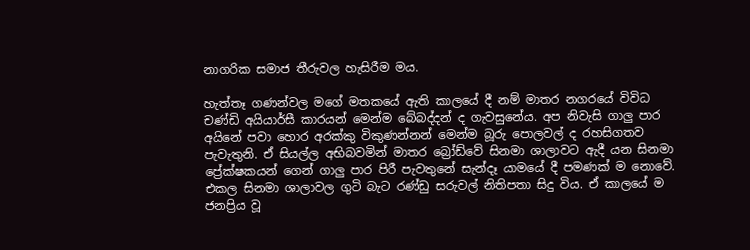නාගරික සමාජ තීරුවල හැසිරීම මය.

හැත්තෑ ගණන්වල මගේ මතකයේ ඇති කාලයේ දී නම් මාතර නගරයේ විවිධ චණ්ඩි අයියාර්සී කාරයන් මෙන්ම බේබද්දන් ද ගැවසුනේය. අප නිවැසි ගාලු පාර අයිනේ පවා හොර අරක්කු විකුණන්නන් මෙන්ම බූරු පොලවල් ද රහසිගතව පැවැතුනි. ඒ සියල්ල අභිබවමින් මාතර බ්‍රෝඩ්වේ සිනමා ශාලාවට ඇදී යන සිනමා ප්‍රේක්ෂකයන් ගෙන් ගාලු පාර පිරී පැවතුනේ සැන්දෑ යාමයේ දී පමණක් ම නොවේ. එකල සිනමා ශාලාවල ගුටි බැට රණ්ඩු සරුවල් නිතිපතා සිදු විය. ඒ කාලයේ ම ජනප්‍රිය වූ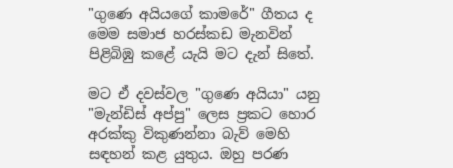"ගුණෙ අයියගේ කාමරේ" ගීතය ද මෙම සමාජ හරස්කඩ මැනවින් පිළිබිඹු කළේ යැයි මට දැන් සිතේ.

මට ඒ දවස්වල "ගුණෙ අයියා" යනු "මැන්ඩිස් අප්පු" ලෙස ප්‍රකට හොර අරක්කු විකුණන්නා බැව් මෙහි සඳහන් කළ යුතුය. ඔහු පරණ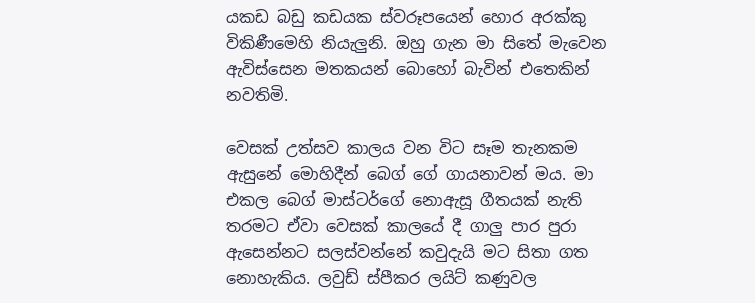යකඩ බඩු කඩයක ස්වරූපයෙන් හොර අරක්කු විකිණීමෙහි නියැලුනි. ඔහු ගැන මා සිතේ මැවෙන ඇවිස්සෙන මතකයන් බොහෝ බැවින් එතෙකින් නවතිමි.

වෙසක් උත්සව කාලය වන විට සෑම තැනකම ඇසුනේ මොහිදීන් බෙග් ගේ ගායනාවන් මය. මා එකල බෙග් මාස්ටර්ගේ නොඇසූ ගීතයක් නැති තරමට ඒවා වෙසක් කාලයේ දී ගාලු පාර පුරා ඇසෙන්නට සලස්වන්නේ කවුදැයි මට සිතා ගත නොහැකිය. ලවුඩ් ස්පීකර ලයිට් කණුවල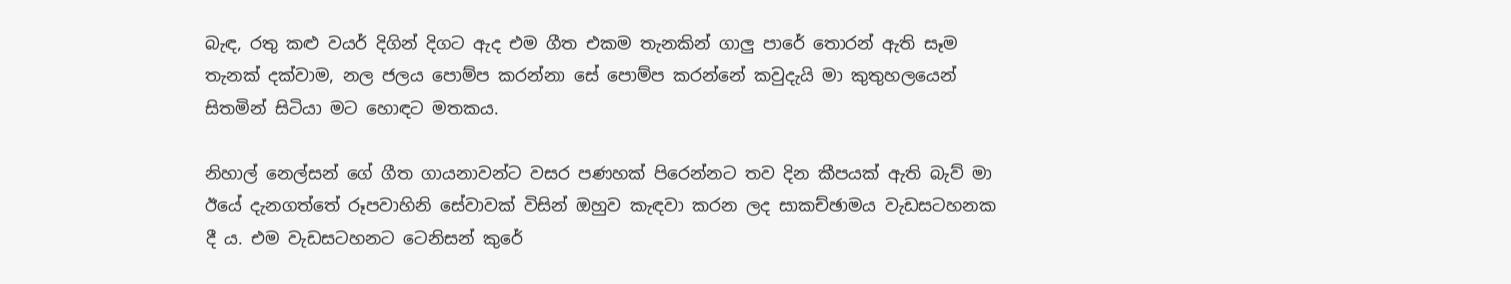බැඳ, රතු කළු වයර් දිගින් දිගට ඇද එම ගීත එකම තැනකින් ගාලු පාරේ තොරන් ඇති සෑම තැනක් දක්වාම, නල ජලය පොම්ප කරන්නා සේ පොම්ප කරන්නේ කවුදැයි මා කුතුහලයෙන් සිතමින් සිටියා මට හොඳට මතකය.

නිහාල් නෙල්සන් ගේ ගීත ගායනාවන්ට වසර පණහක් පිරෙන්නට තව දින කීපයක් ඇති බැව් මා ඊයේ දැනගත්තේ රූපවාහිනි සේවාවක් විසින් ඔහුව කැඳවා කරන ලද සාකච්ඡාමය වැඩසටහනක දී ය. එම වැඩසටහනට ටෙනිසන් කුරේ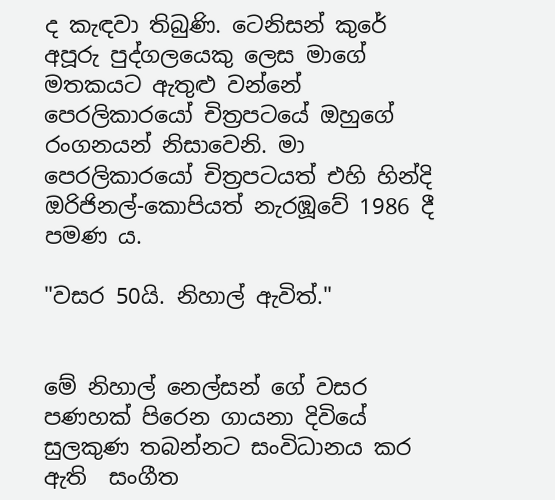ද කැඳවා තිබුණි. ටෙනිසන් කුරේ අපූරු පුද්ගලයෙකු ලෙස මාගේ මතකයට ඇතුළු වන්නේ පෙරලිකාරයෝ චිත්‍රපටයේ ඔහුගේ රංගනයන් නිසාවෙනි. මා පෙරලිකාරයෝ චිත්‍රපටයත් එහි හින්දි ඔරිජිනල්-කොපියත් නැරඹූවේ 1986 දී පමණ ය.

"වසර 50යි. නිහාල් ඇවිත්."


මේ නිහාල් නෙල්සන් ගේ වසර පණහක් පිරෙන ගායනා දිවියේ සුලකුණ තබන්නට සංවිධානය කර ඇති  සංගීත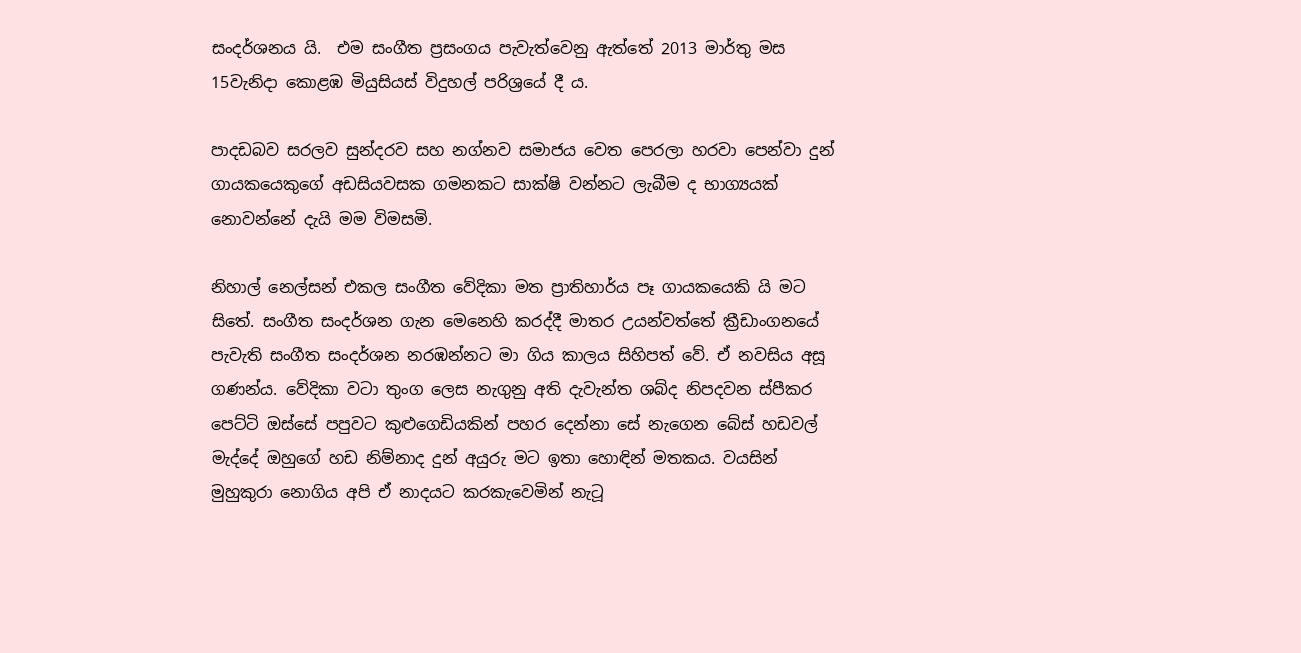සංදර්ශනය යි.  එම සංගීත ප්‍රසංගය පැවැත්වෙනු ඇත්තේ 2013 මාර්තු මස 15වැනිදා කොළඹ මියුසියස් විදුහල් පරිශ්‍රයේ දී ය.

පාදඩබව සරලව සුන්දරව සහ නග්නව සමාජය වෙත පෙරලා හරවා පෙන්වා දුන් ගායකයෙකුගේ අඩසියවසක ගමනකට සාක්ෂි වන්නට ලැබීම ද භාග්‍යයක් නොවන්නේ දැයි මම විමසමි.

නිහාල් නෙල්සන් එකල සංගීත වේදිකා මත ප්‍රාතිහාර්ය පෑ ගායකයෙකි යි මට සිතේ. සංගීත සංදර්ශන ගැන මෙනෙහි කරද්දී මාතර උයන්වත්තේ ක්‍රීඩාංගනයේ පැවැති සංගීත සංදර්ශන නරඹන්නට මා ගිය කාලය සිහිපත් වේ. ඒ නවසිය අසූ ගණන්ය. වේදිකා වටා තුංග ලෙස නැගුනු අති දැවැන්ත ශබ්ද නිපදවන ස්පීකර පෙට්ටි ඔස්සේ පපුවට කුළුගෙඩියකින් පහර දෙන්නා සේ නැගෙන බේස් හඩවල් මැද්දේ ඔහුගේ හඩ නිම්නාද දුන් අයුරු මට ඉතා හොඳින් මතකය. වයසින් මුහුකුරා නොගිය අපි ඒ නාදයට කරකැවෙමින් නැටූ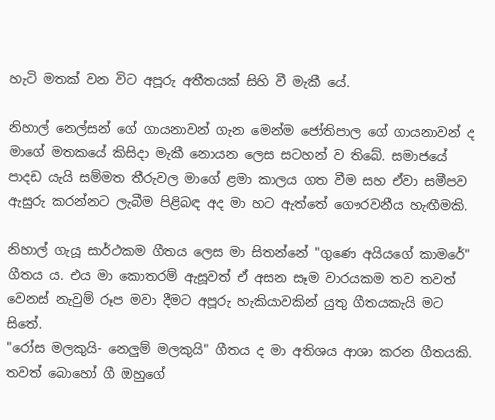හැටි මතක් වන විට අපූරු අතීතයක් සිහි වී මැකී යේ.

නිහාල් නෙල්සන් ගේ ගායනාවන් ගැන මෙන්ම ජෝතිපාල ගේ ගායනාවන් ද මාගේ මතකයේ කිසිදා මැකී නොයන ලෙස සටහන් ව තිබේ. සමාජයේ පාදඩ යැයි සම්මත තීරුවල මාගේ ළමා කාලය ගත වීම සහ ඒවා සමීපව ඇසුරු කරන්නට ලැබීම පිළිබඳ අද මා හට ඇත්තේ ගෞරවනීය හැඟීමකි.

නිහාල් ගැයූ සාර්ථකම ගීතය ලෙස මා සිතන්නේ "ගුණෙ අයියගේ කාමරේ" ගීතය ය. එය මා කොතරම් ඇසූවත් ඒ අසන සෑම වාරයකම තව තවත් වෙනස් නැවුම් රූප මවා දීමට අපූරු හැකියාවකින් යුතු ගීතයකැයි මට සිතේ.
"රෝස මලකුයි- නෙලුම් මලකුයි" ගීතය ද මා අතිශය ආශා කරන ගීතයකි. තවත් බොහෝ ගී ඔහුගේ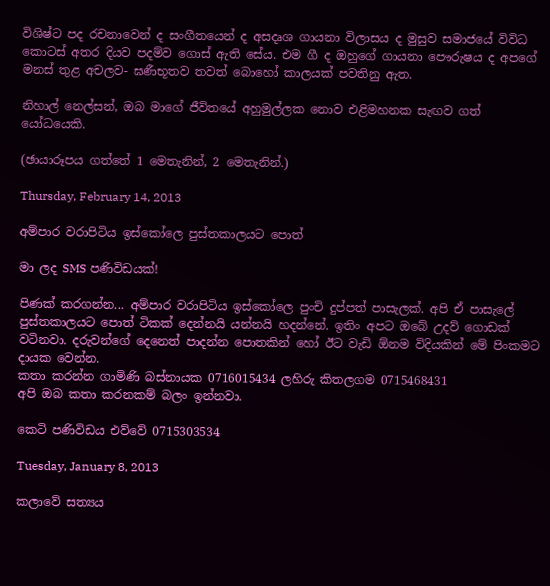විශිෂ්ට පද රචනාවෙන් ද සංගීතයෙන් ද අසදෘශ ගායනා විලාසය ද මුසුව සමාජයේ විවිධ කොටස් අතර දියව පදම්ව ගොස් ඇති සේය. එම ගී ද ඔහුගේ ගායනා පෞරුෂය ද අපගේ මනස් තුළ අචලව- ඝණීභූතව තවත් බොහෝ කාලයක් පවතිනු ඇත.

නිහාල් නෙල්සන්, ඔබ මාගේ ජීවිතයේ අහුමුල්ලක නොව එළිමහනක සැඟව ගත් යෝධයෙකි.

(ඡායාරූපය ගත්තේ 1 මෙතැනින්, 2 මෙතැනින්.)

Thursday, February 14, 2013

අම්පාර වරාපිටිය ඉස්කෝලෙ පුස්තකාලයට පොත්

මා ලද SMS පණිවිඩයක්!

පිණක් කරගන්න... අම්පාර වරාපිටිය ඉස්කෝලෙ පුංචි දුප්පත් පාසැලක්. අපි ඒ පාසැලේ පුස්තකාලයට පොත් ටිකක් දෙන්නයි යන්නයි හදන්නේ. ඉතිං අපට ඔබේ උදව් ගොඩක් වටිනවා. දරුවන්ගේ දෙනෙත් පාදන්න පොතකින් හෝ ඊට වැඩි ඕනම විදියකින් මේ පිංකමට දායක වෙන්න.
කතා කරන්න ගාමිණි බස්නායක 0716015434 ලහිරු කිතලගම 0715468431
අපි ඔබ කතා කරනකම් බලං ඉන්නවා.

කෙටි පණිවිඩය එව්වේ 0715303534

Tuesday, January 8, 2013

කලාවේ සත්‍යය